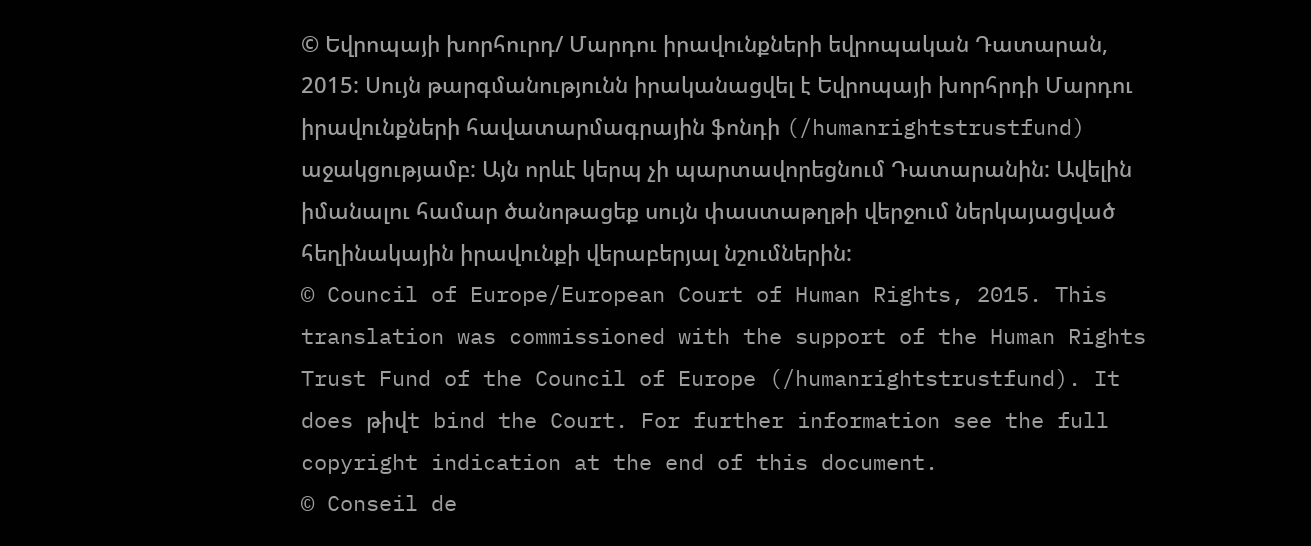© Եվրոպայի խորհուրդ/ Մարդու իրավունքների եվրոպական Դատարան, 2015: Սույն թարգմանությունն իրականացվել է Եվրոպայի խորհրդի Մարդու իրավունքների հավատարմագրային ֆոնդի (/humanrightstrustfund) աջակցությամբ: Այն որևէ կերպ չի պարտավորեցնում Դատարանին: Ավելին իմանալու համար ծանոթացեք սույն փաստաթղթի վերջում ներկայացված հեղինակային իրավունքի վերաբերյալ նշումներին:
© Council of Europe/European Court of Human Rights, 2015. This translation was commissioned with the support of the Human Rights Trust Fund of the Council of Europe (/humanrightstrustfund). It does թիվt bind the Court. For further information see the full copyright indication at the end of this document.
© Conseil de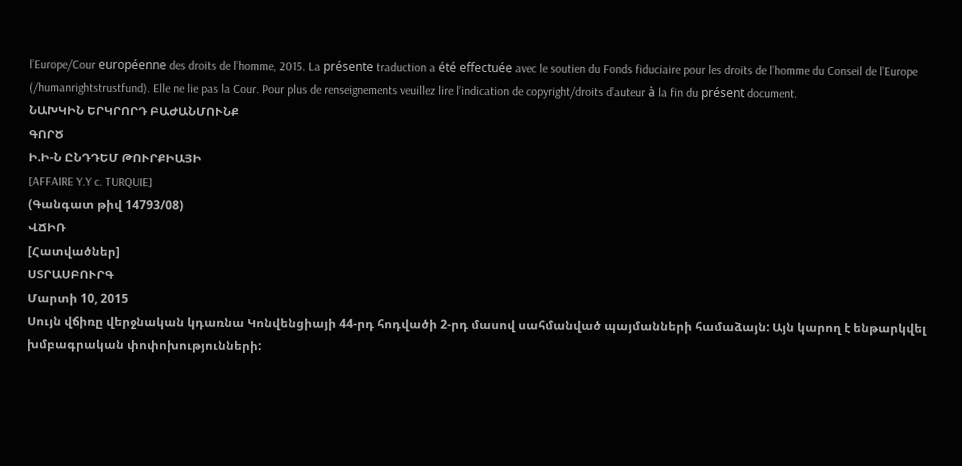l’Europe/Cour européenne des droits de l’homme, 2015. La présente traduction a été effectuée avec le soutien du Fonds fiduciaire pour les droits de l’homme du Conseil de l’Europe (/humanrightstrustfund). Elle ne lie pas la Cour. Pour plus de renseignements veuillez lire l’indication de copyright/droits d’auteur à la fin du présent document.
ՆԱԽԿԻՆ ԵՐԿՐՈՐԴ ԲԱԺԱՆՄՈՒՆՔ
ԳՈՐԾ
Ի.Ի-Ն ԸՆԴԴԵՄ ԹՈՒՐՔԻԱՅԻ
[AFFAIRE Y.Y c. TURQUIE]
(Գանգատ թիվ 14793/08)
ՎՃԻՌ
[Հատվածներ]
ՍՏՐԱՍԲՈՒՐԳ
Մարտի 10, 2015
Սույն վճիռը վերջնական կդառնա Կոնվենցիայի 44-րդ հոդվածի 2-րդ մասով սահմանված պայմանների համաձայն: Այն կարող է ենթարկվել խմբագրական փոփոխությունների: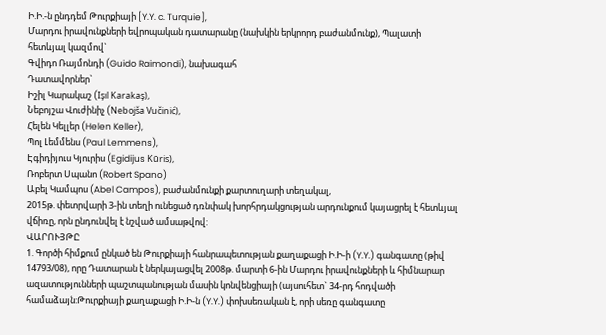Ի.Ի.-ն ընդդեմ Թուրքիայի [Y.Y. c. Turquie],
Մարդու իրավունքների եվրոպական դատարանը (նախկին երկրորդ բաժանմունք), Պալատի հետևյալ կազմով`
Գվիդո Ռայմոնդի (Guido Raimondi), նախագահ
Դատավորներ`
Իշիլ Կարակաշ (Işıl Karakaş),
Նեբոյշա Վուժինիչ (Nebojša Vučinić),
Հելեն Կելլեր (Helen Keller),
Պոլ Լեմմենս (Paul Lemmens),
Էգիդիյուս Կյուրիս (Egidijus Kūris),
Ռոբերտ Սպանո (Robert Spano)
Աբել Կամպոս (Abel Campos), բաժանմունքի քարտուղարի տեղակալ,
2015թ. փետրվարի 3-ին տեղի ունեցած դռնփակ խորհրդակցության արդունքում կայացրել է հետևյալ վճիռը, որն ընդունվել է նշված ամսաթվով:
ՎԱՐՈՒՅԹԸ
1. Գործի հիմքում ընկած են Թուրքիայի հանրապետության քաղաքացի Ի.Ի-ի (Y.Y.) գանգատը (թիվ 14793/08), որը Դատարան է ներկայացվել 2008թ. մարտի 6-ին Մարդու իրավունքների և հիմնարար ազատությունների պաշտպանության մասին կոնվենցիայի (այսուհետ` 34-րդ հոդվածի համաձայն:Թուրքիայի քաղաքացի Ի.Ի-ն (Y.Y.) փոխսեռական է, որի սեռը գանգատը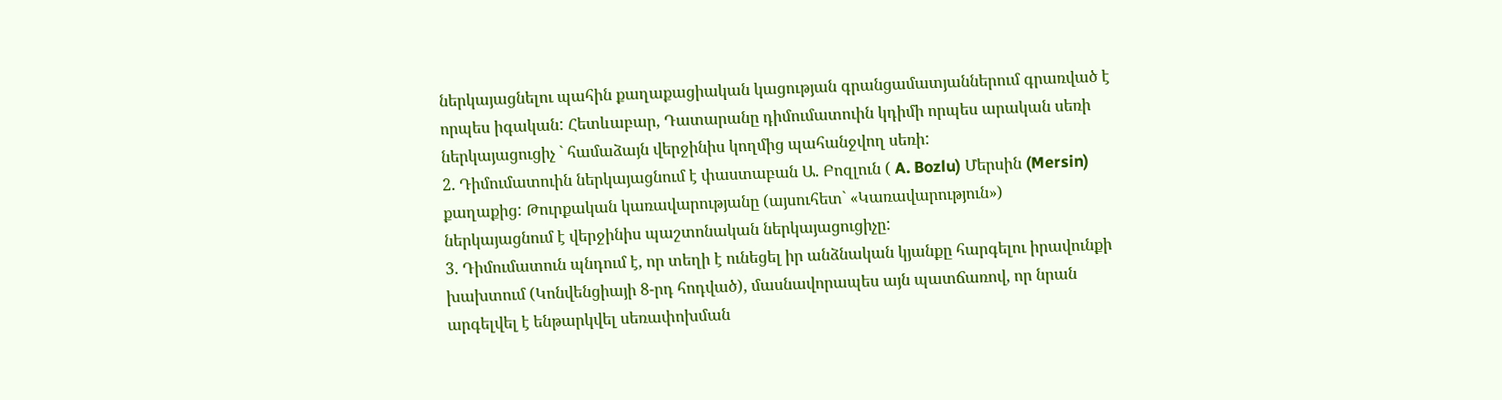ներկայացնելու պահին քաղաքացիական կացության գրանցամատյաններում գրառված է որպես իգական: Հետևաբար, Դատարանը դիմումատուին կդիմի որպես արական սեռի ներկայացուցիչ ` համաձայն վերջինիս կողմից պահանջվող սեռի:
2. Դիմումատուին ներկայացնում է փաստաբան Ա. Բոզլուն ( A. Bozlu) Մերսին (Mersin) քաղաքից: Թուրքական կառավարությանը (այսուհետ` «Կառավարություն») ներկայացնում է վերջինիս պաշտոնական ներկայացուցիչը:
3. Դիմումատուն պնդում է, որ տեղի է ունեցել իր անձնական կյանքը հարգելու իրավունքի խախտում (Կոնվենցիայի 8-րդ հոդված), մասնավորապես այն պատճառով, որ նրան արգելվել է ենթարկվել սեռափոխման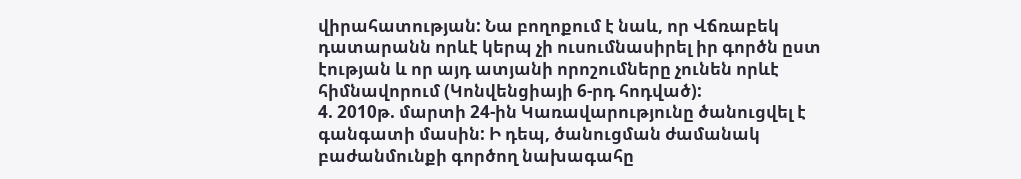վիրահատության: Նա բողոքում է նաև, որ Վճռաբեկ դատարանն որևէ կերպ չի ուսումնասիրել իր գործն ըստ էության և որ այդ ատյանի որոշումները չունեն որևէ հիմնավորում (Կոնվենցիայի 6-րդ հոդված):
4. 2010թ. մարտի 24-ին Կառավարությունը ծանուցվել է գանգատի մասին: Ի դեպ, ծանուցման ժամանակ բաժանմունքի գործող նախագահը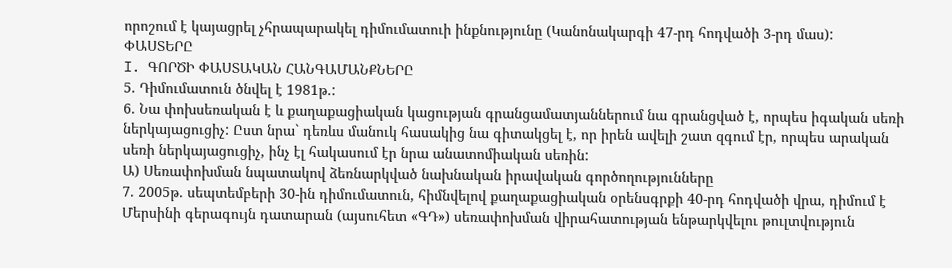որոշում է կայացրել չհրապարակել դիմումատուի ինքնությունը (Կանոնակարգի 47-րդ հոդվածի 3-րդ մաս):
ՓԱՍՏԵՐԸ
I. ԳՈՐԾԻ ՓԱՍՏԱԿԱՆ ՀԱՆԳԱՄԱՆՔՆԵՐԸ
5. Դիմումատուն ծնվել է 1981թ.:
6. Նա փոխսեռական է և քաղաքացիական կացության գրանցամատյաններում նա գրանցված է, որպես իգական սեռի ներկայացուցիչ: Ըստ նրա` դեռևս մանուկ հասակից նա գիտակցել է, որ իրեն ավելի շատ զգում էր, որպես արական սեռի ներկայացուցիչ, ինչ էլ հակասում էր նրա անատոմիական սեռին:
Ա) Սեռափոխման նպատակով ձեռնարկված նախնական իրավական գործողությունները
7. 2005թ. սեպտեմբերի 30-ին դիմումատուն, հիմնվելով քաղաքացիական օրենսգրքի 40-րդ հոդվածի վրա, դիմում է Մերսինի գերագույն դատարան (այսուհետ «ԳԴ») սեռափոխման վիրահատության ենթարկվելու թուլտվություն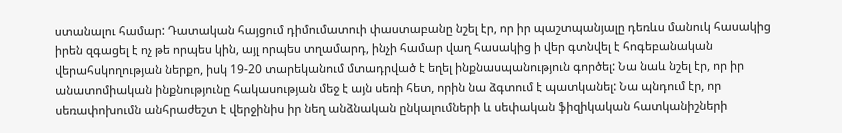ստանալու համար: Դատական հայցում դիմումատուի փաստաբանը նշել էր, որ իր պաշտպանյալը դեռևս մանուկ հասակից իրեն զգացել է ոչ թե որպես կին, այլ որպես տղամարդ, ինչի համար վաղ հասակից ի վեր գտնվել է հոգեբանական վերահսկողության ներքո, իսկ 19-20 տարեկանում մտադրված է եղել ինքնասպանություն գործել: Նա նաև նշել էր, որ իր անատոմիական ինքնությունը հակասության մեջ է այն սեռի հետ, որին նա ձգտում է պատկանել: Նա պնդում էր, որ սեռափոխումն անհրաժեշտ է վերջինիս իր նեղ անձնական ընկալումների և սեփական ֆիզիկական հատկանիշների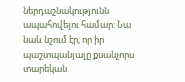ներդաշնակությունն ապահովելու համար: Նա նաև նշում էր, որ իր պաշտպանյալը քսանչորս տարեկան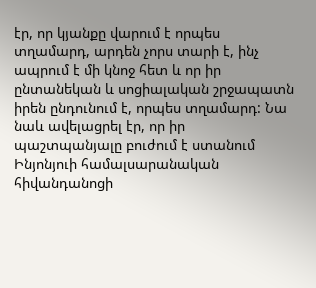էր, որ կյանքը վարում է որպես տղամարդ, արդեն չորս տարի է, ինչ ապրում է մի կնոջ հետ և որ իր ընտանեկան և սոցիալական շրջապատն իրեն ընդունում է, որպես տղամարդ: Նա նաև ավելացրել էր, որ իր պաշտպանյալը բուժում է ստանում Ինյոնյուի համալսարանական հիվանդանոցի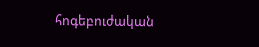հոգեբուժական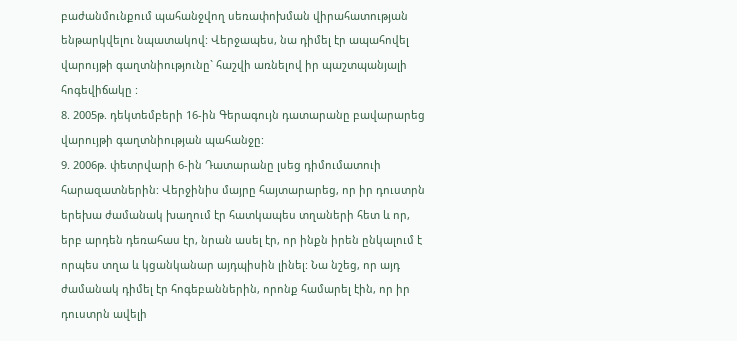բաժանմունքում պահանջվող սեռափոխման վիրահատության ենթարկվելու նպատակով: Վերջապես, նա դիմել էր ապահովել վարույթի գաղտնիությունը` հաշվի առնելով իր պաշտպանյալի հոգեվիճակը :
8. 2005թ. դեկտեմբերի 16-ին Գերագույն դատարանը բավարարեց վարույթի գաղտնիության պահանջը:
9. 2006թ. փետրվարի 6-ին Դատարանը լսեց դիմումատուի հարազատներին: Վերջինիս մայրը հայտարարեց, որ իր դուստրն երեխա ժամանակ խաղում էր հատկապես տղաների հետ և որ, երբ արդեն դեռահաս էր, նրան ասել էր, որ ինքն իրեն ընկալում է որպես տղա և կցանկանար այդպիսին լինել: Նա նշեց, որ այդ ժամանակ դիմել էր հոգեբաններին, որոնք համարել էին, որ իր դուստրն ավելի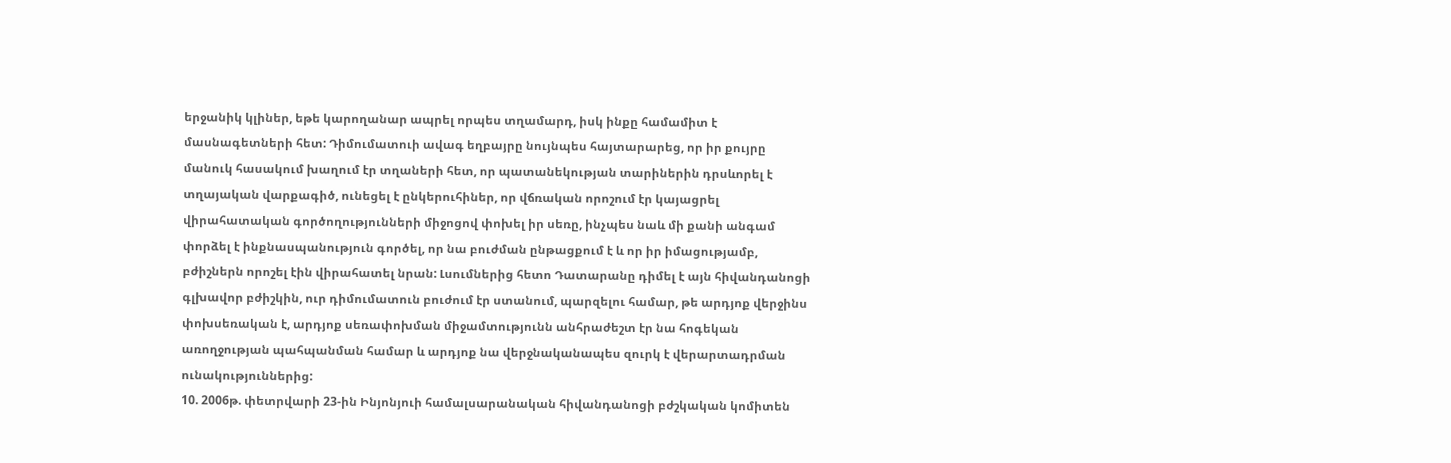երջանիկ կլիներ, եթե կարողանար ապրել որպես տղամարդ, իսկ ինքը համամիտ է մասնագետների հետ: Դիմումատուի ավագ եղբայրը նույնպես հայտարարեց, որ իր քույրը մանուկ հասակում խաղում էր տղաների հետ, որ պատանեկության տարիներին դրսևորել է տղայական վարքագիծ, ունեցել է ընկերուհիներ, որ վճռական որոշում էր կայացրել վիրահատական գործողությունների միջոցով փոխել իր սեռը, ինչպես նաև մի քանի անգամ փորձել է ինքնասպանություն գործել, որ նա բուժման ընթացքում է և որ իր իմացությամբ, բժիշներն որոշել էին վիրահատել նրան: Լսումներից հետո Դատարանը դիմել է այն հիվանդանոցի գլխավոր բժիշկին, ուր դիմումատուն բուժում էր ստանում, պարզելու համար, թե արդյոք վերջինս փոխսեռական է, արդյոք սեռափոխման միջամտությունն անհրաժեշտ էր նա հոգեկան առողջության պահպանման համար և արդյոք նա վերջնականապես զուրկ է վերարտադրման ունակություններից:
10. 2006թ. փետրվարի 23-ին Ինյոնյուի համալսարանական հիվանդանոցի բժշկական կոմիտեն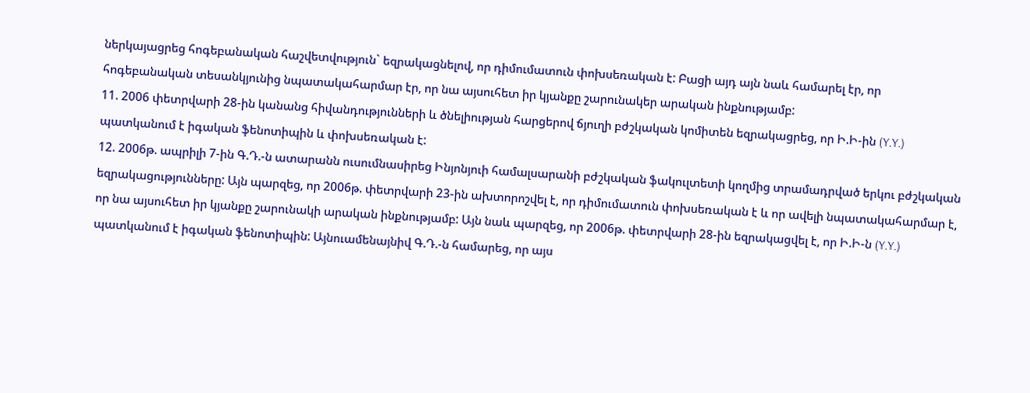ներկայացրեց հոգեբանական հաշվետվություն` եզրակացնելով, որ դիմումատուն փոխսեռական է: Բացի այդ այն նաև համարել էր, որ հոգեբանական տեսանկյունից նպատակահարմար էր, որ նա այսուհետ իր կյանքը շարունակեր արական ինքնությամբ:
11. 2006 փետրվարի 28-ին կանանց հիվանդությունների և ծնելիության հարցերով ճյուղի բժշկական կոմիտեն եզրակացրեց, որ Ի.Ի-ին (Y.Y.) պատկանում է իգական ֆենոտիպին և փոխսեռական է:
12. 2006թ. ապրիլի 7-ին Գ.Դ.-ն ատարանն ուսումնասիրեց Ինյոնյուի համալսարանի բժշկական ֆակուլտետի կողմից տրամադրված երկու բժշկական եզրակացությունները: Այն պարզեց, որ 2006թ. փետրվարի 23-ին ախտորոշվել է, որ դիմումատուն փոխսեռական է և որ ավելի նպատակահարմար է, որ նա այսուհետ իր կյանքը շարունակի արական ինքնությամբ: Այն նաև պարզեց, որ 2006թ. փետրվարի 28-ին եզրակացվել է, որ Ի.Ի-ն (Y.Y.) պատկանում է իգական ֆենոտիպին: Այնուամենայնիվ Գ.Դ.-ն համարեց, որ այս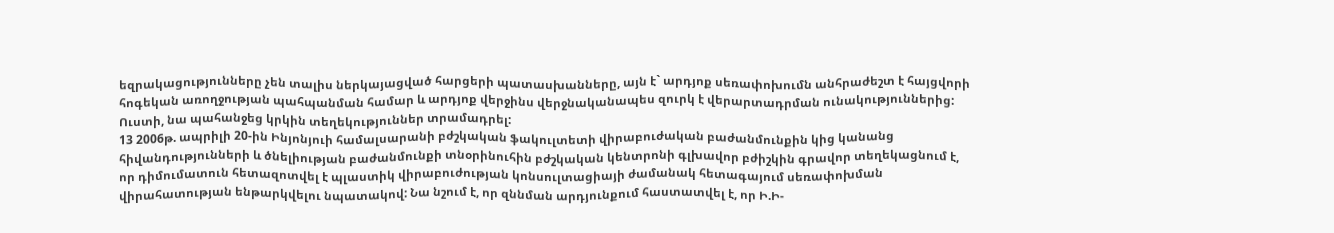եզրակացությունները չեն տալիս ներկայացված հարցերի պատասխանները, այն է` արդյոք սեռափոխումն անհրաժեշտ է հայցվորի հոգեկան առողջության պահպանման համար և արդյոք վերջինս վերջնականապես զուրկ է վերարտադրման ունակություններից: Ուստի, նա պահանջեց կրկին տեղեկություններ տրամադրել:
13 2006թ. ապրիլի 20-ին Ինյոնյուի համալսարանի բժշկական ֆակուլտետի վիրաբուժական բաժանմունքին կից կանանց հիվանդությունների և ծնելիության բաժանմունքի տնօրինուհին բժշկական կենտրոնի գլխավոր բժիշկին գրավոր տեղեկացնում է, որ դիմումատուն հետազոտվել է պլաստիկ վիրաբուժության կոնսուլտացիայի ժամանակ հետագայում սեռափոխման վիրահատության ենթարկվելու նպատակով: Նա նշում է, որ զննման արդյունքում հաստատվել է, որ Ի.Ի-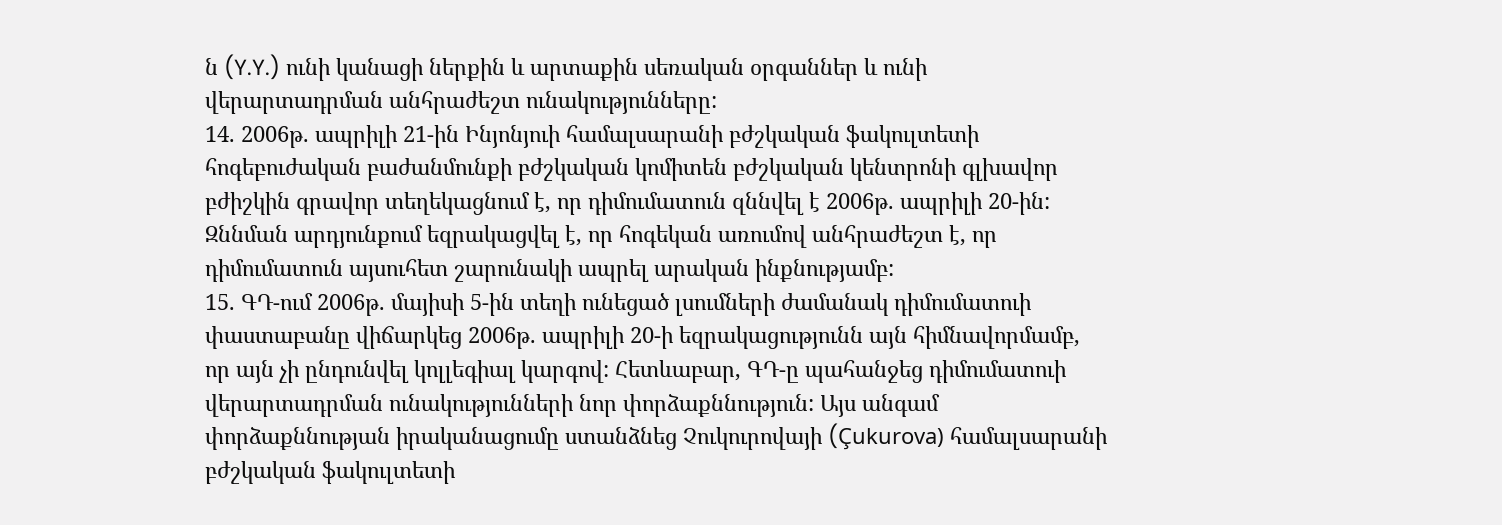ն (Y.Y.) ունի կանացի ներքին և արտաքին սեռական օրգաններ և ունի վերարտադրման անհրաժեշտ ունակությունները:
14. 2006թ. ապրիլի 21-ին Ինյոնյուի համալսարանի բժշկական ֆակուլտետի հոգեբուժական բաժանմունքի բժշկական կոմիտեն բժշկական կենտրոնի գլխավոր բժիշկին գրավոր տեղեկացնում է, որ դիմումատուն զննվել է 2006թ. ապրիլի 20-ին: Զննման արդյունքում եզրակացվել է, որ հոգեկան առումով անհրաժեշտ է, որ դիմումատուն այսուհետ շարունակի ապրել արական ինքնությամբ:
15. ԳԴ-ում 2006թ. մայիսի 5-ին տեղի ունեցած լսումների ժամանակ դիմումատուի փաստաբանը վիճարկեց 2006թ. ապրիլի 20-ի եզրակացությունն այն հիմնավորմամբ, որ այն չի ընդունվել կոլլեգիալ կարգով: Հետևաբար, ԳԴ-ը պահանջեց դիմումատուի վերարտադրման ունակությունների նոր փորձաքննություն: Այս անգամ փորձաքննության իրականացումը ստանձնեց Չուկուրովայի (Çukurova) համալսարանի բժշկական ֆակուլտետի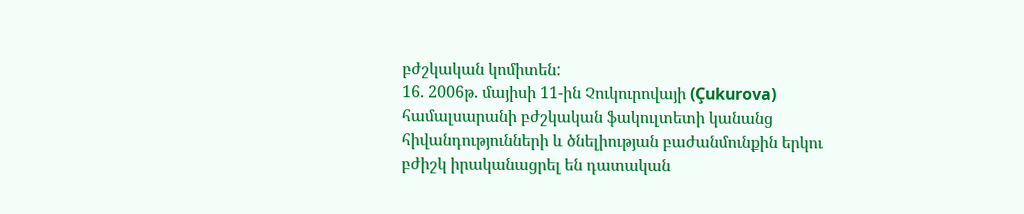բժշկական կոմիտեն:
16. 2006թ. մայիսի 11-ին Չուկուրովայի (Çukurova) համալսարանի բժշկական ֆակուլտետի կանանց հիվանդությունների և ծնելիության բաժանմունքին երկու բժիշկ իրականացրել են դատական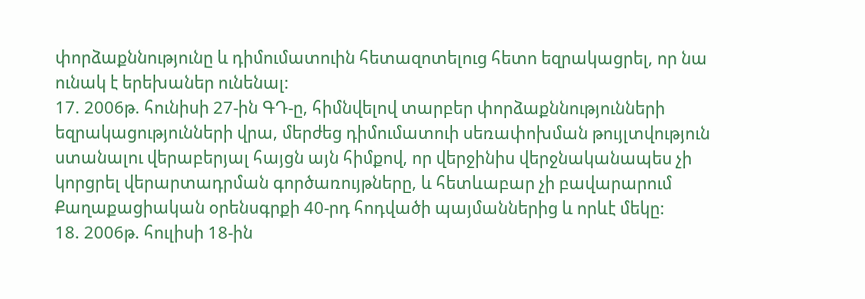փորձաքննությունը և դիմումատուին հետազոտելուց հետո եզրակացրել, որ նա ունակ է երեխաներ ունենալ:
17. 2006թ. հունիսի 27-ին ԳԴ-ը, հիմնվելով տարբեր փորձաքննությունների եզրակացությունների վրա, մերժեց դիմումատուի սեռափոխման թույլտվություն ստանալու վերաբերյալ հայցն այն հիմքով, որ վերջինիս վերջնականապես չի կորցրել վերարտադրման գործառույթները, և հետևաբար չի բավարարում Քաղաքացիական օրենսգրքի 40-րդ հոդվածի պայմաններից և որևէ մեկը:
18. 2006թ. հուլիսի 18-ին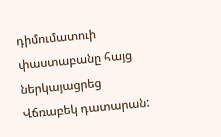դիմումատուի փաստաբանը հայց ներկայացրեց Վճռաբեկ դատարան: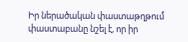Իր ներածական փաստաթղթում փաստաբանը նշել է, որ իր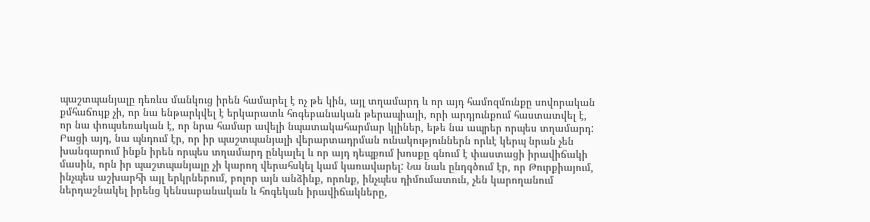պաշտպանյալը դեռևս մանկուց իրեն համարել է ոչ թե կին, այլ տղամարդ և որ այդ համոզմունքը սովորական քմհաճույք չի, որ նա ենթարկվել է երկարատև հոգեբանական թերապիայի, որի արդյունքում հաստատվել է, որ նա փոպսեռական է, որ նրա համար ավելի նպատակահարմար կլիներ, եթե նա ապրեր որպես տղամարդ: Բացի այդ, նա պնդում էր, որ իր պաշտպանյալի վերարտադրման ունակություններն որևէ կերպ նրան չեն խանգարում ինքն իրեն որպես տղամարդ ընկալել և որ այդ դեպքում խոսքը գնում է փաստացի իրավիճակի մասին, որն իր պաշտպանյալը չի կարող վերահսկել կամ կառավարել: Նա նաև ընդգծում էր, որ Թուրքիայում, ինչպես աշխարհի այլ երկրներում, բոլոր այն անձինք, որոնք, ինչպես դիմումատուն, չեն կարողանում ներդաշնակել իրենց կենսաբանական և հոգեկան իրավիճակները,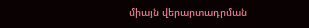միայն վերարտադրման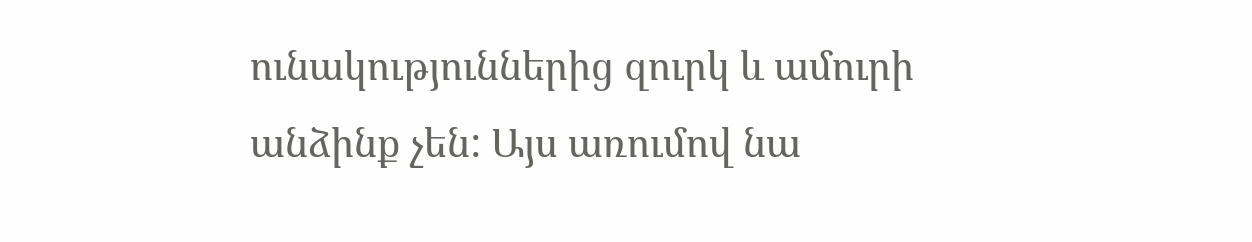ունակություններից զուրկ և ամուրի անձինք չեն: Այս առումով նա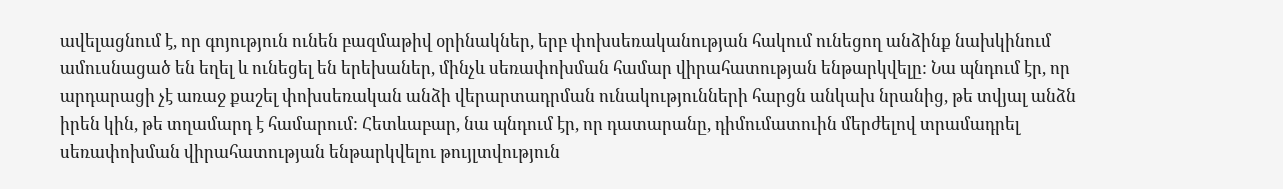ավելացնում է, որ գոյություն ունեն բազմաթիվ օրինակներ, երբ փոխսեռականության հակում ունեցող անձինք նախկինում ամուսնացած են եղել և ունեցել են երեխաներ, մինչև սեռափոխման համար վիրահատության ենթարկվելը: Նա պնդում էր, որ արդարացի չէ առաջ քաշել փոխսեռական անձի վերարտադրման ունակությունների հարցն անկախ նրանից, թե տվյալ անձն իրեն կին, թե տղամարդ է համարում: Հետևաբար, նա պնդում էր, որ դատարանը, դիմումատուին մերժելով տրամադրել սեռափոխման վիրահատության ենթարկվելու թույլտվություն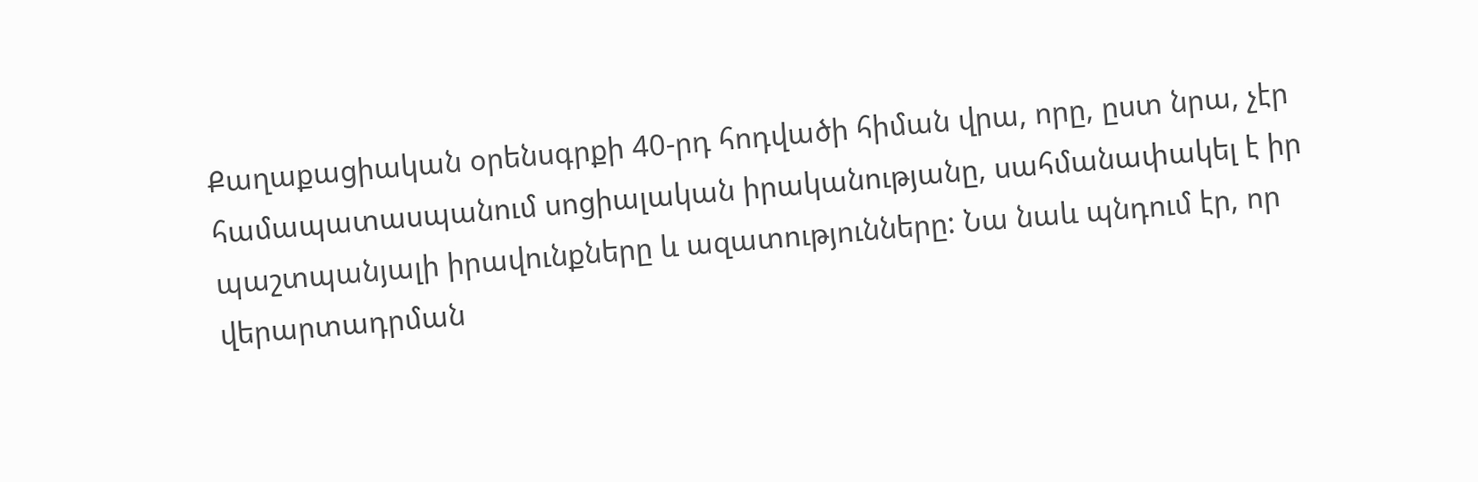Քաղաքացիական օրենսգրքի 40-րդ հոդվածի հիման վրա, որը, ըստ նրա, չէր համապատասպանում սոցիալական իրականությանը, սահմանափակել է իր պաշտպանյալի իրավունքները և ազատությունները: Նա նաև պնդում էր, որ վերարտադրման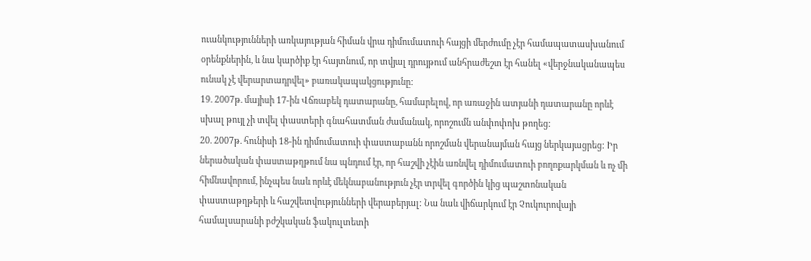ուանկությունների առկայության հիման վրա դիմումատուի հայցի մերժումը չէր համապատասխանում օրենքներին, և նա կարծիք էր հայտնում, որ տվյալ դրույթում անհրաժեշտ էր հանել «վերջնականապես ունակ չէ վերարտադրվել» բառակապակցությունը:
19. 2007թ. մայիսի 17-ին Վճռաբեկ դատարանը, համարելով, որ առաջին ատյանի դատարանը որևէ սխալ թույլ չի տվել փաստերի գնահատման ժամանակ, որոշումն անփոփոխ թողեց:
20. 2007թ. հունիսի 18-ին դիմումատուի փաստաբանն որոշման վերանայման հայց ներկայացրեց: Իր ներածական փաստաթղթում նա պնդում էր, որ հաշվի չէին առնվել դիմումատուի բողոքարկման և ոչ մի հիմնավորում, ինչպես նաև որևէ մեկնաբանություն չէր տրվել գործին կից պաշտոնական փաստաթղթերի և հաշվետվությունների վերաբերյալ: Նա նաև վիճարկում էր Չուկուրովայի համալսարանի բժշկական ֆակուլտետի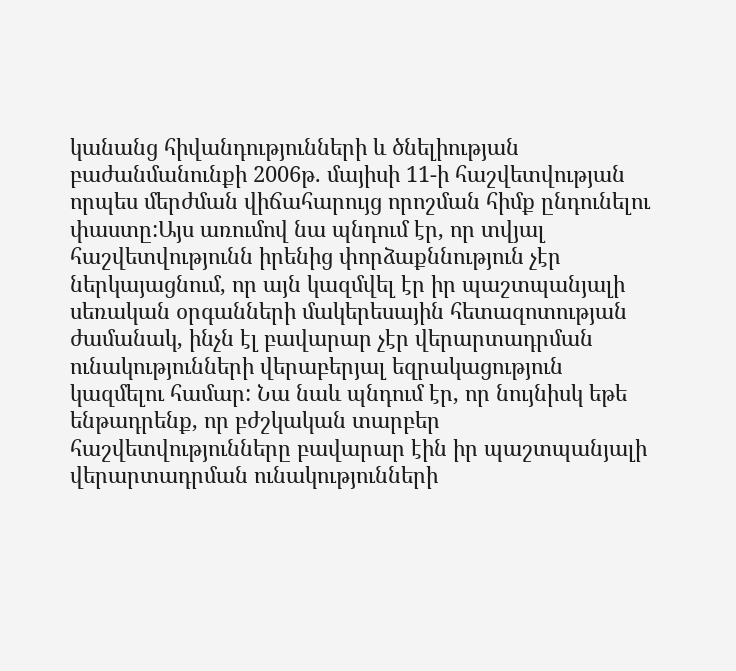կանանց հիվանդությունների և ծնելիության բաժանմանունքի 2006թ. մայիսի 11-ի հաշվետվության որպես մերժման վիճահարույց որոշման հիմք ընդունելու փաստը:Այս առումով նա պնդում էր, որ տվյալ հաշվետվությունն իրենից փորձաքննություն չէր ներկայացնում, որ այն կազմվել էր իր պաշտպանյալի սեռական օրգանների մակերեսային հետազոտության ժամանակ, ինչն էլ բավարար չէր վերարտադրման ունակությունների վերաբերյալ եզրակացություն կազմելու համար: Նա նաև պնդում էր, որ նույնիսկ եթե ենթադրենք, որ բժշկական տարբեր հաշվետվությունները բավարար էին իր պաշտպանյալի վերարտադրման ունակությունների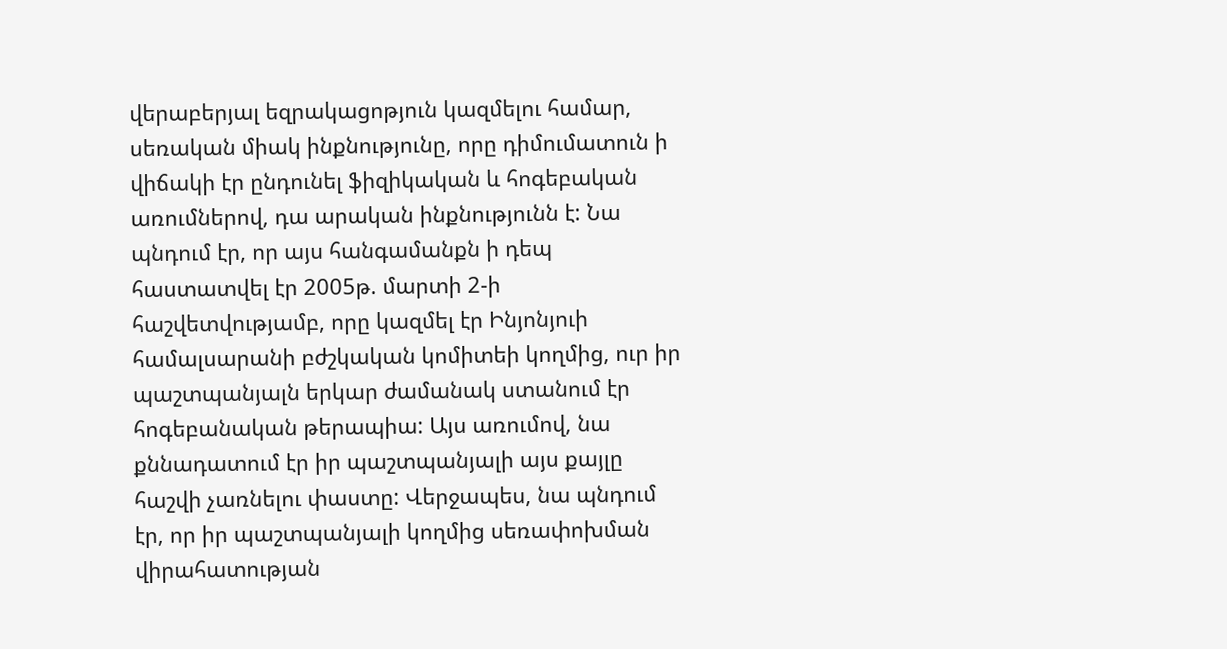վերաբերյալ եզրակացոթյուն կազմելու համար, սեռական միակ ինքնությունը, որը դիմումատուն ի վիճակի էր ընդունել ֆիզիկական և հոգեբական առումներով, դա արական ինքնությունն է: Նա պնդում էր, որ այս հանգամանքն ի դեպ հաստատվել էր 2005թ. մարտի 2-ի հաշվետվությամբ, որը կազմել էր Ինյոնյուի համալսարանի բժշկական կոմիտեի կողմից, ուր իր պաշտպանյալն երկար ժամանակ ստանում էր հոգեբանական թերապիա: Այս առումով, նա քննադատում էր իր պաշտպանյալի այս քայլը հաշվի չառնելու փաստը: Վերջապես, նա պնդում էր, որ իր պաշտպանյալի կողմից սեռափոխման վիրահատության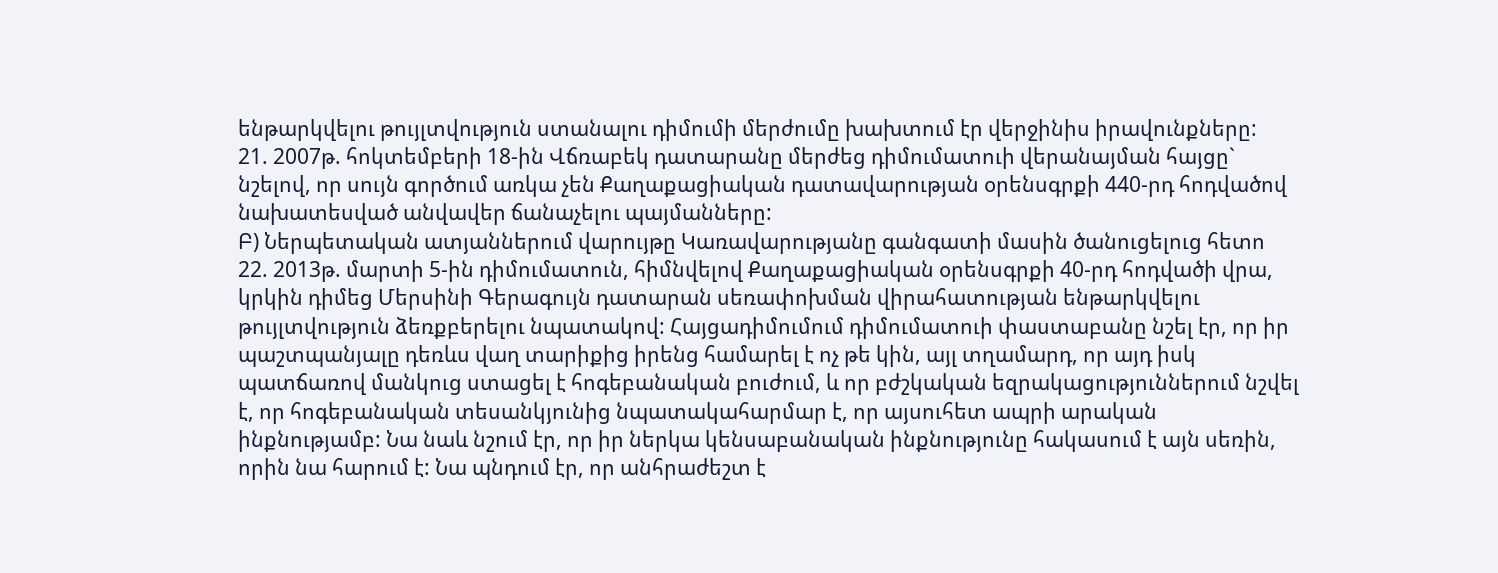ենթարկվելու թույլտվություն ստանալու դիմումի մերժումը խախտում էր վերջինիս իրավունքները:
21. 2007թ. հոկտեմբերի 18-ին Վճռաբեկ դատարանը մերժեց դիմումատուի վերանայման հայցը` նշելով, որ սույն գործում առկա չեն Քաղաքացիական դատավարության օրենսգրքի 440-րդ հոդվածով նախատեսված անվավեր ճանաչելու պայմանները:
Բ) Ներպետական ատյաններում վարույթը Կառավարությանը գանգատի մասին ծանուցելուց հետո
22. 2013թ. մարտի 5-ին դիմումատուն, հիմնվելով Քաղաքացիական օրենսգրքի 40-րդ հոդվածի վրա, կրկին դիմեց Մերսինի Գերագույն դատարան սեռափոխման վիրահատության ենթարկվելու թույլտվություն ձեռքբերելու նպատակով: Հայցադիմումում դիմումատուի փաստաբանը նշել էր, որ իր պաշտպանյալը դեռևս վաղ տարիքից իրենց համարել է ոչ թե կին, այլ տղամարդ, որ այդ իսկ պատճառով մանկուց ստացել է հոգեբանական բուժում, և որ բժշկական եզրակացություններում նշվել է, որ հոգեբանական տեսանկյունից նպատակահարմար է, որ այսուհետ ապրի արական ինքնությամբ: Նա նաև նշում էր, որ իր ներկա կենսաբանական ինքնությունը հակասում է այն սեռին, որին նա հարում է: Նա պնդում էր, որ անհրաժեշտ է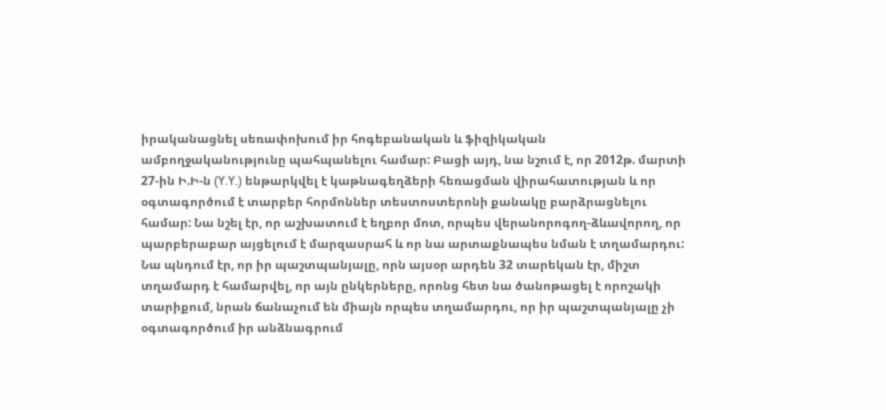իրականացնել սեռափոխում իր հոգեբանական և ֆիզիկական ամբողջականությունը պահպանելու համար: Բացի այդ, նա նշում է, որ 2012թ. մարտի 27-ին Ի.Ի-ն (Y.Y.) ենթարկվել է կաթնագեղձերի հեռացման վիրահատության և որ օգտագործում է տարբեր հորմոններ տեստոստերոնի քանակը բարձրացնելու համար: Նա նշել էր, որ աշխատում է եղբոր մոտ, որպես վերանորոգող-ձևավորող, որ պարբերաբար այցելում է մարզասրահ և որ նա արտաքնապես նման է տղամարդու: Նա պնդում էր, որ իր պաշտպանյալը, որն այսօր արդեն 32 տարեկան էր, միշտ տղամարդ է համարվել, որ այն ընկերները, որոնց հետ նա ծանոթացել է որոշակի տարիքում, նրան ճանաչում են միայն որպես տղամարդու, որ իր պաշտպանյալը չի օգտագործում իր անձնագրում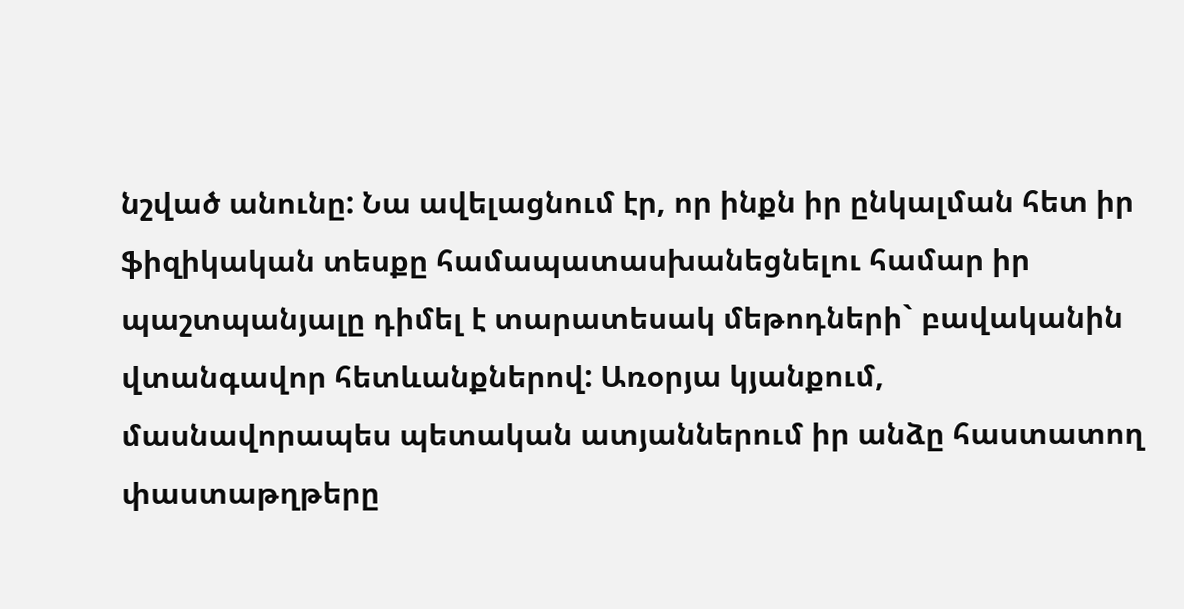նշված անունը: Նա ավելացնում էր, որ ինքն իր ընկալման հետ իր ֆիզիկական տեսքը համապատասխանեցնելու համար իր պաշտպանյալը դիմել է տարատեսակ մեթոդների` բավականին վտանգավոր հետևանքներով: Առօրյա կյանքում, մասնավորապես պետական ատյաններում իր անձը հաստատող փաստաթղթերը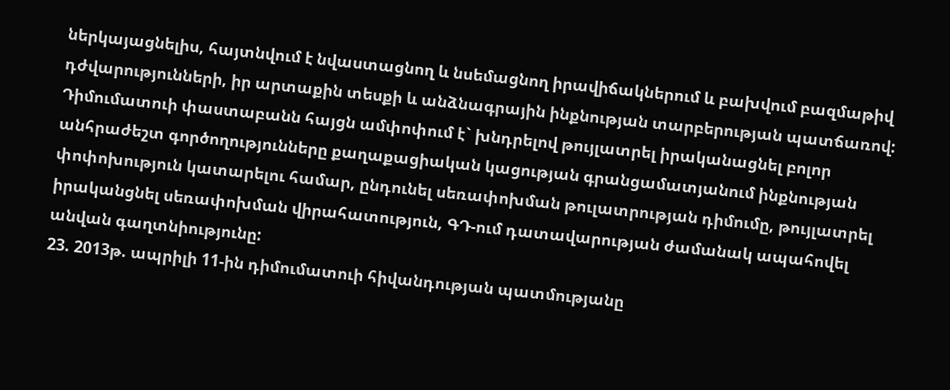ներկայացնելիս, հայտնվում է նվաստացնող և նսեմացնող իրավիճակներում և բախվում բազմաթիվ դժվարությունների, իր արտաքին տեսքի և անձնագրային ինքնության տարբերության պատճառով: Դիմումատուի փաստաբանն հայցն ամփոփում է` խնդրելով թույլատրել իրականացնել բոլոր անհրաժեշտ գործողությունները քաղաքացիական կացության գրանցամատյանում ինքնության փոփոխություն կատարելու համար, ընդունել սեռափոխման թուլատրության դիմումը, թույլատրել իրականցնել սեռափոխման վիրահատություն, ԳԴ-ում դատավարության ժամանակ ապահովել անվան գաղտնիությունը:
23. 2013թ. ապրիլի 11-ին դիմումատուի հիվանդության պատմությանը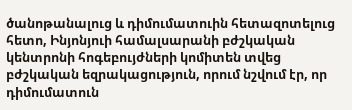ծանոթանալուց և դիմումատուին հետազոտելուց հետո, Ինյոնյուի համալսարանի բժշկական կենտրոնի հոգեբույժների կոմիտեն տվեց բժշկական եզրակացություն, որում նշվում էր, որ դիմումատուն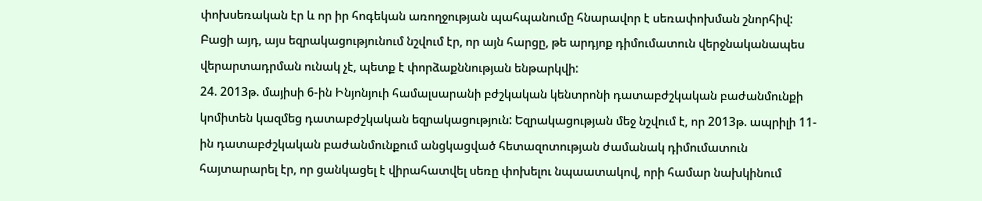փոխսեռական էր և որ իր հոգեկան առողջության պահպանումը հնարավոր է սեռափոխման շնորհիվ: Բացի այդ, այս եզրակացությունում նշվում էր, որ այն հարցը, թե արդյոք դիմումատուն վերջնականապես վերարտադրման ունակ չէ, պետք է փորձաքննության ենթարկվի:
24. 2013թ. մայիսի 6-ին Ինյոնյուի համալսարանի բժշկական կենտրոնի դատաբժշկական բաժանմունքի կոմիտեն կազմեց դատաբժշկական եզրակացություն: Եզրակացության մեջ նշվում է, որ 2013թ. ապրիլի 11-ին դատաբժշկական բաժանմունքում անցկացված հետազոտության ժամանակ դիմումատուն հայտարարել էր, որ ցանկացել է վիրահատվել սեռը փոխելու նպաատակով, որի համար նախկինում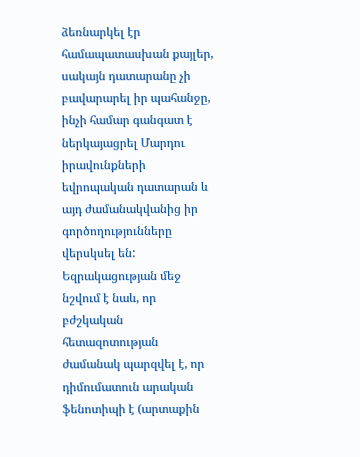ձեռնարկել էր համապատասխան քայլեր, սակայն դատարանը չի բավարարել իր պահանջը, ինչի համար գանգատ է ներկայացրել Մարդու իրավունքների եվրոպական դատարան և այդ ժամանակվանից իր գործողությունները վերսկսել են: Եզրակացության մեջ նշվում է նաև, որ բժշկական հետազոտության ժամանակ պարզվել է, որ դիմումատուն արական ֆենոտիպի է (արտաքին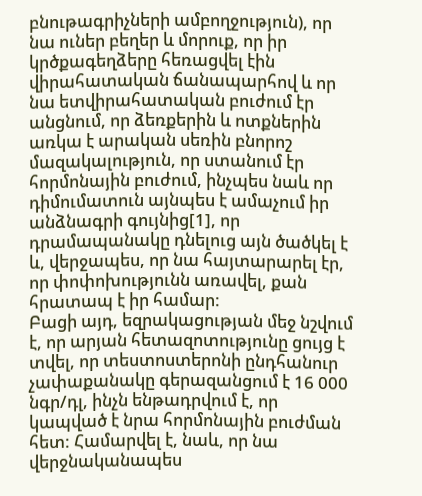բնութագրիչների ամբողջություն), որ նա ուներ բեղեր և մորուք, որ իր կրծքագեղձերը հեռացվել էին վիրահատական ճանապարհով և որ նա ետվիրահատական բուժում էր անցնում, որ ձեռքերին և ոտքներին առկա է արական սեռին բնորոշ մազակալություն, որ ստանում էր հորմոնային բուժում, ինչպես նաև որ դիմումատուն այնպես է ամաչում իր անձնագրի գույնից[1], որ դրամապանակը դնելուց այն ծածկել է և, վերջապես, որ նա հայտարարել էր, որ փոփոխությունն առավել, քան հրատապ է իր համար:
Բացի այդ, եզրակացության մեջ նշվում է, որ արյան հետազոտությունը ցույց է տվել, որ տեստոստերոնի ընդհանուր չափաքանակը գերազանցում է 16 000 նգր/դլ, ինչն ենթադրվում է, որ կապված է նրա հորմոնային բուժման հետ: Համարվել է, նաև, որ նա վերջնականապես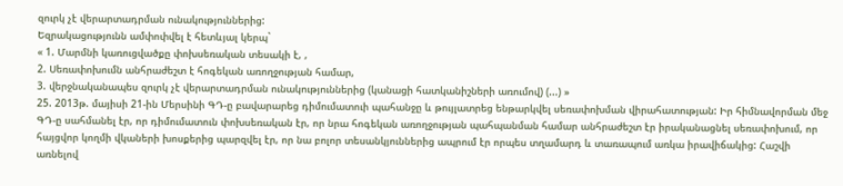զուրկ չէ վերարտադրման ունակություններից:
Եզրակացությունն ամփոփվել է հետևյալ կերպ`
« 1. Մարմնի կառուցվածքը փոխսեռական տեսակի է, ,
2. Սեռափոխումն անհրաժեշտ է հոգեկան առողջության համար,
3. վերջնականապես զուրկ չէ վերարտադրման ունակություններից (կանացի հատկանիշների առումով) (...) »
25. 2013թ. մայիսի 21-ին Մերսինի ԳԴ-ը բավարարեց դիմումատուի պահանջը և թույլատրեց ենթարկվել սեռափոխման վիրահատության: Իր հիմնավորման մեջ ԳԴ-ը սահմանել էր, որ դիմումատուն փոխսեռական էր, որ նրա հոգեկան առողջության պահպանման համար անհրաժեշտ էր իրականացնել սեռափոխում, որ հայցվոր կողմի վկաների խոսքերից պարզվել էր, որ նա բոլոր տեսանկյուններից ապրում էր որպես տղամարդ և տառապում առկա իրավիճակից: Հաշվի առնելով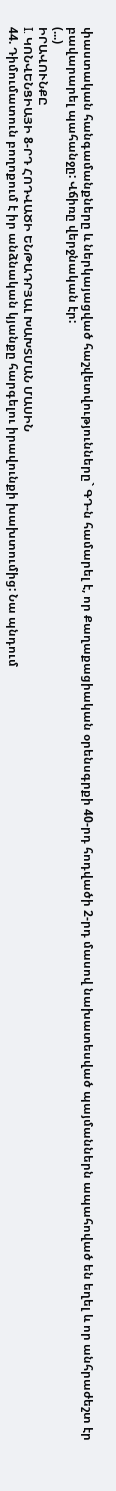փաստական հանգամանքները և ներկայացված հաշվետվությունները` ԳԴ-ն համարել է, որ Քաղաքացիական օրենսգրքի 40-րդ հոդվածի 2-րդ մասով նախատեսված պայմաններն ապահոված են եղել և որ անհրաժեշտ էր բավարարել պահանջը: Վճիռը վերջնական էր:
(...)
ԻՐԱՎՈՒՆՔԸ
I. ԿՈՆՎԵՆՑԻԱՅԻ 8-ՐԴ ՀՈԴՎԱԾԻ ԵՆԹԱԴՐՅԱԼ ԽԱԽՏՄԱՆ ՄԱՍԻՆ
44. Դիմումատուն բողոքում է իր անձնական կյանքը հարգելու իրավունքի խախտումից: Նա պնդում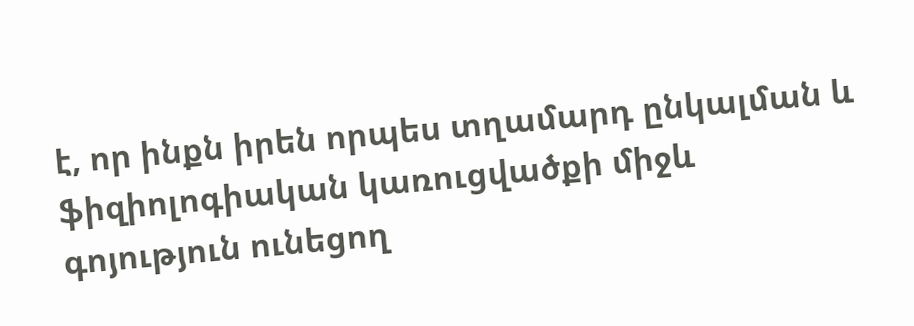է, որ ինքն իրեն որպես տղամարդ ընկալման և ֆիզիոլոգիական կառուցվածքի միջև գոյություն ունեցող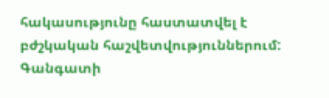հակասությունը հաստատվել է բժշկական հաշվետվություններում: Գանգատի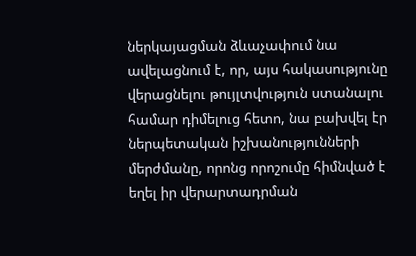ներկայացման ձևաչափում նա ավելացնում է, որ, այս հակասությունը վերացնելու թույլտվություն ստանալու համար դիմելուց հետո, նա բախվել էր ներպետական իշխանությունների մերժմանը, որոնց որոշումը հիմնված է եղել իր վերարտադրման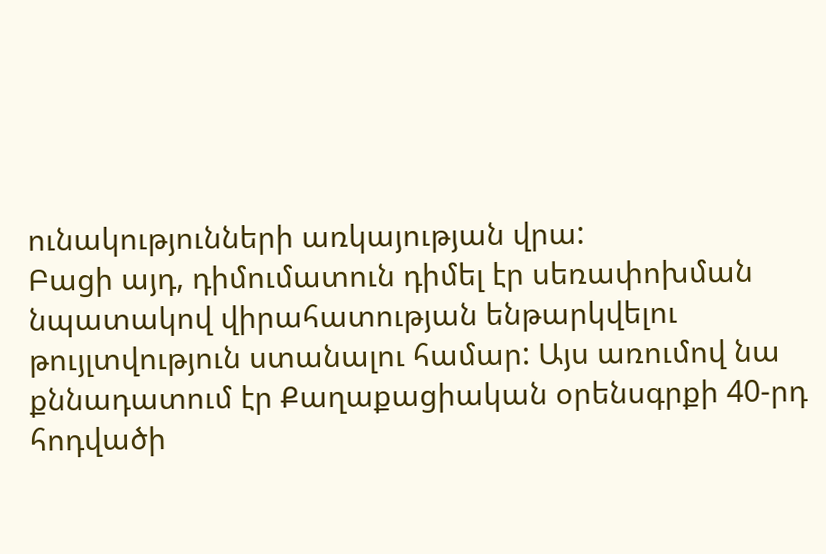ունակությունների առկայության վրա:
Բացի այդ, դիմումատուն դիմել էր սեռափոխման նպատակով վիրահատության ենթարկվելու թույլտվություն ստանալու համար: Այս առումով նա քննադատում էր Քաղաքացիական օրենսգրքի 40-րդ հոդվածի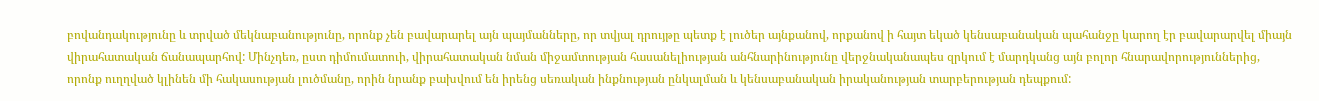բովանդակությունը և տրված մեկնաբանությունը, որոնք չեն բավարարել այն պայմանները, որ տվյալ դրույթը պետք է լուծեր այնքանով, որքանով ի հայտ եկած կենսաբանական պահանջը կարող էր բավարարվել միայն վիրահատական ճանապարհով: Մինչդեռ, ըստ դիմումատուի, վիրահատական նման միջամտության հասանելիության անհնարինությունը վերջնականապես զրկում է մարդկանց այն բոլոր հնարավորություններից, որոնք ուղղված կլինեն մի հակասության լուծմանը, որին նրանք բախվում են իրենց սեռական ինքնության ընկալման և կենսաբանական իրականության տարբերության դեպքում: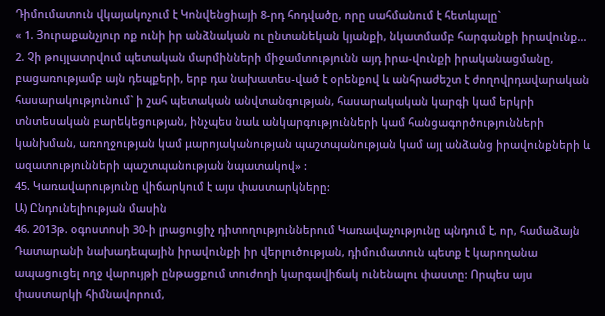Դիմումատուն վկայակոչում է Կոնվենցիայի 8-րդ հոդվածը, որը սահմանում է հետևյալը`
« 1. Յուրաքանչյուր ոք ունի իր անձնական ու ընտանեկան կյանքի, նկատմամբ հարգանքի իրավունք...
2. Չի թույլատրվում պետական մարմինների միջամտությունն այդ իրա-վունքի իրականացմանը, բացառությամբ այն դեպքերի, երբ դա նախատես-ված է օրենքով և անհրաժեշտ է ժողովրդավարական հասարակությունում` ի շահ պետական անվտանգության, հասարակական կարգի կամ երկրի տնտեսական բարեկեցության, ինչպես նաև անկարգությունների կամ հանցագործությունների կանխման, առողջության կամ μարոյականության պաշտպանության կամ այլ անձանց իրավունքների և ազատությունների պաշտպանության նպատակով» :
45. Կառավարությունը վիճարկում է այս փաստարկները:
Ա) Ընդունելիության մասին
46. 2013թ. օգոստոսի 30-ի լրացուցիչ դիտողություններում Կառավաչությունը պնդում է, որ, համաձայն Դատարանի նախադեպային իրավունքի իր վերլուծության, դիմումատուն պետք է կարողանա ապացուցել ողջ վարույթի ընթացքում տուժողի կարգավիճակ ունենալու փաստը: Որպես այս փաստարկի հիմնավորում,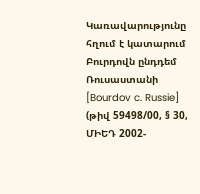Կառավարությունը հղում է կատարում Բուրդովն ընդդեմ Ռուսաստանի [Bourdov c. Russie] (թիվ 59498/00, § 30, ՄԻԵԴ 2002-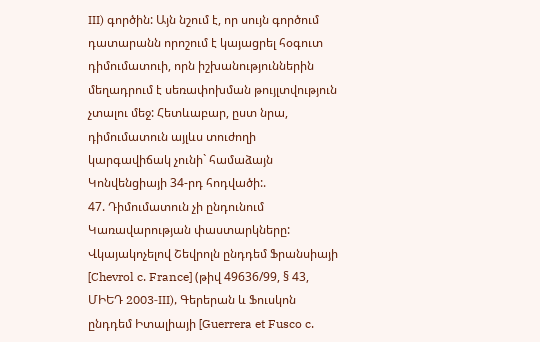III) գործին: Այն նշում է, որ սույն գործում դատարանն որոշում է կայացրել հօգուտ դիմումատուի, որն իշխանություններին մեղադրում է սեռափոխման թույլտվություն չտալու մեջ: Հետևաբար, ըստ նրա, դիմումատուն այլևս տուժողի կարգավիճակ չունի` համաձայն Կոնվենցիայի 34-րդ հոդվածի:.
47. Դիմումատուն չի ընդունում Կառավարության փաստարկները: Վկայակոչելով Շեվրոլն ընդդեմ Ֆրանսիայի [Chevrol c. France] (թիվ 49636/99, § 43, ՄԻԵԴ 2003‑III), Գերերան և Ֆուսկոն ընդդեմ Իտալիայի [Guerrera et Fusco c.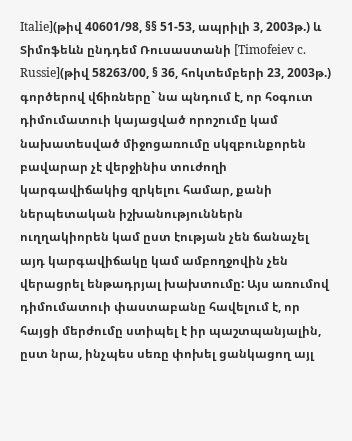Italie](թիվ 40601/98, §§ 51-53, ապրիլի 3, 2003թ.) և Տիմոֆեևն ընդդեմ Ռուսաստանի [Timofeiev c. Russie](թիվ 58263/00, § 36, հոկտեմբերի 23, 2003թ.) գործերով վճիռները` նա պնդում է, որ հօգուտ դիմումատուի կայացված որոշումը կամ նախատեսված միջոցառումը սկզբունքորեն բավարար չէ վերջինիս տուժողի կարգավիճակից զրկելու համար, քանի ներպետական իշխանություններն ուղղակիորեն կամ ըստ էության չեն ճանաչել այդ կարգավիճակը կամ ամբողջովին չեն վերացրել ենթադրյալ խախտումը: Այս առումով դիմումատուի փաստաբանը հավելում է, որ հայցի մերժումը ստիպել է իր պաշտպանյալին, ըստ նրա, ինչպես սեռը փոխել ցանկացող այլ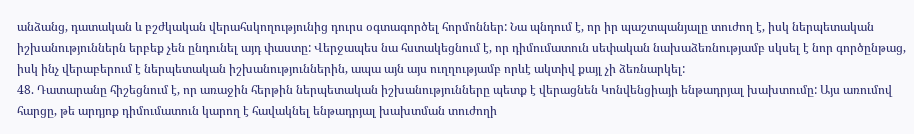անձանց, դատական և բշժկական վերահսկողությունից դուրս օգտագործել հորմոններ: Նա պնդում է, որ իր պաշտպանյալը տուժող է, իսկ ներպետական իշխանություններն երբեք չեն ընդունել այդ փաստը: Վերջապես նա հստակեցնում է, որ դիմումատուն սեփական նախաձեռնությամբ սկսել է նոր գործընթաց, իսկ ինչ վերաբերում է ներպետական իշխանություններին, ապա այն այս ուղղությամբ որևէ ակտիվ քայլ չի ձեռնարկել:
48. Դատարանը հիշեցնում է, որ առաջին հերթին ներպետական իշխանությունները պետք է վերացնեն Կոնվենցիայի ենթադրյալ խախտումը: Այս առումով հարցը, թե արդյոք դիմումատուն կարող է հավակնել ենթադրյալ խախտման տուժողի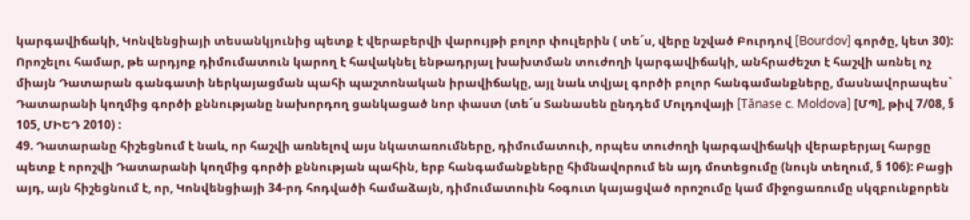կարգավիճակի, Կոնվենցիայի տեսանկյունից պետք է վերաբերվի վարույթի բոլոր փուլերին ( տե´ս, վերը նշված Բուրդով [Bourdov] գործը, կետ 30): Որոշելու համար, թե արդյոք դիմումատուն կարող է հավակնել ենթադրյալ խախտման տուժողի կարգավիճակի, անհրաժեշտ է հաշվի առնել ոչ միայն Դատարան գանգատի ներկայացման պահի պաշտոնական իրավիճակը, այլ նաև տվյալ գործի բոլոր հանգամանքները, մասնավորապես` Դատարանի կողմից գործի քննությանը նախորդող ցանկացած նոր փաստ (տե´ս Տանասեն ընդդեմ Մոլդովայի [Tănase c. Moldova] [ՄՊ], թիվ 7/08, § 105, ՄԻԵԴ 2010) :
49. Դատարանը հիշեցնում է նաև, որ հաշվի առնելով այս նկատառումները, դիմումատուի, որպես տուժողի կարգավիճակի վերաբերյալ հարցը պետք է որոշվի Դատարանի կողմից գործի քննության պահին, երբ հանգամանքները հիմնավորում են այդ մոտեցումը (նույն տեղում, § 106): Բացի այդ, այն հիշեցնում է, որ, Կոնվենցիայի 34-րդ հոդվածի համաձայն, դիմումատուին հօգուտ կայացված որոշումը կամ միջոցառումը սկզբունքորեն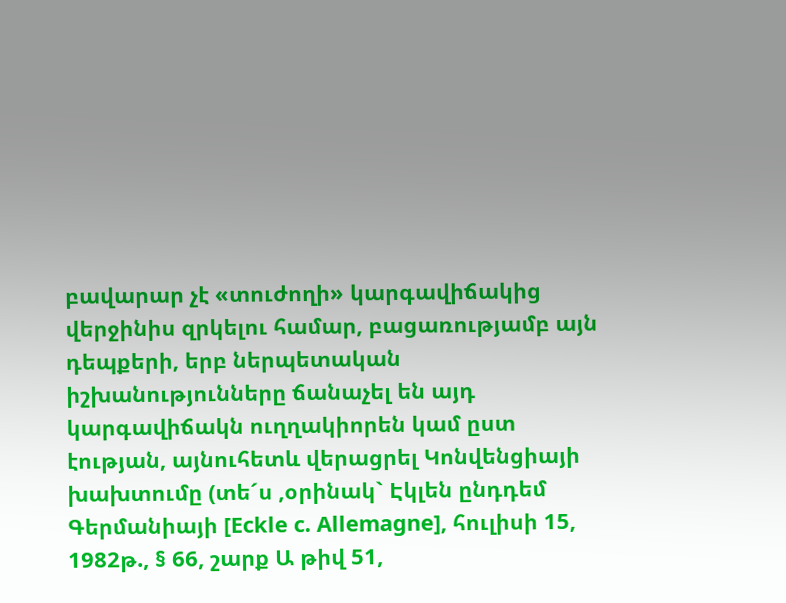բավարար չէ «տուժողի» կարգավիճակից վերջինիս զրկելու համար, բացառությամբ այն դեպքերի, երբ ներպետական իշխանությունները ճանաչել են այդ կարգավիճակն ուղղակիորեն կամ ըստ էության, այնուհետև վերացրել Կոնվենցիայի խախտումը (տե´ս ,օրինակ` Էկլեն ընդդեմ Գերմանիայի [Eckle c. Allemagne], հուլիսի 15, 1982թ., § 66, շարք Ա թիվ 51,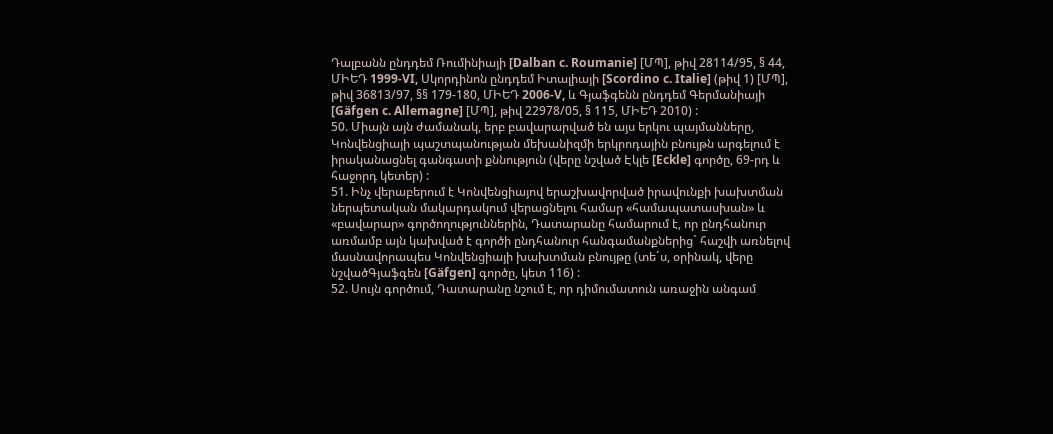Դալբանն ընդդեմ Ռումինիայի [Dalban c. Roumanie] [ՄՊ], թիվ 28114/95, § 44, ՄԻԵԴ 1999‑VI, Սկորդինոն ընդդեմ Իտալիայի [Scordino c. Italie] (թիվ 1) [ՄՊ], թիվ 36813/97, §§ 179-180, ՄԻԵԴ 2006‑V, և Գյաֆգենն ընդդեմ Գերմանիայի [Gäfgen c. Allemagne] [ՄՊ], թիվ 22978/05, § 115, ՄԻԵԴ 2010) :
50. Միայն այն ժամանակ, երբ բավարարված են այս երկու պայմանները, Կոնվենցիայի պաշտպանության մեխանիզմի երկրոդային բնույթն արգելում է իրականացնել գանգատի քննություն (վերը նշված Էկլե [Eckle] գործը, 69-րդ և հաջորդ կետեր) :
51. Ինչ վերաբերում է Կոնվենցիայով երաշխավորված իրավունքի խախտման ներպետական մակարդակում վերացնելու համար «համապատասխան» և «բավարար» գործողություններին, Դատարանը համարում է, որ ընդհանուր առմամբ այն կախված է գործի ընդհանուր հանգամանքներից` հաշվի առնելով մասնավորապես Կոնվենցիայի խախտման բնույթը (տե´ս, օրինակ, վերը նշվածԳյաֆգեն [Gäfgen] գործը, կետ 116) :
52. Սույն գործում, Դատարանը նշում է, որ դիմումատուն առաջին անգամ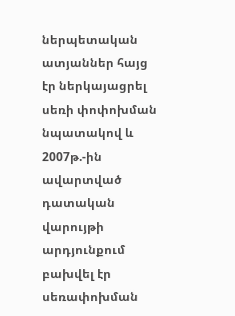ներպետական ատյաններ հայց էր ներկայացրել սեռի փոփոխման նպատակով և 2007թ.-ին ավարտված դատական վարույթի արդյունքում բախվել էր սեռափոխման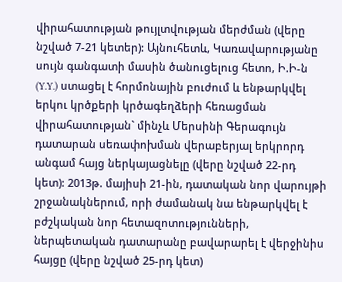վիրահատության թույլտվության մերժման (վերը նշված 7-21 կետեր): Այնուհետև, Կառավարությանը սույն գանգատի մասին ծանուցելուց հետո, Ի.Ի-ն (Y.Y.) ստացել է հորմոնային բուժում և ենթարկվել երկու կրծքերի կրծագեղձերի հեռացման վիրահատության` մինչև Մերսինի Գերագույն դատարան սեռափոխման վերաբերյալ երկրորդ անգամ հայց ներկայացնելը (վերը նշված 22-րդ կետ): 2013թ. մայիսի 21-ին, դատական նոր վարույթի շրջանակներում, որի ժամանակ նա ենթարկվել է բժշկական նոր հետազոտությունների, ներպետական դատարանը բավարարել է վերջինիս հայցը (վերը նշված 25-րդ կետ)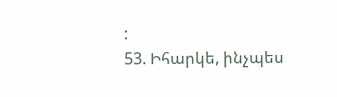:
53. Իհարկե, ինչպես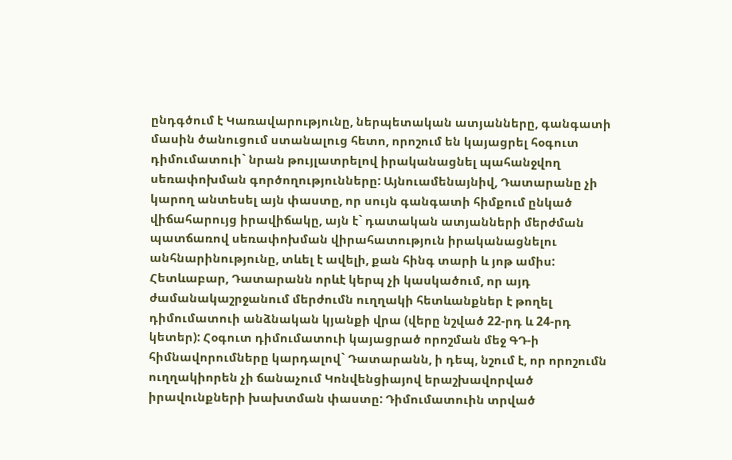ընդգծում է Կառավարությունը, ներպետական ատյանները, գանգատի մասին ծանուցում ստանալուց հետո, որոշում են կայացրել հօգուտ դիմումատուի` նրան թույլատրելով իրականացնել պահանջվող սեռափոխման գործողությունները: Այնուամենայնիվ, Դատարանը չի կարող անտեսել այն փաստը, որ սույն գանգատի հիմքում ընկած վիճահարույց իրավիճակը, այն է` դատական ատյանների մերժման պատճառով սեռափոխման վիրահատություն իրականացնելու անհնարինությունը, տևել է ավելի, քան հինգ տարի և յոթ ամիս: Հետևաբար, Դատարանն որևէ կերպ չի կասկածում, որ այդ ժամանակաշրջանում մերժումն ուղղակի հետևանքներ է թողել դիմումատուի անձնական կյանքի վրա (վերը նշված 22-րդ և 24-րդ կետեր): Հօգուտ դիմումատուի կայացրած որոշման մեջ ԳԴ-ի հիմնավորումները կարդալով` Դատարանն, ի դեպ, նշում է, որ որոշումն ուղղակիորեն չի ճանաչում Կոնվենցիայով երաշխավորված իրավունքների խախտման փաստը: Դիմումատուին տրված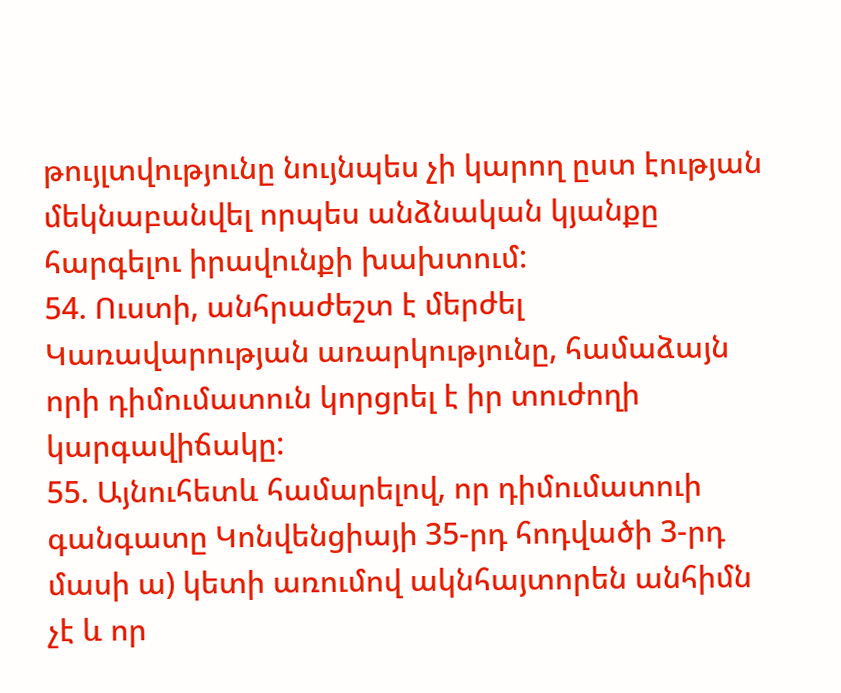թույլտվությունը նույնպես չի կարող ըստ էության մեկնաբանվել որպես անձնական կյանքը հարգելու իրավունքի խախտում:
54. Ուստի, անհրաժեշտ է մերժել Կառավարության առարկությունը, համաձայն որի դիմումատուն կորցրել է իր տուժողի կարգավիճակը:
55. Այնուհետև համարելով, որ դիմումատուի գանգատը Կոնվենցիայի 35-րդ հոդվածի 3-րդ մասի ա) կետի առումով ակնհայտորեն անհիմն չէ և որ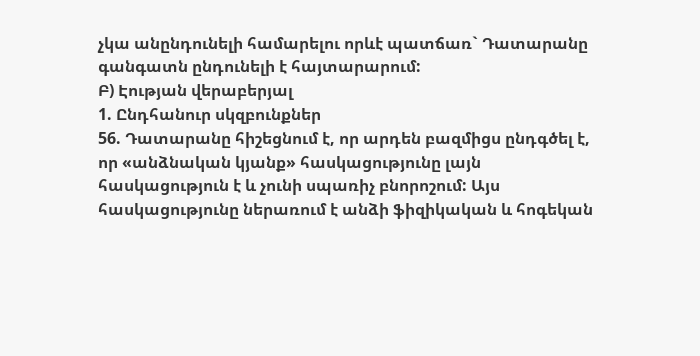չկա անընդունելի համարելու որևէ պատճառ` Դատարանը գանգատն ընդունելի է հայտարարում:
Բ) Էության վերաբերյալ
1. Ընդհանուր սկզբունքներ
56. Դատարանը հիշեցնում է, որ արդեն բազմիցս ընդգծել է, որ «անձնական կյանք» հասկացությունը լայն հասկացություն է և չունի սպառիչ բնորոշում: Այս հասկացությունը ներառում է անձի ֆիզիկական և հոգեկան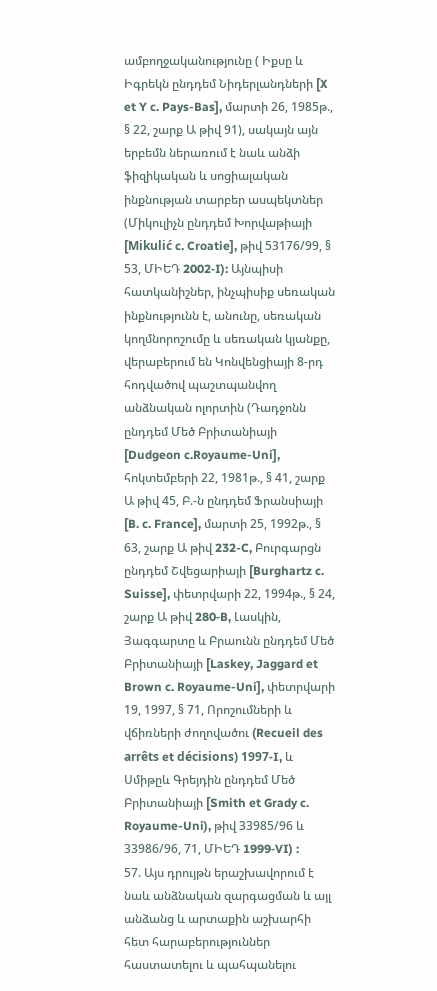ամբողջականությունը ( Իքսը և Իգրեկն ընդդեմ Նիդերլանդների [X et Y c. Pays-Bas], մարտի 26, 1985թ., § 22, շարք Ա թիվ 91), սակայն այն երբեմն ներառում է նաև անձի ֆիզիկական և սոցիալական ինքնության տարբեր ասպեկտներ (Միկուլիչն ընդդեմ Խորվաթիայի [Mikulić c. Croatie], թիվ 53176/99, § 53, ՄԻԵԴ 2002‑I): Այնպիսի հատկանիշներ, ինչպիսիք սեռական ինքնությունն է, անունը, սեռական կողմնորոշումը և սեռական կյանքը, վերաբերում են Կոնվենցիայի 8-րդ հոդվածով պաշտպանվող անձնական ոլորտին (Դադջոնն ընդդեմ Մեծ Բրիտանիայի [Dudgeon c.Royaume-Uni], հոկտեմբերի 22, 1981թ., § 41, շարք Ա թիվ 45, Բ.-ն ընդդեմ Ֆրանսիայի [B. c. France], մարտի 25, 1992թ., § 63, շարք Ա թիվ 232-C, Բուրգարցն ընդդեմ Շվեցարիայի [Burghartz c. Suisse], փետրվարի 22, 1994թ., § 24, շարք Ա թիվ 280‑B, Լասկին, Յագգարտը և Բրաունն ընդդեմ Մեծ Բրիտանիայի [Laskey, Jaggard et Brown c. Royaume-Uni], փետրվարի 19, 1997, § 71, Որոշումների և վճիռների ժողովածու (Recueil des arrêts et décisions) 1997‑I, և Սմիթըև Գրեյդին ընդդեմ Մեծ Բրիտանիայի [Smith et Grady c. Royaume-Uni), թիվ 33985/96 և 33986/96, 71, ՄԻԵԴ 1999‑VI) :
57. Այս դրույթն երաշխավորում է նաև անձնական զարգացման և այլ անձանց և արտաքին աշխարհի հետ հարաբերություններ հաստատելու և պահպանելու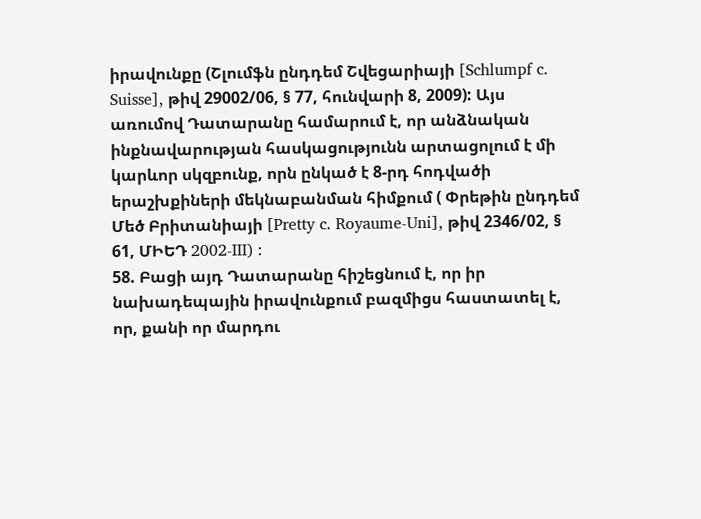իրավունքը (Շլումֆն ընդդեմ Շվեցարիայի [Schlumpf c. Suisse], թիվ 29002/06, § 77, հունվարի 8, 2009): Այս առումով Դատարանը համարում է, որ անձնական ինքնավարության հասկացությունն արտացոլում է մի կարևոր սկզբունք, որն ընկած է 8-րդ հոդվածի երաշխքիների մեկնաբանման հիմքում ( Փրեթին ընդդեմ Մեծ Բրիտանիայի [Pretty c. Royaume-Uni], թիվ 2346/02, § 61, ՄԻԵԴ 2002‑III) :
58. Բացի այդ Դատարանը հիշեցնում է, որ իր նախադեպային իրավունքում բազմիցս հաստատել է, որ, քանի որ մարդու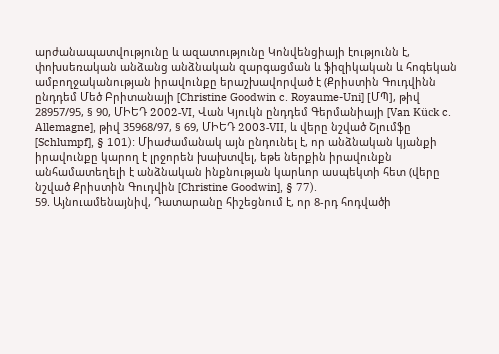արժանապատվությունը և ազատությունը Կոնվենցիայի էությունն է, փոխսեռական անձանց անձնական զարգացման և ֆիզիկական և հոգեկան ամբողջականության իրավունքը երաշխավորված է (Քրիստին Գուդվինն ընդդեմ Մեծ Բրիտանայի [Christine Goodwin c. Royaume-Uni] [ՄՊ], թիվ 28957/95, § 90, ՄԻԵԴ 2002‑VI, Վան Կյուկն ընդդեմ Գերմանիայի [Van Kück c. Allemagne], թիվ 35968/97, § 69, ՄԻԵԴ 2003‑VII, և վերը նշված Շլումֆը [Schlumpf], § 101): Միաժամանակ այն ընդունել է, որ անձնական կյանքի իրավունքը կարող է լրջորեն խախտվել, եթե ներքին իրավունքն անհամատեղելի է անձնական ինքնության կարևոր ասպեկտի հետ (վերը նշված Քրիստին Գուդվին [Christine Goodwin], § 77).
59. Այնուամենայնիվ, Դատարանը հիշեցնում է, որ 8-րդ հոդվածի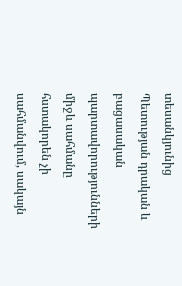տեսանկյունից Պետության դրական և բացասական պարտավորությունների միջև սահմանը հստակորեն չի սահմանվում, սակայն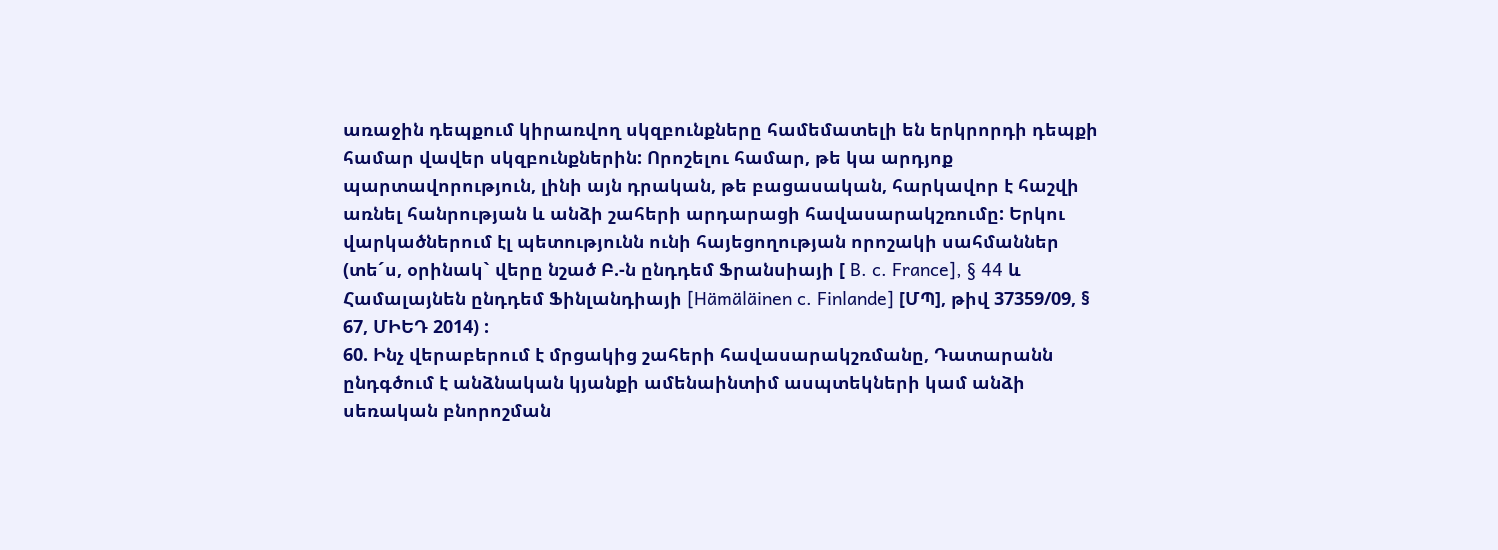առաջին դեպքում կիրառվող սկզբունքները համեմատելի են երկրորդի դեպքի համար վավեր սկզբունքներին: Որոշելու համար, թե կա արդյոք պարտավորություն, լինի այն դրական, թե բացասական, հարկավոր է հաշվի առնել հանրության և անձի շահերի արդարացի հավասարակշռումը: Երկու վարկածներում էլ պետությունն ունի հայեցողության որոշակի սահմաններ (տե´ս, օրինակ` վերը նշած Բ.-ն ընդդեմ Ֆրանսիայի [ B. c. France], § 44 և Համալայնեն ընդդեմ Ֆինլանդիայի [Hämäläinen c. Finlande] [ՄՊ], թիվ 37359/09, § 67, ՄԻԵԴ 2014) :
60. Ինչ վերաբերում է մրցակից շահերի հավասարակշռմանը, Դատարանն ընդգծում է անձնական կյանքի ամենաինտիմ ասպտեկների կամ անձի սեռական բնորոշման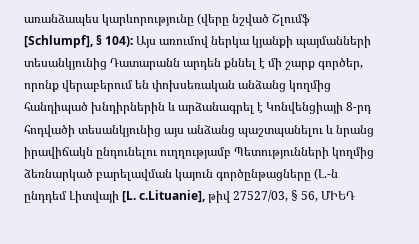առանձապես կարևորությունը (վերը նշված Շլումֆ [Schlumpf], § 104): Այս առումով ներկա կյանքի պայմանների տեսանկյունից Դատարանն արդեն քննել է մի շարք գործեր, որոնք վերաբերում են փոխսեռական անձանց կողմից հանդիպած խնդիրներին և արձանագրել է Կոնվենցիայի 8-րդ հոդվածի տեսանկյունից այս անձանց պաշտպանելու և նրանց իրավիճակն ընդունելու ուղղությամբ Պետությունների կողմից ձեռնարկած բարելավման կայուն գործընթացները (Լ.-ն ընդդեմ Լիտվայի [L. c.Lituanie], թիվ 27527/03, § 56, ՄԻԵԴ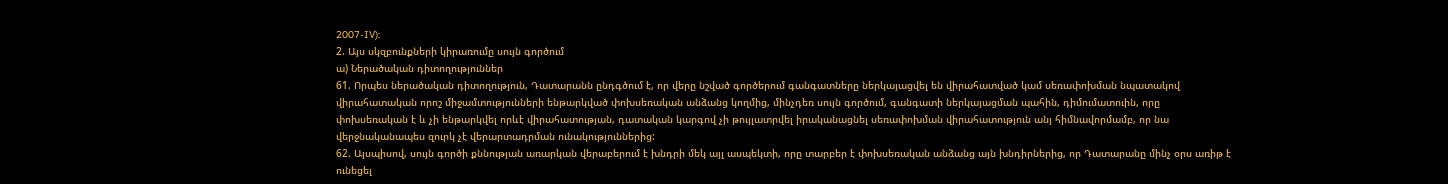2007-IV):
2. Այս սկզբունքների կիրառումը սույն գործում
ա) Ներածական դիտողություններ
61. Որպես ներածական դիտողություն, Դատարանն ընդգծում է, որ վերը նշված գործերում գանգատները ներկայացվել են վիրահատված կամ սեռափոխման նպատակով վիրահատական որոշ միջամտությունների ենթարկված փոխսեռական անձանց կողմից, մինչդեռ սույն գործում, գանգատի ներկայացման պահին, դիմումատուին, որը փոխսեռական է և չի ենթարկվել որևէ վիրահատության, դատական կարգով չի թույլատրվել իրականացնել սեռափոխման վիրահատություն անյ հիմնավորմամբ, որ նա վերջնականապես զուրկ չէ վերարտադրման ունակություններից:
62. Այսպիսով, սույն գործի քննության առարկան վերաբերում է խնդրի մեկ այլ ասպեկտի, որը տարբեր է փոխսեռական անձանց այն խնդիրներից, որ Դատարանը մինչ օրս առիթ է ունեցել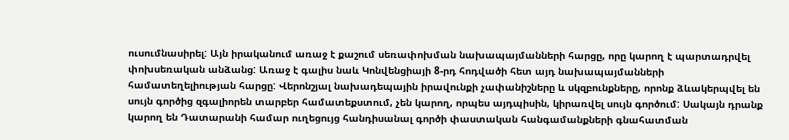ուսումնասիրել: Այն իրականում առաջ է քաշում սեռափոխման նախապայմանների հարցը, որը կարող է պարտադրվել փոխսեռական անձանց: Առաջ է գալիս նաև Կոնվենցիայի 8-րդ հոդվածի հետ այդ նախապայմանների համատեղելիության հարցը: Վերոնշյալ նախադեպային իրավունքի չափանիշները և սկզբունքները, որոնք ձևակերպվել են սույն գործից զգալիորեն տարբեր համատեքստում, չեն կարող, որպես այդպիսին, կիրառվել սույն գործում: Սակայն դրանք կարող են Դատարանի համար ուղեցույց հանդիսանալ գործի փաստական հանգամանքների գնահատման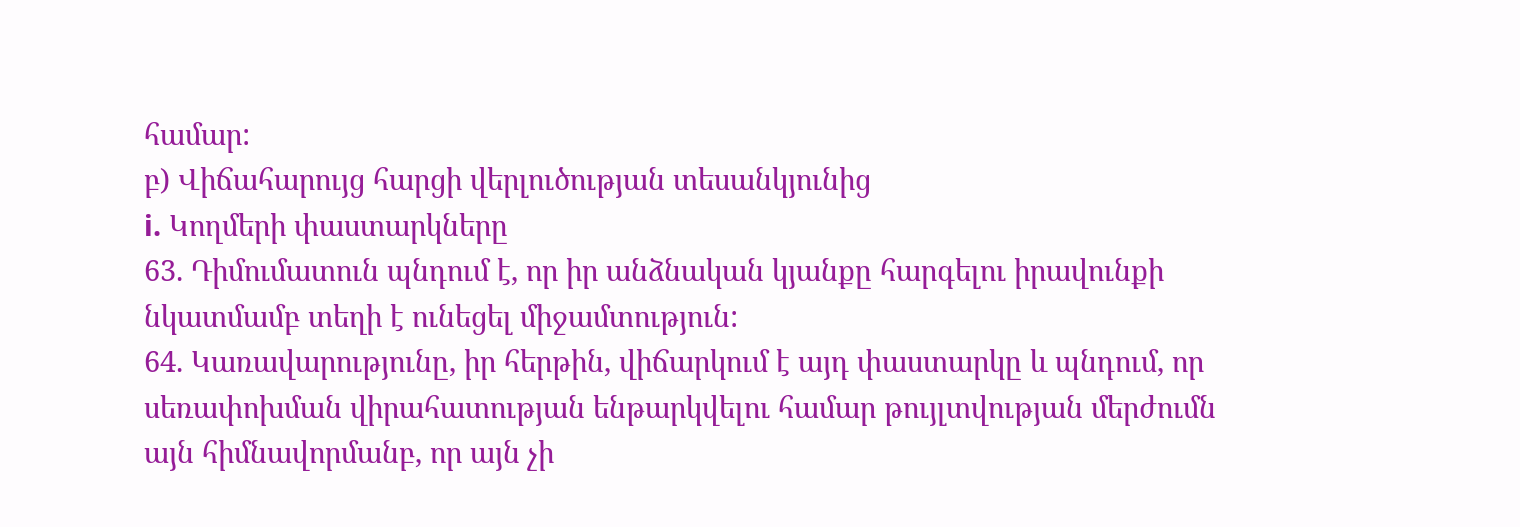համար:
բ) Վիճահարույց հարցի վերլուծության տեսանկյունից
i. Կողմերի փաստարկները
63. Դիմումատուն պնդում է, որ իր անձնական կյանքը հարգելու իրավունքի նկատմամբ տեղի է ունեցել միջամտություն:
64. Կառավարությունը, իր հերթին, վիճարկում է այդ փաստարկը և պնդում, որ սեռափոխման վիրահատության ենթարկվելու համար թույլտվության մերժումն այն հիմնավորմանբ, որ այն չի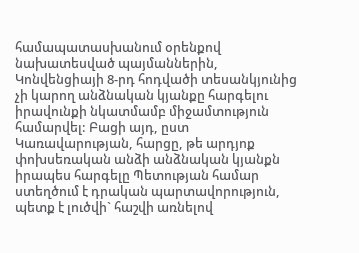համապատասխանում օրենքով նախատեսված պայմաններին, Կոնվենցիայի 8-րդ հոդվածի տեսանկյունից չի կարող անձնական կյանքը հարգելու իրավունքի նկատմամբ միջամտություն համարվել: Բացի այդ, ըստ Կառավարության, հարցը, թե արդյոք փոխսեռական անձի անձնական կյանքն իրապես հարգելը Պետության համար ստեղծում է դրական պարտավորություն, պետք է լուծվի` հաշվի առնելով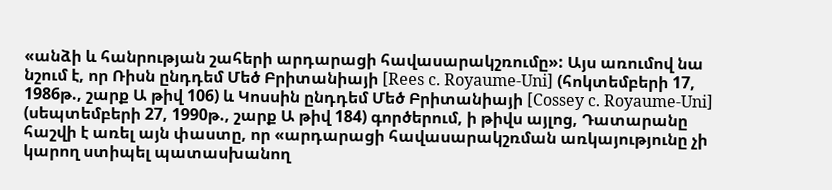«անձի և հանրության շահերի արդարացի հավասարակշռումը»: Այս առումով նա նշում է, որ Ռիսն ընդդեմ Մեծ Բրիտանիայի [Rees c. Royaume-Uni] (հոկտեմբերի 17, 1986թ., շարք Ա թիվ 106) և Կոսսին ընդդեմ Մեծ Բրիտանիայի [Cossey c. Royaume-Uni] (սեպտեմբերի 27, 1990թ., շարք Ա թիվ 184) գործերում, ի թիվս այլոց, Դատարանը հաշվի է առել այն փաստը, որ «արդարացի հավասարակշռման առկայությունը չի կարող ստիպել պատասխանող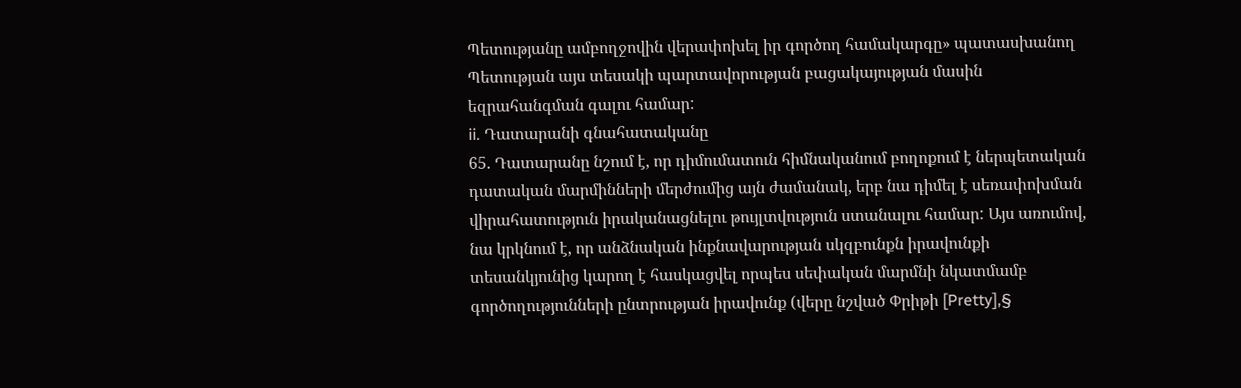Պետությանը ամբողջովին վերափոխել իր գործող համակարգը» պատասխանող Պետության այս տեսակի պարտավորության բացակայության մասին եզրահանգման գալու համար:
ii. Դատարանի գնահատականը
65. Դատարանը նշում է, որ դիմումատուն հիմնականում բողոքում է ներպետական դատական մարմինների մերժումից այն ժամանակ, երբ նա դիմել է սեռափոխման վիրահատություն իրականացնելու թույլտվություն ստանալու համար: Այս առումով, նա կրկնում է, որ անձնական ինքնավարության սկզբունքն իրավունքի տեսանկյունից կարող է հասկացվել որպես սեփական մարմնի նկատմամբ գործողությունների ընտրության իրավունք (վերը նշված Փրիթի [Pretty],§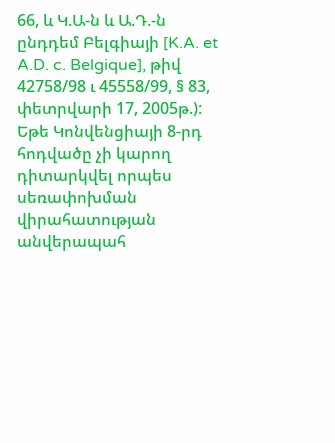66, և Կ.Ա-ն և Ա.Դ.-ն ընդդեմ Բելգիայի [K.A. et A.D. c. Belgique], թիվ 42758/98 ւ 45558/99, § 83, փետրվարի 17, 2005թ.): Եթե Կոնվենցիայի 8-րդ հոդվածը չի կարող դիտարկվել որպես սեռափոխման վիրահատության անվերապահ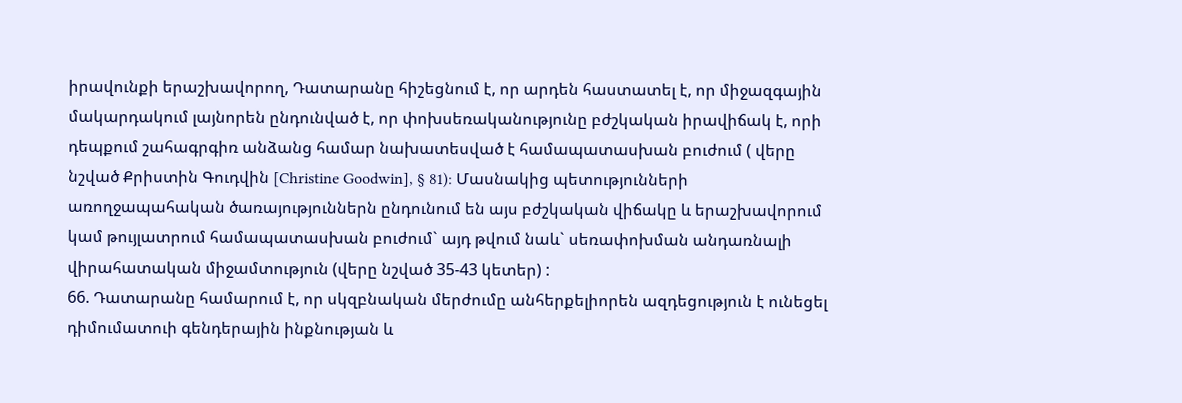իրավունքի երաշխավորող, Դատարանը հիշեցնում է, որ արդեն հաստատել է, որ միջազգային մակարդակում լայնորեն ընդունված է, որ փոխսեռականությունը բժշկական իրավիճակ է, որի դեպքում շահագրգիռ անձանց համար նախատեսված է համապատասխան բուժում ( վերը նշված Քրիստին Գուդվին [Christine Goodwin], § 81): Մասնակից պետությունների առողջապահական ծառայություններն ընդունում են այս բժշկական վիճակը և երաշխավորում կամ թույլատրում համապատասխան բուժում` այդ թվում նաև` սեռափոխման անդառնալի վիրահատական միջամտություն (վերը նշված 35-43 կետեր) :
66. Դատարանը համարում է, որ սկզբնական մերժումը անհերքելիորեն ազդեցություն է ունեցել դիմումատուի գենդերային ինքնության և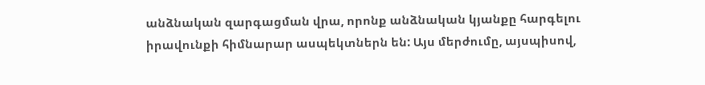անձնական զարգացման վրա, որոնք անձնական կյանքը հարգելու իրավունքի հիմնարար ասպեկտներն են: Այս մերժումը, այսպիսով,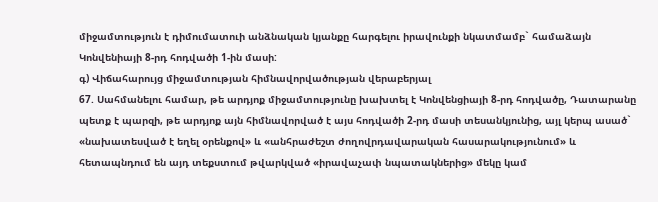միջամտություն է դիմումատուի անձնական կյանքը հարգելու իրավունքի նկատմամբ` համաձայն Կոնվենիայի 8-րդ հոդվածի 1-ին մասի:
գ) Վիճահարույց միջամտության հիմնավորվածության վերաբերյալ
67. Սահմանելու համար, թե արդյոք միջամտությունը խախտել է Կոնվենցիայի 8-րդ հոդվածը, Դատարանը պետք է պարզի, թե արդյոք այն հիմնավորված է այս հոդվածի 2-րդ մասի տեսանկյունից, այլ կերպ ասած` «նախատեսված է եղել օրենքով» և «անհրաժեշտ ժողովրդավարական հասարակությունում» և հետապնդում են այդ տեքստում թվարկված «իրավաչափ նպատակներից» մեկը կամ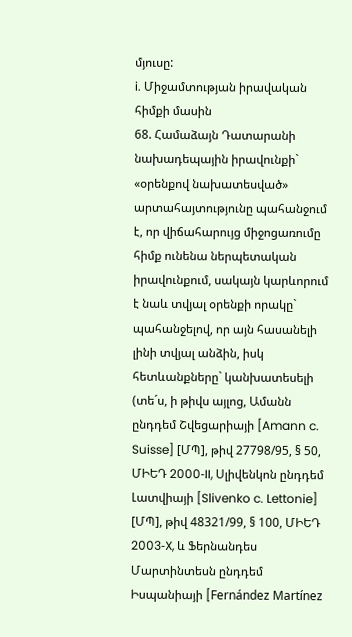մյուսը:
i. Միջամտության իրավական հիմքի մասին
68. Համաձայն Դատարանի նախադեպային իրավունքի` «օրենքով նախատեսված» արտահայտությունը պահանջում է, որ վիճահարույց միջոցառումը հիմք ունենա ներպետական իրավունքում, սակայն կարևորում է նաև տվյալ օրենքի որակը` պահանջելով, որ այն հասանելի լինի տվյալ անձին, իսկ հետևանքները` կանխատեսելի (տե´ս, ի թիվս այլոց, Ամանն ընդդեմ Շվեցարիայի [Amann c. Suisse] [ՄՊ], թիվ 27798/95, § 50, ՄԻԵԴ 2000‑II, Սլիվենկոն ընդդեմ Լատվիայի [Slivenko c. Lettonie] [ՄՊ], թիվ 48321/99, § 100, ՄԻԵԴ 2003‑X, և Ֆերնանդես Մարտինտեսն ընդդեմ Իսպանիայի [Fernández Martínez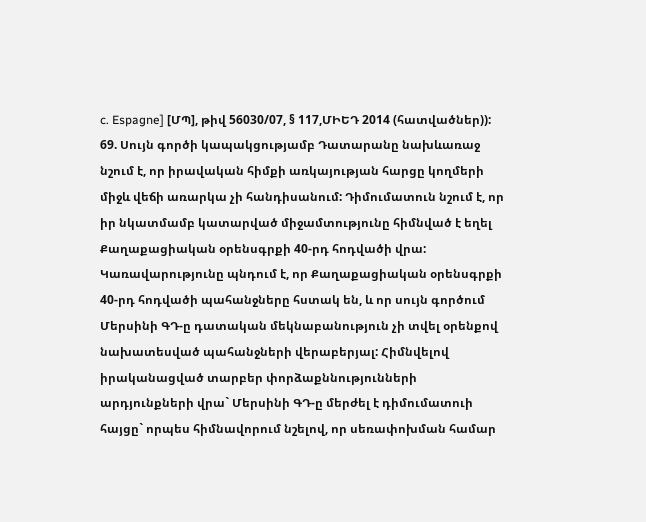c. Espagne] [ՄՊ], թիվ 56030/07, § 117,ՄԻԵԴ 2014 (հատվածներ)):
69. Սույն գործի կապակցությամբ Դատարանը նախևառաջ նշում է, որ իրավական հիմքի առկայության հարցը կողմերի միջև վեճի առարկա չի հանդիսանում: Դիմումատուն նշում է, որ իր նկատմամբ կատարված միջամտությունը հիմնված է եղել Քաղաքացիական օրենսգրքի 40-րդ հոդվածի վրա: Կառավարությունը պնդում է, որ Քաղաքացիական օրենսգրքի 40-րդ հոդվածի պահանջները հստակ են, և որ սույն գործում Մերսինի ԳԴ-ը դատական մեկնաբանություն չի տվել օրենքով նախատեսված պահանջների վերաբերյալ: Հիմնվելով իրականացված տարբեր փորձաքննությունների արդյունքների վրա` Մերսինի ԳԴ-ը մերժել է դիմումատուի հայցը` որպես հիմնավորում նշելով, որ սեռափոխման համար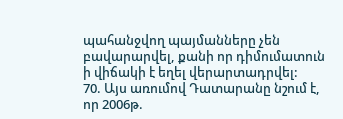պահանջվող պայմանները չեն բավարարվել, քանի որ դիմումատուն ի վիճակի է եղել վերարտադրվել:
70. Այս առումով Դատարանը նշում է, որ 2006թ.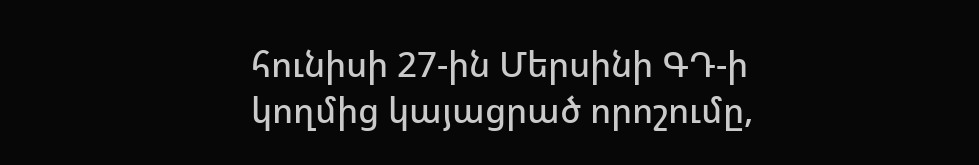հունիսի 27-ին Մերսինի ԳԴ-ի կողմից կայացրած որոշումը,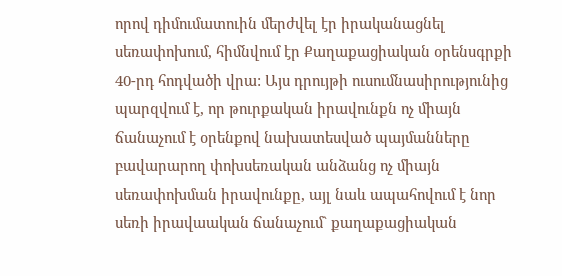որով դիմումատուին մերժվել էր իրականացնել սեռափոխում, հիմնվում էր Քաղաքացիական օրենսգրքի 40-րդ հոդվածի վրա: Այս դրույթի ուսումնասիրությունից պարզվում է, որ թուրքական իրավունքն ոչ միայն ճանաչում է օրենքով նախատեսված պայմանները բավարարող փոխսեռական անձանց ոչ միայն սեռափոխման իրավունքը, այլ նաև ապահովում է նոր սեռի իրավաական ճանաչում` քաղաքացիական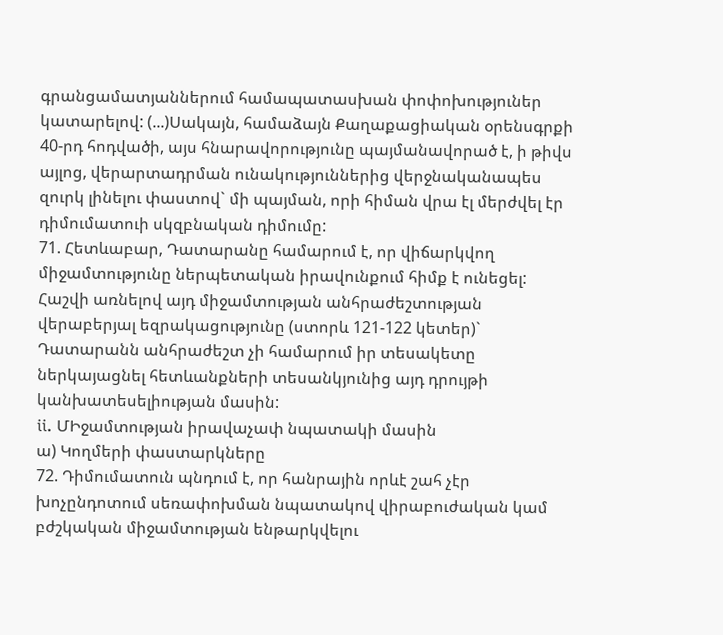գրանցամատյաններում համապատասխան փոփոխություներ կատարելով: (...)Սակայն, համաձայն Քաղաքացիական օրենսգրքի 40-րդ հոդվածի, այս հնարավորությունը պայմանավորած է, ի թիվս այլոց, վերարտադրման ունակություններից վերջնականապես զուրկ լինելու փաստով` մի պայման, որի հիման վրա էլ մերժվել էր դիմումատուի սկզբնական դիմումը:
71. Հետևաբար, Դատարանը համարում է, որ վիճարկվող միջամտությունը ներպետական իրավունքում հիմք է ունեցել: Հաշվի առնելով այդ միջամտության անհրաժեշտության վերաբերյալ եզրակացությունը (ստորև 121-122 կետեր)` Դատարանն անհրաժեշտ չի համարում իր տեսակետը ներկայացնել հետևանքների տեսանկյունից այդ դրույթի կանխատեսելիության մասին:
ii. ՄԻջամտության իրավաչափ նպատակի մասին
ա) Կողմերի փաստարկները
72. Դիմումատուն պնդում է, որ հանրային որևէ շահ չէր խոչընդոտում սեռափոխման նպատակով վիրաբուժական կամ բժշկական միջամտության ենթարկվելու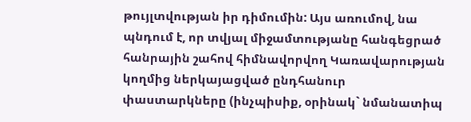թույլտվության իր դիմումին: Այս առումով, նա պնդում է, որ տվյալ միջամտությանը հանգեցրած հանրային շահով հիմնավորվող Կառավարության կողմից ներկայացված ընդհանուր փաստարկները (ինչպիսիք, օրինակ` նմանատիպ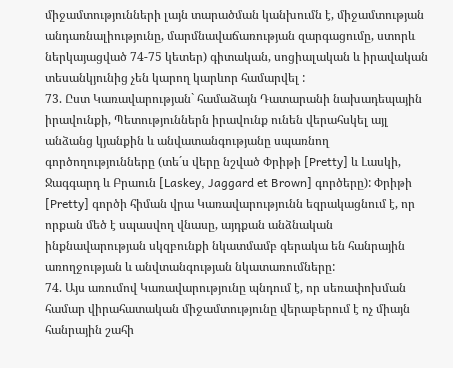միջամտությունների լայն տարածման կանխումն է, միջամտության անդառնալիությունը, մարմնավաճառության զարգացումը, ստորև ներկայացված 74-75 կետեր) գիտական, սոցիալական և իրավական տեսանկյունից չեն կարող կարևոր համարվել :
73. Ըստ Կառավարության` համաձայն Դատարանի նախադեպային իրավունքի, Պետություններն իրավունք ունեն վերահսկել այլ անձանց կյանքին և անվատանգությանը սպառնող գործողությունները (տե´ս վերը նշված Փրիթի [Pretty] և Լասկի, Ջագգարդ և Բրաուն [Laskey, Jaggard et Brown] գործերը): Փրիթի [Pretty] գործի հիման վրա Կառավարությունն եզրակացնում է, որ որքան մեծ է սպասվող վնասը, այդքան անձնական ինքնավարության սկզբունքի նկատմամբ գերակա են հանրային առողջության և անվտանգության նկատառումները:
74. Այս առումով Կառավարությունը պնդում է, որ սեռափոխման համար վիրահատական միջամտությունը վերաբերում է ոչ միայն հանրային շահի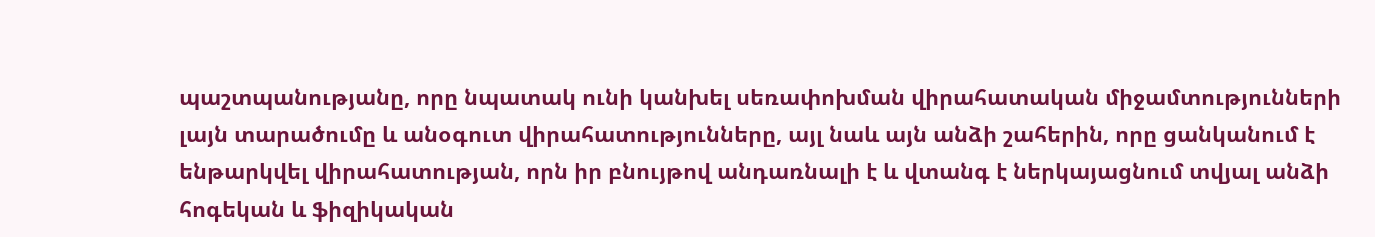պաշտպանությանը, որը նպատակ ունի կանխել սեռափոխման վիրահատական միջամտությունների լայն տարածումը և անօգուտ վիրահատությունները, այլ նաև այն անձի շահերին, որը ցանկանում է ենթարկվել վիրահատության, որն իր բնույթով անդառնալի է և վտանգ է ներկայացնում տվյալ անձի հոգեկան և ֆիզիկական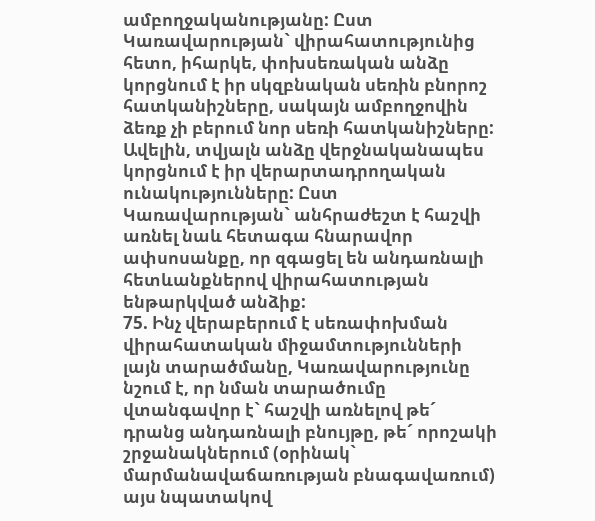ամբողջականությանը: Ըստ Կառավարության` վիրահատությունից հետո, իհարկե, փոխսեռական անձը կորցնում է իր սկզբնական սեռին բնորոշ հատկանիշները, սակայն ամբողջովին ձեռք չի բերում նոր սեռի հատկանիշները: Ավելին, տվյալն անձը վերջնականապես կորցնում է իր վերարտադրողական ունակությունները: Ըստ Կառավարության` անհրաժեշտ է հաշվի առնել նաև հետագա հնարավոր ափսոսանքը, որ զգացել են անդառնալի հետևանքներով վիրահատության ենթարկված անձիք:
75. Ինչ վերաբերում է սեռափոխման վիրահատական միջամտությունների լայն տարածմանը, Կառավարությունը նշում է, որ նման տարածումը վտանգավոր է` հաշվի առնելով թե´ դրանց անդառնալի բնույթը, թե´ որոշակի շրջանակներում (օրինակ` մարմանավաճառության բնագավառում) այս նպատակով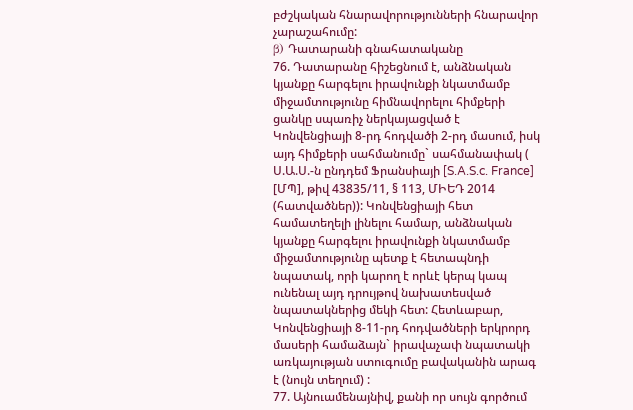բժշկական հնարավորությունների հնարավոր չարաշահումը:
β) Դատարանի գնահատականը
76. Դատարանը հիշեցնում է, անձնական կյանքը հարգելու իրավունքի նկատմամբ միջամտությունը հիմնավորելու հիմքերի ցանկը սպառիչ ներկայացված է Կոնվենցիայի 8-րդ հոդվածի 2-րդ մասում, իսկ այդ հիմքերի սահմանումը` սահմանափակ ( Ս.Ա.Ս.-ն ընդդեմ Ֆրանսիայի [S.A.S.c. France] [ՄՊ], թիվ 43835/11, § 113, ՄԻԵԴ 2014 (հատվածներ)): Կոնվենցիայի հետ համատեղելի լինելու համար, անձնական կյանքը հարգելու իրավունքի նկատմամբ միջամտությունը պետք է հետապնդի նպատակ, որի կարող է որևէ կերպ կապ ունենալ այդ դրույթով նախատեսված նպատակներից մեկի հետ: Հետևաբար, Կոնվենցիայի 8-11-րդ հոդվածների երկրորդ մասերի համաձայն` իրավաչափ նպատակի առկայության ստուգումը բավականին արագ է (նույն տեղում) :
77. Այնուամենայնիվ, քանի որ սույն գործում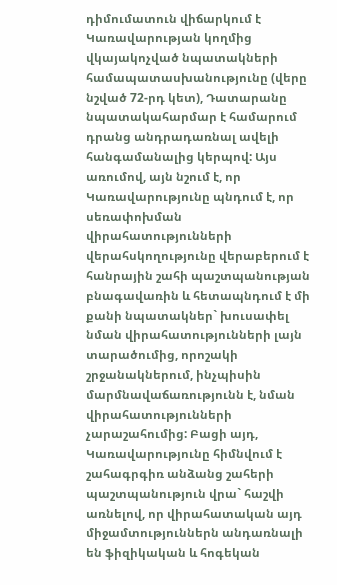դիմումատուն վիճարկում է Կառավարության կողմից վկայակոչված նպատակների համապատասխանությունը (վերը նշված 72-րդ կետ), Դատարանը նպատակահարմար է համարում դրանց անդրադառնալ ավելի հանգամանալից կերպով: Այս առումով, այն նշում է, որ Կառավարությունը պնդում է, որ սեռափոխման վիրահատությունների վերահսկողությունը վերաբերում է հանրային շահի պաշտպանության բնագավառին և հետապնդում է մի քանի նպատակներ` խուսափել նման վիրահատությունների լայն տարածումից, որոշակի շրջանակներում, ինչպիսին մարմնավաճառությունն է, նման վիրահատությունների չարաշահումից: Բացի այդ, Կառավարությունը հիմնվում է շահագրգիռ անձանց շահերի պաշտպանություն վրա` հաշվի առնելով, որ վիրահատական այդ միջամտություններն անդառնալի են ֆիզիկական և հոգեկան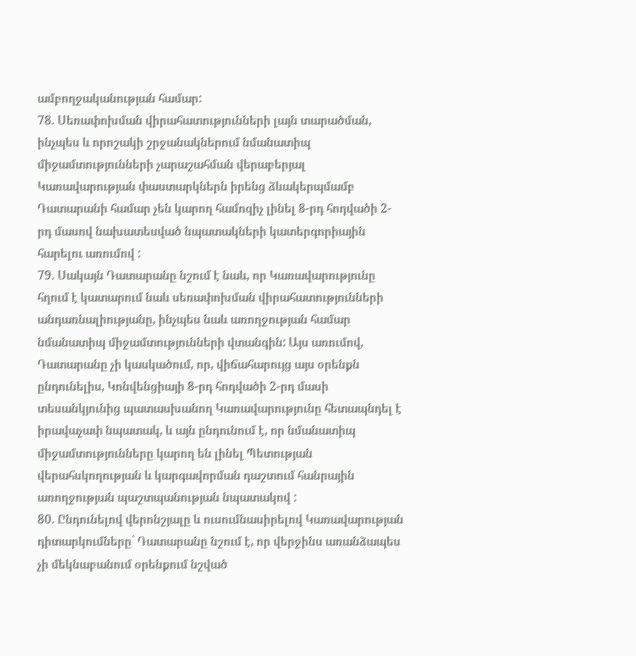ամբողջականության համար:
78. Սեռափոխման վիրահատությունների լայն տարածման, ինչպես և որոշակի շրջանակներում նմանատիպ միջամտությունների չարաշահման վերաբերյալ Կառավարության փաստարկներն իրենց ձևակերպմամբ Դատարանի համար չեն կարող համոզիչ լինել 8-րդ հոդվածի 2-րդ մասով նախատեսված նպատակների կատերգորիային հարելու առումով :
79. Սակայն Դատարանը նշում է նաև, որ Կառավարությունը հղում է կատարում նաև սեռափոխման վիրահատությունների անդառնալիությանը, ինչպես նաև առողջության համար նմանատիպ միջամտությունների վտանգին: Այս առումով, Դատարանը չի կասկածում, որ, վիճահարույց այս օրենքն ընդունելիս, Կոնվենցիայի 8-րդ հոդվածի 2-րդ մասի տեսանկյունից պատասխանող Կառավարությունը հետապնդել է իրավաչափ նպատակ, և այն ընդունում է, որ նմանատիպ միջամտությունները կարող են լինել Պետության վերահսկողության և կարգավորման դաշտում հանրային առողջության պաշտպանության նպատակով :
80. Ընդունելով վերոնշյալը և ուսումնասիրելով Կառավարության դիտարկումները` Դատարանը նշում է, որ վերջինս առանձապես չի մեկնաբանում օրենքում նշված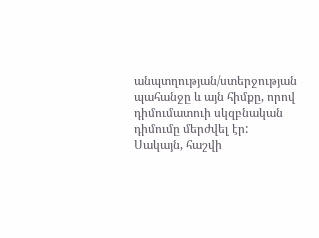անպտղության/ստերջության պահանջը և այն հիմքը, որով դիմումատուի սկզբնական դիմումը մերժվել էր: Սակայն, հաշվի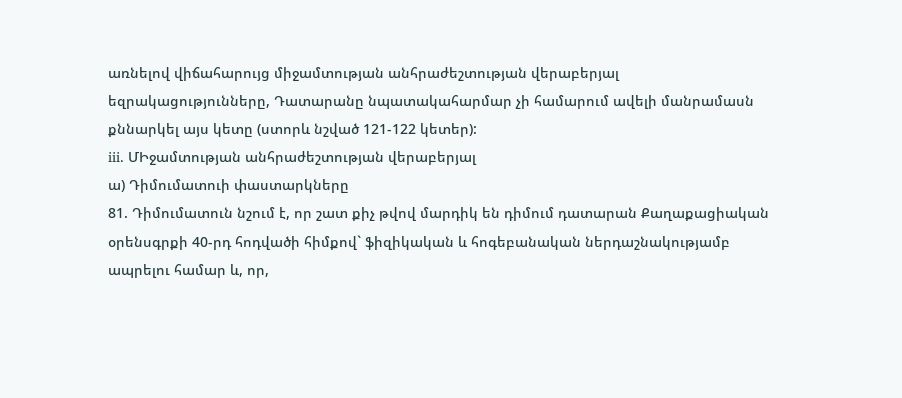առնելով վիճահարույց միջամտության անհրաժեշտության վերաբերյալ եզրակացությունները, Դատարանը նպատակահարմար չի համարում ավելի մանրամասն քննարկել այս կետը (ստորև նշված 121-122 կետեր):
iii. ՄԻջամտության անհրաժեշտության վերաբերյալ
ա) Դիմումատուի փաստարկները
81. Դիմումատուն նշում է, որ շատ քիչ թվով մարդիկ են դիմում դատարան Քաղաքացիական օրենսգրքի 40-րդ հոդվածի հիմքով` ֆիզիկական և հոգեբանական ներդաշնակությամբ ապրելու համար և, որ,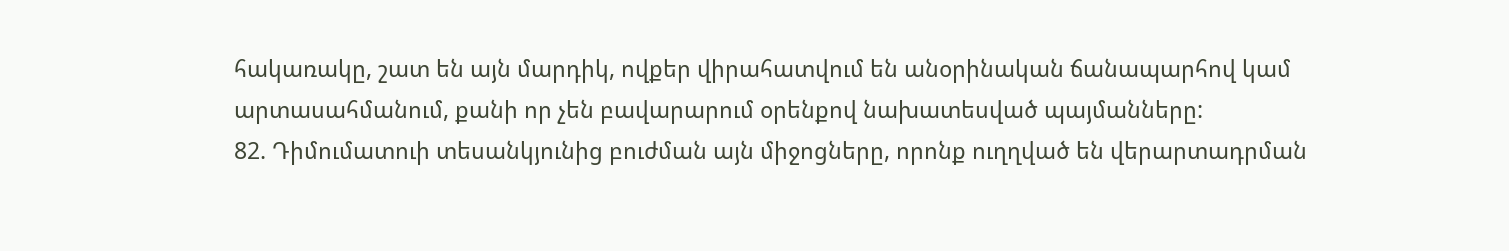հակառակը, շատ են այն մարդիկ, ովքեր վիրահատվում են անօրինական ճանապարհով կամ արտասահմանում, քանի որ չեն բավարարում օրենքով նախատեսված պայմանները:
82. Դիմումատուի տեսանկյունից բուժման այն միջոցները, որոնք ուղղված են վերարտադրման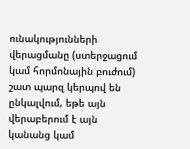ունակությունների վերացմանը (ստերջացում կամ հորմոնային բուժում) շատ պարզ կերպով են ընկալվում, եթե այն վերաբերում է այն կանանց կամ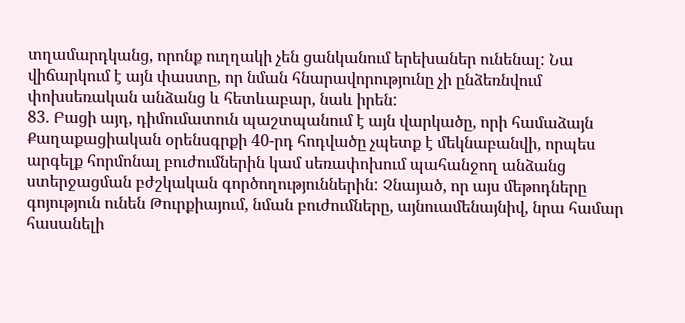տղամարդկանց, որոնք ուղղակի չեն ցանկանում երեխաներ ունենալ: Նա վիճարկում է այն փաստը, որ նման հնարավորությունը չի ընձեռնվում փոխսեռական անձանց և հետևաբար, նաև իրեն:
83. Բացի այդ, դիմումատուն պաշտպանում է այն վարկածը, որի համաձայն Քաղաքացիական օրենսգրքի 40-րդ հոդվածը չպետք է մեկնաբանվի, որպես արգելք հորմոնալ բուժումներին կամ սեռափոխում պահանջող անձանց ստերջացման բժշկական գործողություններին: Չնայած, որ այս մեթոդները գոյություն ունեն Թուրքիայում, նման բուժումները, այնուամենայնիվ, նրա համար հասանելի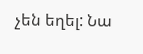չեն եղել: Նա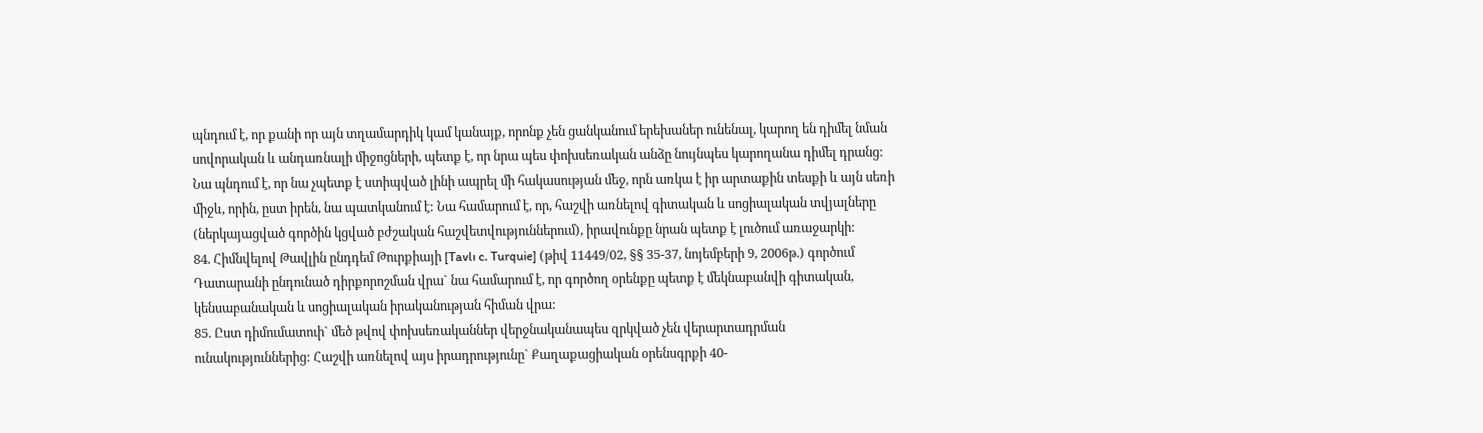պնդում է, որ քանի որ այն տղամարդիկ կամ կանայք, որոնք չեն ցանկանում երեխաներ ունենալ, կարող են դիմել նման սովորական և անդառնալի միջոցների, պետք է, որ նրա պես փոխսեռական անձը նույնպես կարողանա դիմել դրանց: Նա պնդում է, որ նա չպետք է ստիպված լինի ապրել մի հակասության մեջ, որն առկա է իր արտաքին տեսքի և այն սեռի միջև, որին, ըստ իրեն, նա պատկանում է: Նա համարում է, որ, հաշվի առնելով գիտական և սոցիալական տվյալները (ներկայացված գործին կցված բժշական հաշվետվություններում), իրավունքը նրան պետք է լուծում առաջարկի:
84. Հիմնվելով Թավլին ընդդեմ Թուրքիայի [Tavlı c. Turquie] (թիվ 11449/02, §§ 35-37, նոյեմբերի 9, 2006թ.) գործում Դատարանի ընդունած դիրքորոշման վրա` նա համարում է, որ գործող օրենքը պետք է մեկնաբանվի գիտական, կենսաբանական և սոցիալական իրականության հիման վրա:
85. Ըստ դիմումատուի` մեծ թվով փոխսեռականներ վերջնականապես զրկված չեն վերարտադրման ունակություններից: Հաշվի առնելով այս իրադրությունը` Քաղաքացիական օրենսգրքի 40-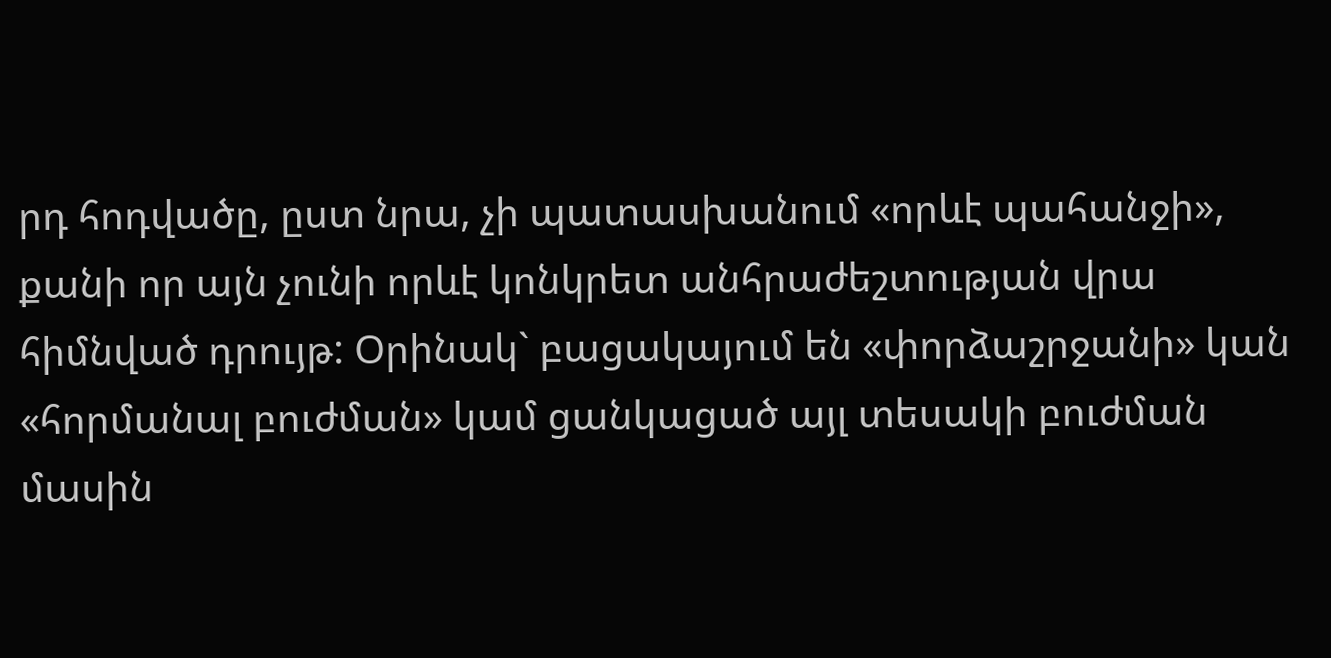րդ հոդվածը, ըստ նրա, չի պատասխանում «որևէ պահանջի», քանի որ այն չունի որևէ կոնկրետ անհրաժեշտության վրա հիմնված դրույթ: Օրինակ` բացակայում են «փորձաշրջանի» կան «հորմանալ բուժման» կամ ցանկացած այլ տեսակի բուժման մասին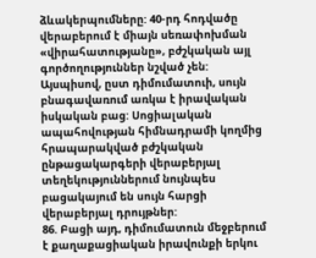ձևակերպումները: 40-րդ հոդվածը վերաբերում է միայն սեռափոխման «վիրահատությանը», բժշկական այլ գործողություններ նշված չեն: Այսպիսով, ըստ դիմումատուի, սույն բնագավառում առկա է իրավական իսկական բաց: Սոցիալական ապահովության հիմնադրամի կողմից հրապարակված բժշկական ընթացակարգերի վերաբերյալ տեղեկություններում նույնպես բացակայում են սույն հարցի վերաբերյալ դրույթներ:
86. Բացի այդ, դիմումատուն մեջբերում է քաղաքացիական իրավունքի երկու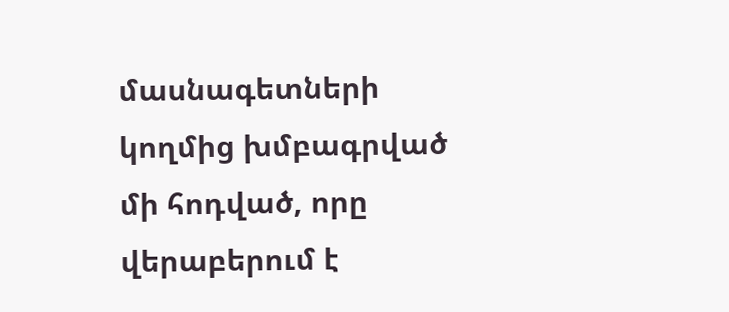մասնագետների կողմից խմբագրված մի հոդված, որը վերաբերում է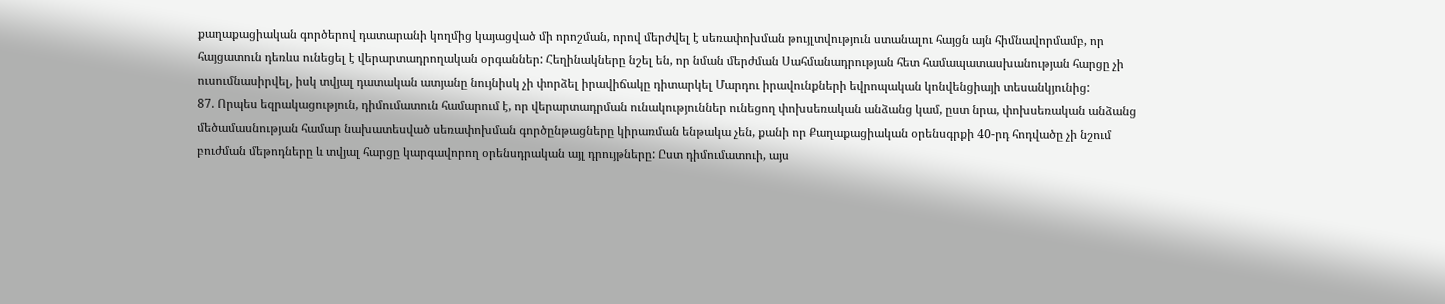քաղաքացիական գործերով դատարանի կողմից կայացված մի որոշման, որով մերժվել է սեռափոխման թույլտվություն ստանալու հայցն այն հիմնավորմամբ, որ հայցատուն դեռևս ունեցել է վերարտադրողական օրգաններ: Հեղինակները նշել են, որ նման մերժման Սահմանադրության հետ համապատասխանության հարցը չի ուսումնասիրվել, իսկ տվյալ դատական ատյանը նույնիսկ չի փորձել իրավիճակը դիտարկել Մարդու իրավունքների եվրոպական կոնվենցիայի տեսանկյունից:
87. Որպես եզրակացություն, դիմումատուն համարում է, որ վերարտադրման ունակություններ ունեցող փոխսեռական անձանց կամ, ըստ նրա, փոխսեռական անձանց մեծամասնության համար նախատեսված սեռափոխման գործընթացները կիրառման ենթակա չեն, քանի որ Քաղաքացիական օրենսգրքի 40-րդ հոդվածը չի նշում բուժման մեթոդները և տվյալ հարցը կարգավորող օրենսդրական այլ դրույթները: Ըստ դիմումատուի, այս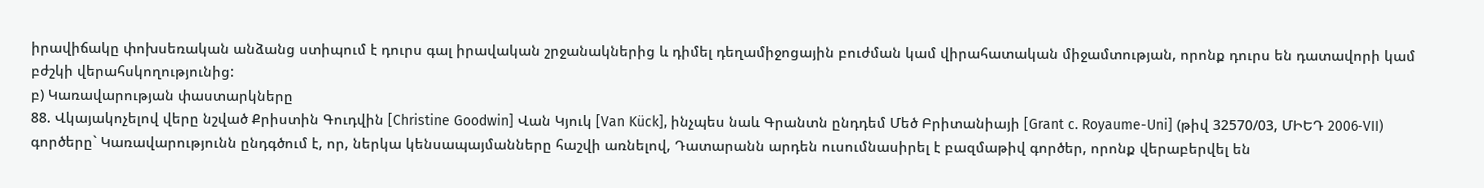իրավիճակը փոխսեռական անձանց ստիպում է դուրս գալ իրավական շրջանակներից և դիմել դեղամիջոցային բուժման կամ վիրահատական միջամտության, որոնք դուրս են դատավորի կամ բժշկի վերահսկողությունից:
բ) Կառավարության փաստարկները
88. Վկայակոչելով վերը նշված Քրիստին Գուդվին [Christine Goodwin] Վան Կյուկ [Van Kück], ինչպես նաև Գրանտն ընդդեմ Մեծ Բրիտանիայի [Grant c. Royaume-Uni] (թիվ 32570/03, ՄԻԵԴ 2006‑VII) գործերը` Կառավարությունն ընդգծում է, որ, ներկա կենսապայմանները հաշվի առնելով, Դատարանն արդեն ուսումնասիրել է բազմաթիվ գործեր, որոնք վերաբերվել են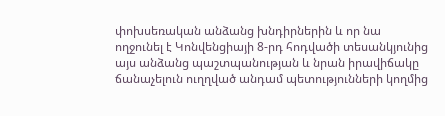փոխսեռական անձանց խնդիրներին և որ նա ողջունել է Կոնվենցիայի 8-րդ հոդվածի տեսանկյունից այս անձանց պաշտպանության և նրան իրավիճակը ճանաչելուն ուղղված անդամ պետությունների կողմից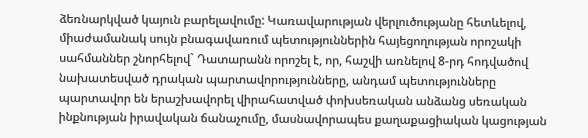ձեռնարկված կայուն բարելավումը: Կառավարության վերլուծությանը հետևելով, միաժամանակ սույն բնագավառում պետություններին հայեցողության որոշակի սահմաններ շնորհելով` Դատարանն որոշել է, որ, հաշվի առնելով 8-րդ հոդվածով նախատեսված դրական պարտավորությունները, անդամ պետությունները պարտավոր են երաշխավորել վիրահատված փոխսեռական անձանց սեռական ինքնության իրավական ճանաչումը, մասնավորապես քաղաքացիական կացության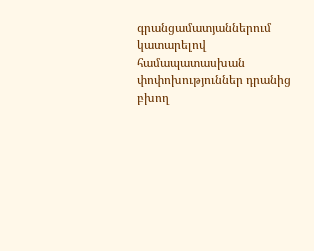գրանցամատյաններում կատարելով համապատասխան փոփոխություններ դրանից բխող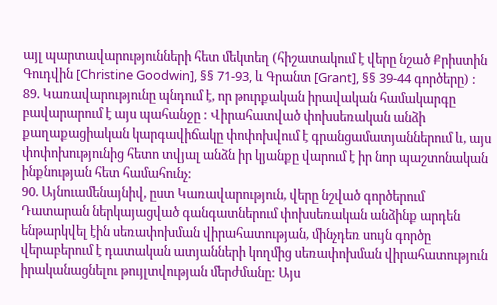այլ պարտավարությունների հետ մեկտեղ (հիշատակում է վերը նշած Քրիստին Գուդվին [Christine Goodwin], §§ 71-93, և Գրանտ [Grant], §§ 39-44 գործերը) :
89. Կառավարությունը պնդում է, որ թուրքական իրավական համակարգը բավարարում է այս պահանջը : Վիրահատված փոխսեռական անձի քաղաքացիական կարգավիճակը փոփոխվում է գրանցամատյաններում և, այս փոփոխությունից հետո տվյալ անձն իր կյանքը վարում է իր նոր պաշտոնական ինքնության հետ համահունչ:
90. Այնուամենայնիվ, ըստ Կառավարություն, վերը նշված գործերում Դատարան ներկայացված գանգատներում փոխսեռական անձինք արդեն ենթարկվել էին սեռափոխման վիրահատության, մինչդեռ սույն գործը վերաբերում է դատական ատյանների կողմից սեռափոխման վիրահատություն իրականացնելու թույլտվության մերժմանը: Այս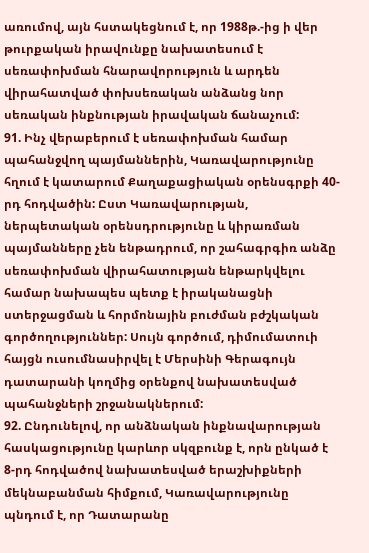առումով, այն հստակեցնում է, որ 1988թ.-ից ի վեր թուրքական իրավունքը նախատեսում է սեռափոխման հնարավորություն և արդեն վիրահատված փոխսեռական անձանց նոր սեռական ինքնության իրավական ճանաչում:
91. Ինչ վերաբերում է սեռափոխման համար պահանջվող պայմաններին, Կառավարությունը հղում է կատարում Քաղաքացիական օրենսգրքի 40-րդ հոդվածին: Ըստ Կառավարության, ներպետական օրենսդրությունը և կիրառման պայմանները չեն ենթադրում, որ շահագրգիռ անձը սեռափոխման վիրահատության ենթարկվելու համար նախապես պետք է իրականացնի ստերջացման և հորմոնային բուժման բժշկական գործողություններ: Սույն գործում, դիմումատուի հայցն ուսումնասիրվել է Մերսինի Գերագույն դատարանի կողմից օրենքով նախատեսված պահանջների շրջանակներում:
92. Ընդունելով, որ անձնական ինքնավարության հասկացությունը կարևոր սկզբունք է, որն ընկած է 8-րդ հոդվածով նախատեսված երաշխիքների մեկնաբանման հիմքում, Կառավարությունը պնդում է, որ Դատարանը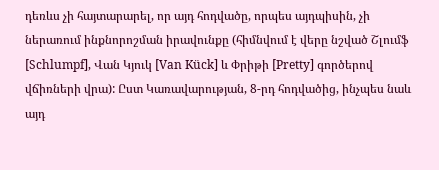դեռևս չի հայտարարել, որ այդ հոդվածը, որպես այդպիսին, չի ներառում ինքնորոշման իրավունքը (հիմնվում է վերը նշված Շլումֆ [Schlumpf], Վան Կյուկ [Van Kück] և Փրիթի [Pretty] գործերով վճիռների վրա): Ըստ Կառավարության, 8-րդ հոդվածից, ինչպես նաև այդ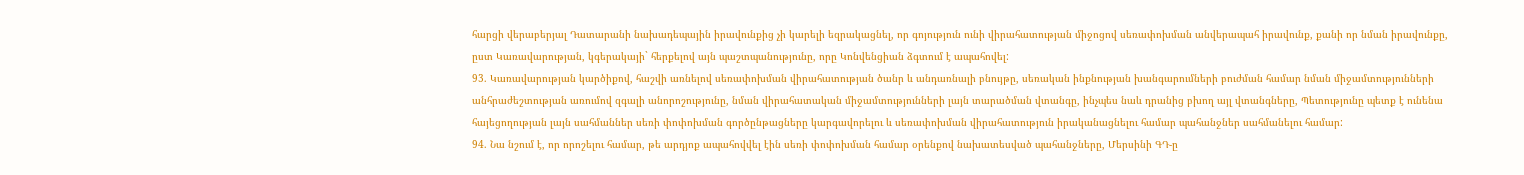հարցի վերաբերյալ Դատարանի նախադեպային իրավունքից չի կարելի եզրակացնել, որ գոյություն ունի վիրահատության միջոցով սեռափոխման անվերապահ իրավունք, քանի որ նման իրավունքը, ըստ Կառավարության, կգերակայի` հերքելով այն պաշտպանությունը, որը Կոնվենցիան ձգտում է ապահովել:
93. Կառավարության կարծիքով, հաշվի առնելով սեռափոխման վիրահատության ծանր և անդառնալի բնույթը, սեռական ինքնության խանգարումների բուժման համար նման միջամտությունների անհրաժեշտության առումով զգալի անորոշությունը, նման վիրահատական միջամտությունների լայն տարածման վտանգը, ինչպես նաև դրանից բխող այլ վտանգները, Պետությունը պետք է ունենա հայեցողության լայն սահմաններ սեռի փոփոխման գործընթացները կարգավորելու և սեռափոխման վիրահատություն իրականացնելու համար պահանջներ սահմանելու համար:
94. Նա նշում է, որ որոշելու համար, թե արդյոք ապահովվել էին սեռի փոփոխման համար օրենքով նախատեսված պահանջները, Մերսինի ԳԴ-ը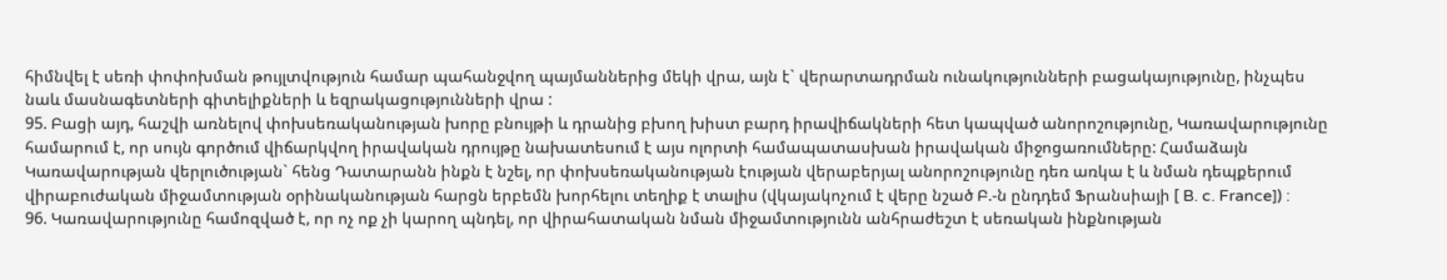հիմնվել է սեռի փոփոխման թույլտվություն համար պահանջվող պայմաններից մեկի վրա, այն է` վերարտադրման ունակությունների բացակայությունը, ինչպես նաև մասնագետների գիտելիքների և եզրակացությունների վրա :
95. Բացի այդ, հաշվի առնելով փոխսեռականության խորը բնույթի և դրանից բխող խիստ բարդ իրավիճակների հետ կապված անորոշությունը, Կառավարությունը համարում է, որ սույն գործում վիճարկվող իրավական դրույթը նախատեսում է այս ոլորտի համապատասխան իրավական միջոցառումները: Համաձայն Կառավարության վերլուծության` հենց Դատարանն ինքն է նշել, որ փոխսեռականության էության վերաբերյալ անորոշությունը դեռ առկա է և նման դեպքերում վիրաբուժական միջամտության օրինականության հարցն երբեմն խորհելու տեղիք է տալիս (վկայակոչում է վերը նշած Բ.-ն ընդդեմ Ֆրանսիայի [ B. c. France]) :
96. Կառավարությունը համոզված է, որ ոչ ոք չի կարող պնդել, որ վիրահատական նման միջամտությունն անհրաժեշտ է սեռական ինքնության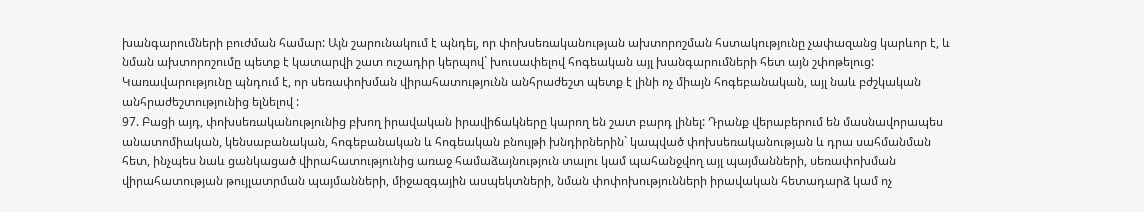խանգարումների բուժման համար: Այն շարունակում է պնդել, որ փոխսեռականության ախտորոշման հստակությունը չափազանց կարևոր է, և նման ախտորոշումը պետք է կատարվի շատ ուշադիր կերպով` խուսափելով հոգեական այլ խանգարումների հետ այն շփոթելուց: Կառավարությունը պնդում է, որ սեռափոխման վիրահատությունն անհրաժեշտ պետք է լինի ոչ միայն հոգեբանական, այլ նաև բժշկական անհրաժեշտությունից ելնելով :
97. Բացի այդ, փոխսեռականությունից բխող իրավական իրավիճակները կարող են շատ բարդ լինել: Դրանք վերաբերում են մասնավորապես անատոմիական, կենսաբանական, հոգեբանական և հոգեական բնույթի խնդիրներին` կապված փոխսեռականության և դրա սահմանման հետ, ինչպես նաև ցանկացած վիրահատությունից առաջ համաձայնություն տալու կամ պահանջվող այլ պայմանների, սեռափոխման վիրահատության թույլատրման պայմանների, միջազգային ասպեկտների, նման փոփոխությունների իրավական հետադարձ կամ ոչ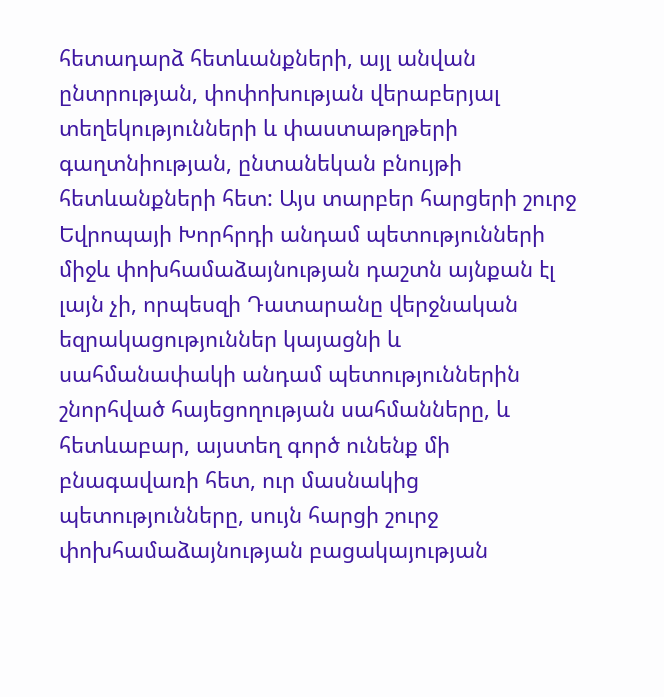հետադարձ հետևանքների, այլ անվան ընտրության, փոփոխության վերաբերյալ տեղեկությունների և փաստաթղթերի գաղտնիության, ընտանեկան բնույթի հետևանքների հետ: Այս տարբեր հարցերի շուրջ Եվրոպայի Խորհրդի անդամ պետությունների միջև փոխհամաձայնության դաշտն այնքան էլ լայն չի, որպեսզի Դատարանը վերջնական եզրակացություններ կայացնի և սահմանափակի անդամ պետություններին շնորհված հայեցողության սահմանները, և հետևաբար, այստեղ գործ ունենք մի բնագավառի հետ, ուր մասնակից պետությունները, սույն հարցի շուրջ փոխհամաձայնության բացակայության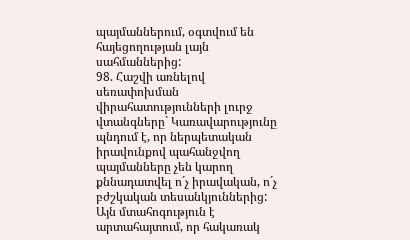պայմաններում, օգտվում են հայեցողության լայն սահմաններից:
98. Հաշվի առնելով սեռափոխման վիրահատությունների լուրջ վտանգները` Կառավարությունը պնդում է, որ ներպետական իրավունքով պահանջվող պայմանները չեն կարող քննադատվել ո´չ իրավական, ո´չ բժշկական տեսանկյուններից: Այն մտահոգություն է արտահայտում, որ հակառակ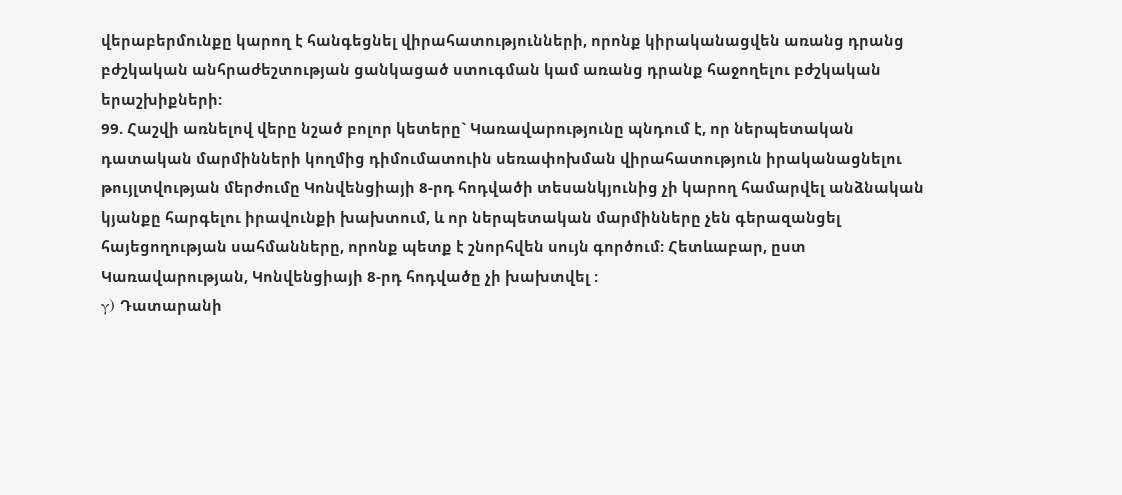վերաբերմունքը կարող է հանգեցնել վիրահատությունների, որոնք կիրականացվեն առանց դրանց բժշկական անհրաժեշտության ցանկացած ստուգման կամ առանց դրանք հաջողելու բժշկական երաշխիքների:
99. Հաշվի առնելով վերը նշած բոլոր կետերը` Կառավարությունը պնդում է, որ ներպետական դատական մարմինների կողմից դիմումատուին սեռափոխման վիրահատություն իրականացնելու թույլտվության մերժումը Կոնվենցիայի 8-րդ հոդվածի տեսանկյունից չի կարող համարվել անձնական կյանքը հարգելու իրավունքի խախտում, և որ ներպետական մարմինները չեն գերազանցել հայեցողության սահմանները, որոնք պետք է շնորհվեն սույն գործում: Հետևաբար, ըստ Կառավարության, Կոնվենցիայի 8-րդ հոդվածը չի խախտվել :
γ) Դատարանի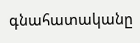գնահատականը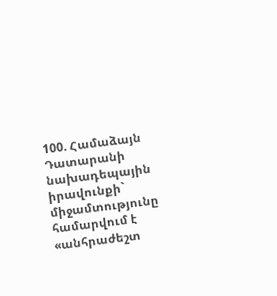100. Համաձայն Դատարանի նախադեպային իրավունքի` միջամտությունը համարվում է «անհրաժեշտ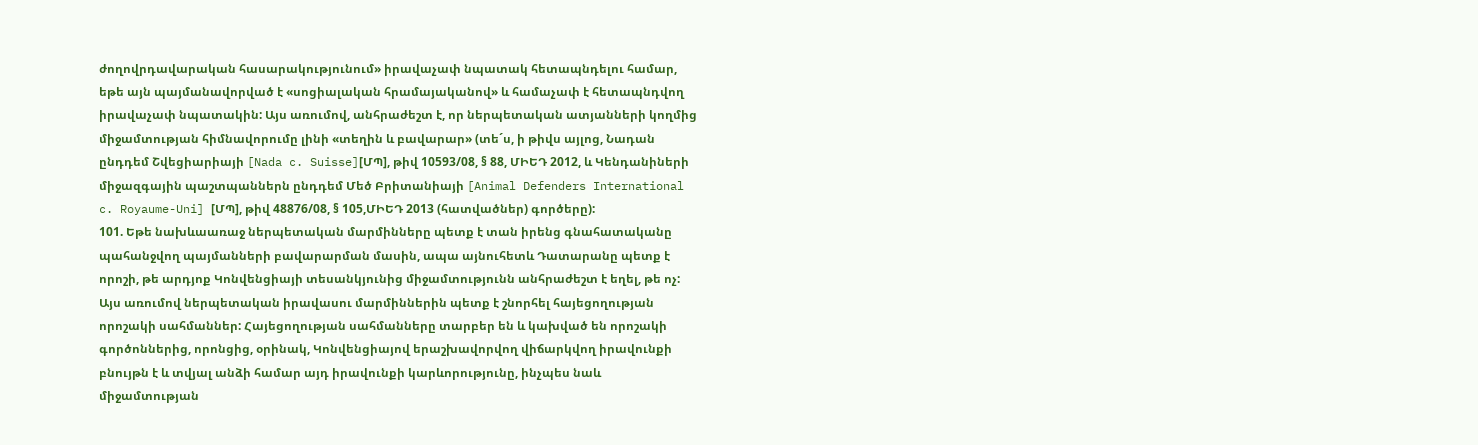ժողովրդավարական հասարակությունում» իրավաչափ նպատակ հետապնդելու համար, եթե այն պայմանավորված է «սոցիալական հրամայականով» և համաչափ է հետապնդվող իրավաչափ նպատակին: Այս առումով, անհրաժեշտ է, որ ներպետական ատյանների կողմից միջամտության հիմնավորումը լինի «տեղին և բավարար» (տե´ս, ի թիվս այլոց, Նադան ընդդեմ Շվեցիարիայի [Nada c. Suisse][ՄՊ], թիվ 10593/08, § 88, ՄԻԵԴ 2012, և Կենդանիների միջազգային պաշտպաններն ընդդեմ Մեծ Բրիտանիայի [Animal Defenders International c. Royaume-Uni] [ՄՊ], թիվ 48876/08, § 105,ՄԻԵԴ 2013 (հատվածներ) գործերը):
101. Եթե նախևաառաջ ներպետական մարմինները պետք է տան իրենց գնահատականը պահանջվող պայմանների բավարարման մասին, ապա այնուհետև Դատարանը պետք է որոշի, թե արդյոք Կոնվենցիայի տեսանկյունից միջամտությունն անհրաժեշտ է եղել, թե ոչ: Այս առումով ներպետական իրավասու մարմիններին պետք է շնորհել հայեցողության որոշակի սահմաններ: Հայեցողության սահմանները տարբեր են և կախված են որոշակի գործոններից, որոնցից, օրինակ, Կոնվենցիայով երաշխավորվող վիճարկվող իրավունքի բնույթն է և տվյալ անձի համար այդ իրավունքի կարևորությունը, ինչպես նաև միջամտության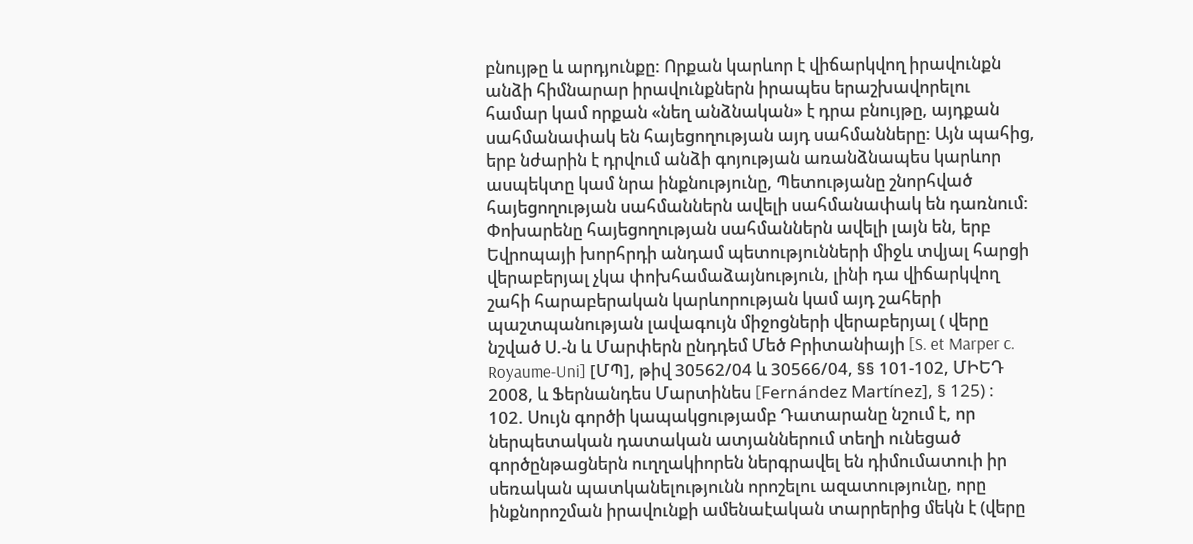բնույթը և արդյունքը: Որքան կարևոր է վիճարկվող իրավունքն անձի հիմնարար իրավունքներն իրապես երաշխավորելու համար կամ որքան «նեղ անձնական» է դրա բնույթը, այդքան սահմանափակ են հայեցողության այդ սահմանները: Այն պահից, երբ նժարին է դրվում անձի գոյության առանձնապես կարևոր ասպեկտը կամ նրա ինքնությունը, Պետությանը շնորհված հայեցողության սահմաններն ավելի սահմանափակ են դառնում: Փոխարենը հայեցողության սահմաններն ավելի լայն են, երբ Եվրոպայի խորհրդի անդամ պետությունների միջև տվյալ հարցի վերաբերյալ չկա փոխհամաձայնություն, լինի դա վիճարկվող շահի հարաբերական կարևորության կամ այդ շահերի պաշտպանության լավագույն միջոցների վերաբերյալ ( վերը նշված Ս.-ն և Մարփերն ընդդեմ Մեծ Բրիտանիայի [S. et Marper c. Royaume-Uni] [ՄՊ], թիվ 30562/04 և 30566/04, §§ 101-102, ՄԻԵԴ 2008, և Ֆերնանդես Մարտինես [Fernández Martínez], § 125) :
102. Սույն գործի կապակցությամբ Դատարանը նշում է, որ ներպետական դատական ատյաններում տեղի ունեցած գործընթացներն ուղղակիորեն ներգրավել են դիմումատուի իր սեռական պատկանելությունն որոշելու ազատությունը, որը ինքնորոշման իրավունքի ամենաէական տարրերից մեկն է (վերը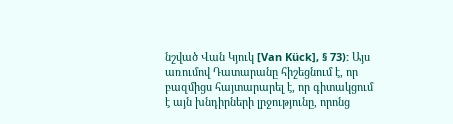նշված Վան Կյուկ [Van Kück], § 73): Այս առումով Դատարանը հիշեցնում է, որ բազմիցս հայտարարել է, որ գիտակցում է այն խնդիրների լրջությունը, որոնց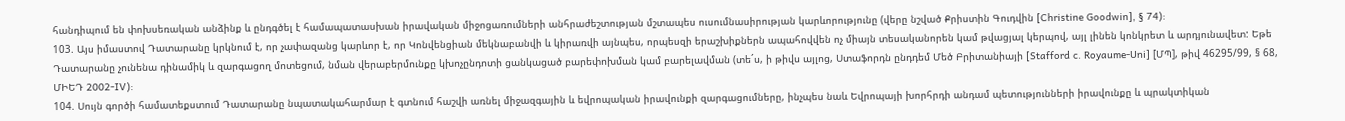հանդիպում են փոխսեռական անձինք և ընդգծել է համապատասխան իրավական միջոցառումների անհրաժեշտության մշտապես ուսումնասիրության կարևորությունը (վերը նշված Քրիստին Գուդվին [Christine Goodwin], § 74):
103. Այս իմաստով Դատարանը կրկնում է, որ չափազանց կարևոր է, որ Կոնվենցիան մեկնաբանվի և կիրառվի այնպես, որպեսզի երաշխիքներն ապահովվեն ոչ միայն տեսականորեն կամ թվացյալ կերպով, այլ լինեն կոնկրետ և արդյունավետ: Եթե Դատարանը չունենա դինամիկ և զարգացող մոտեցում, նման վերաբերմունքը կխոչընդոտի ցանկացած բարեփոխման կամ բարելավման (տե´ս, ի թիվս այլոց, Ստաֆորդն ընդդեմ Մեծ Բրիտանիայի [Stafford c. Royaume-Uni] [ՄՊ], թիվ 46295/99, § 68, ՄԻԵԴ 2002‑IV):
104. Սույն գործի համատեքստում Դատարանը նպատակահարմար է գտնում հաշվի առնել միջազգային և եվրոպական իրավունքի զարգացումները, ինչպես նաև Եվրոպայի խորհրդի անդամ պետությունների իրավունքը և պրակտիկան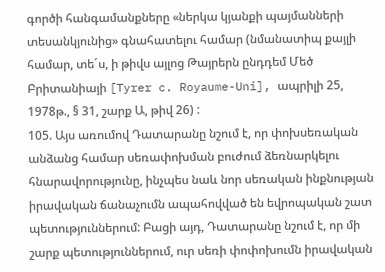գործի հանգամանքները «ներկա կյանքի պայմանների տեսանկյունից» գնահատելու համար (նմանատիպ քայլի համար, տե´ս, ի թիվս այլոց Թայրերն ընդդեմ Մեծ Բրիտանիայի [Tyrer c. Royaume-Uni], ապրիլի 25, 1978թ., § 31, շարք Ա, թիվ 26) :
105. Այս առումով Դատարանը նշում է, որ փոխսեռական անձանց համար սեռափոխման բուժում ձեռնարկելու հնարավորությունը, ինչպես նաև նոր սեռական ինքնության իրավական ճանաչումն ապահովված են եվրոպական շատ պետություններում: Բացի այդ, Դատարանը նշում է, որ մի շարք պետություններում, ուր սեռի փոփոխումն իրավական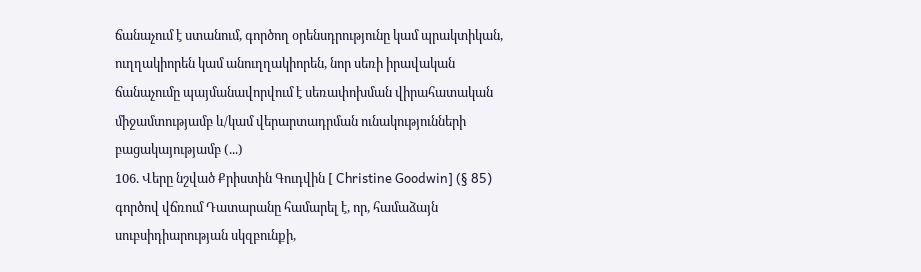ճանաչում է ստանում, գործող օրենսդրությունը կամ պրակտիկան, ուղղակիորեն կամ անուղղակիորեն, նոր սեռի իրավական ճանաչումը պայմանավորվում է սեռափոխման վիրահատական միջամտությամբ և/կամ վերարտադրման ունակությունների բացակայությամբ (...)
106. Վերը նշված Քրիստին Գուդվին [ Christine Goodwin] (§ 85) գործով վճռում Դատարանը համարել է, որ, համաձայն սուբսիդիարության սկզբունքի,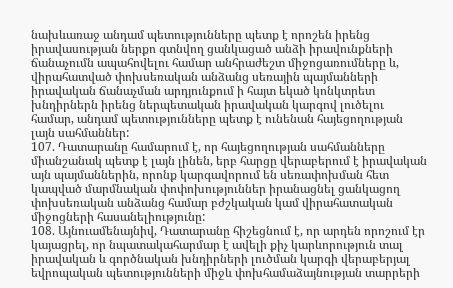նախևառաջ անդամ պետությունները պետք է որոշեն իրենց իրավասության ներքո գտնվող ցանկացած անձի իրավունքների ճանաչումն ապահովելու համար անհրաժեշտ միջոցառումները և, վիրահատված փոխսեռական անձանց սեռային պայմանների իրավական ճանաչման արդյունքում ի հայտ եկած կոնկտրետ խնդիրներն իրենց ներպետական իրավական կարգով լուծելու համար, անդամ պետությունները պետք է ունենան հայեցողության լայն սահմաններ:
107. Դատարանը համարում է, որ հայեցողության սահմանները միանշանակ պետք է լայն լինեն, երբ հարցը վերաբերում է իրավական այն պայմաններին, որոնք կարգավորում են սեռափոխման հետ կապված մարմնական փոփոխություններ իրանացնել ցանկացող փոխսեռական անձանց համար բժշկական կամ վիրահատական միջոցների հասանելիությունը:
108. Այնուամենայնիվ, Դատարանը հիշեցնում է, որ արդեն որոշում էր կայացրել, որ նպատակահարմար է ավելի քիչ կարևորություն տալ իրավական և գործնական խնդիրների լուծման կարգի վերաբերյալ եվրոպական պետությունների միջև փոխհամաձայնության տարրերի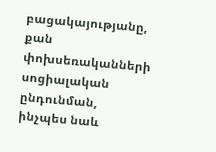բացակայությանը, քան փոխսեռականների սոցիալական ընդունման, ինչպես նաև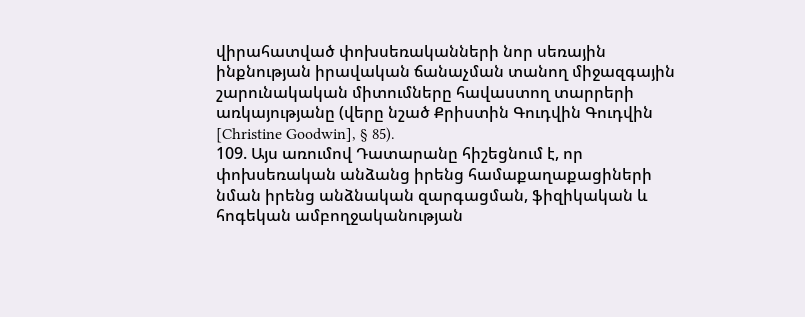վիրահատված փոխսեռականների նոր սեռային ինքնության իրավական ճանաչման տանող միջազգային շարունակական միտումները հավաստող տարրերի առկայությանը (վերը նշած Քրիստին Գուդվին Գուդվին [Christine Goodwin], § 85).
109. Այս առումով Դատարանը հիշեցնում է, որ փոխսեռական անձանց իրենց համաքաղաքացիների նման իրենց անձնական զարգացման, ֆիզիկական և հոգեկան ամբողջականության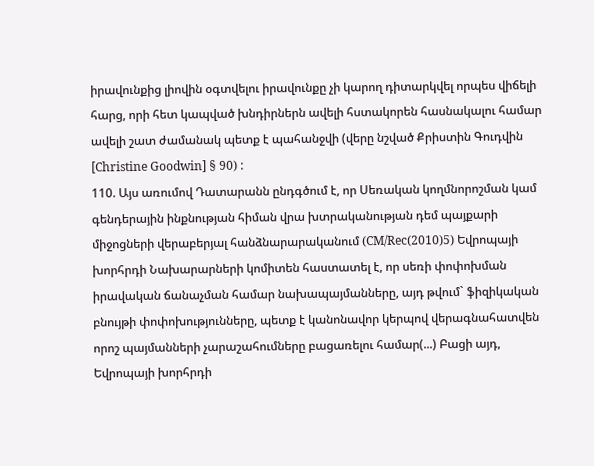իրավունքից լիովին օգտվելու իրավունքը չի կարող դիտարկվել որպես վիճելի հարց, որի հետ կապված խնդիրներն ավելի հստակորեն հասնակալու համար ավելի շատ ժամանակ պետք է պահանջվի (վերը նշված Քրիստին Գուդվին [Christine Goodwin] § 90) :
110. Այս առումով Դատարանն ընդգծում է, որ Սեռական կողմնորոշման կամ գենդերային ինքնության հիման վրա խտրականության դեմ պայքարի միջոցների վերաբերյալ հանձնարարականում (CM/Rec(2010)5) Եվրոպայի խորհրդի Նախարարների կոմիտեն հաստատել է, որ սեռի փոփոխման իրավական ճանաչման համար նախապայմանները, այդ թվում` ֆիզիկական բնույթի փոփոխությունները, պետք է կանոնավոր կերպով վերագնահատվեն որոշ պայմանների չարաշահումները բացառելու համար(...) Բացի այդ, Եվրոպայի խորհրդի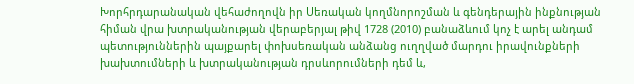Խորհրդարանական վեհաժողովն իր Սեռական կողմնորոշման և գենդերային ինքնության հիման վրա խտրականության վերաբերյալ թիվ 1728 (2010) բանաձևում կոչ է արել անդամ պետություններին պայքարել փոխսեռական անձանց ուղղված մարդու իրավունքների խախտումների և խտրականության դրսևորումների դեմ և,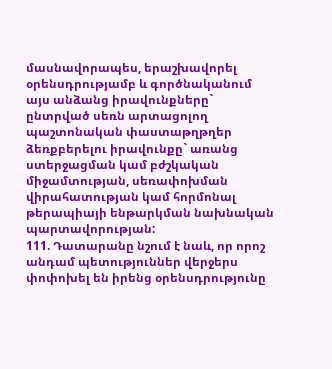մասնավորապես, երաշխավորել օրենսդրությամբ և գործնականում այս անձանց իրավունքները` ընտրված սեռն արտացոլող պաշտոնական փաստաթղթղեր ձեռքբերելու իրավունքը` առանց ստերջացման կամ բժշկական միջամտության, սեռափոխման վիրահատության կամ հորմոնալ թերապիայի ենթարկման նախնական պարտավորության:
111. Դատարանը նշում է նաև, որ որոշ անդամ պետություններ վերջերս փոփոխել են իրենց օրենսդրությունը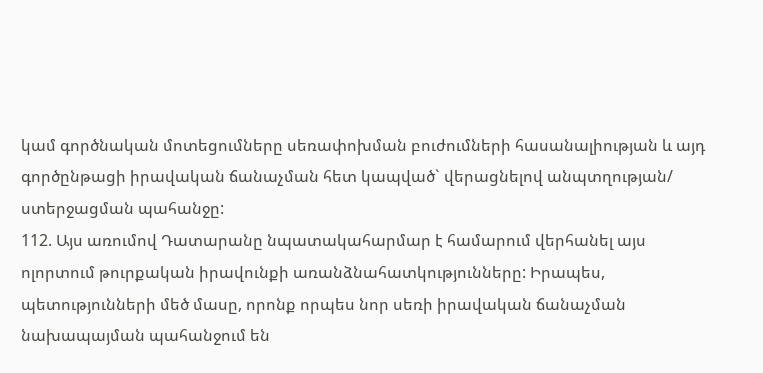կամ գործնական մոտեցումները սեռափոխման բուժումների հասանալիության և այդ գործընթացի իրավական ճանաչման հետ կապված` վերացնելով անպտղության/ ստերջացման պահանջը:
112. Այս առումով Դատարանը նպատակահարմար է համարում վերհանել այս ոլորտում թուրքական իրավունքի առանձնահատկությունները: Իրապես, պետությունների մեծ մասը, որոնք որպես նոր սեռի իրավական ճանաչման նախապայման պահանջում են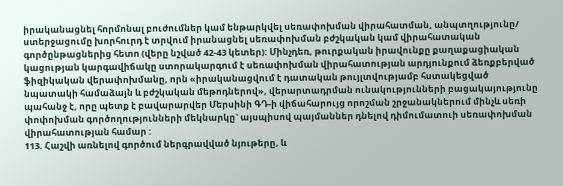իրականացնել հորմոնալ բուժումներ կամ ենթարկվել սեռափոխման վիրահատման, անպտղությունը/ ստերջացումը խորհուրդ է տրվում իրանացնել սեռափոխման բժշկական կամ վիրահատական գործընթացներից հետո (վերը նշված 42-43 կետեր): Մինչդեռ, թուրքական իրավունքը քաղաքացիական կացության կարգավիճակը ստորակարգում է սեռափոխման վիրահատության արդյունքում ձեռքբերված ֆիզիկական վերափոխմանը, որն «իրականացվում է դատական թույլտվությամբ հստակեցված նպատակի համաձայն և բժշկական մեթոդներով», վերարտադրման ունակությունների բացակայությունը պահանջ է, որը պետք է բավարարվեր Մերսինի ԳԴ-ի վիճահարույց որոշման շրջանակներում մինչև սեռի փոփոխման գործողությունների մեկնարկը` այսպիսով պայմաններ դնելով դիմումատուի սեռափոխման վիրահատության համար :
113. Հաշվի առնելով գործում ներգրավված նյութերը, և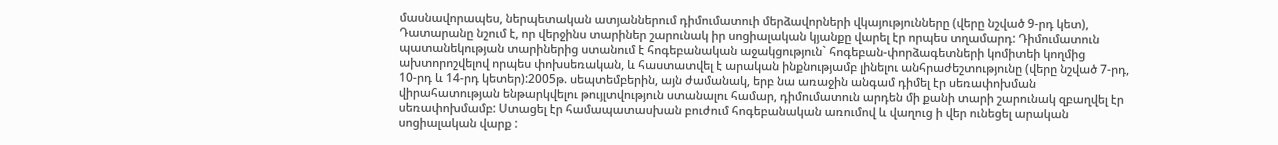մասնավորապես, ներպետական ատյաններում դիմումատուի մերձավորների վկայությունները (վերը նշված 9-րդ կետ), Դատարանը նշում է, որ վերջինս տարիներ շարունակ իր սոցիալական կյանքը վարել էր որպես տղամարդ: Դիմումատուն պատանեկության տարիներից ստանում է հոգեբանական աջակցություն` հոգեբան-փորձագետների կոմիտեի կողմից ախտորոշվելով որպես փոխսեռական, և հաստատվել է արական ինքնությամբ լինելու անհրաժեշտությունը (վերը նշված 7-րդ, 10-րդ և 14-րդ կետեր):2005թ. սեպտեմբերին, այն ժամանակ, երբ նա առաջին անգամ դիմել էր սեռափոխման վիրահատության ենթարկվելու թույլտվություն ստանալու համար, դիմումատուն արդեն մի քանի տարի շարունակ զբաղվել էր սեռափոխմամբ: Ստացել էր համապատասխան բուժում հոգեբանական առումով և վաղուց ի վեր ունեցել արական սոցիալական վարք :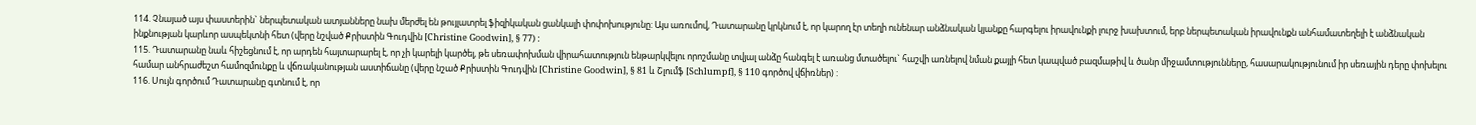114. Չնայած այս փաստերին` ներպետական ատյանները նախ մերժել են թույլատրել ֆիզիկական ցանկալի փոփոխությունը: Այս առումով, Դատարանը կրկնում է, որ կարող էր տեղի ունենար անձնական կյանքը հարգելու իրավունքի լուրջ խախտում, երբ ներպետական իրավունքն անհամատեղելի է անձնական ինքնության կարևոր ասպեկտնի հետ (վերը նշված Քրիստին Գուդվին [Christine Goodwin], § 77) :
115. Դատարանը նաև հիշեցնում է, որ արդեն հայտարարել է, որ չի կարելի կարծել, թե սեռափոխման վիրահատություն ենթարկվելու որոշմանը տվյալ անձը հանգել է առանց մտածելու` հաշվի առնելով նման քայլի հետ կապված բազմաթիվ և ծանր միջամտությունները, հասարակությունում իր սեռային դերը փոխելու համար անհրաժեշտ համոզմունքը և վճռականության աստիճանը (վերը նշած Քրիստին Գուդվին [Christine Goodwin], § 81 և Շլումֆ [Schlumpf], § 110 գործով վճիռներ) :
116. Սույն գործում Դատարանը գտնում է, որ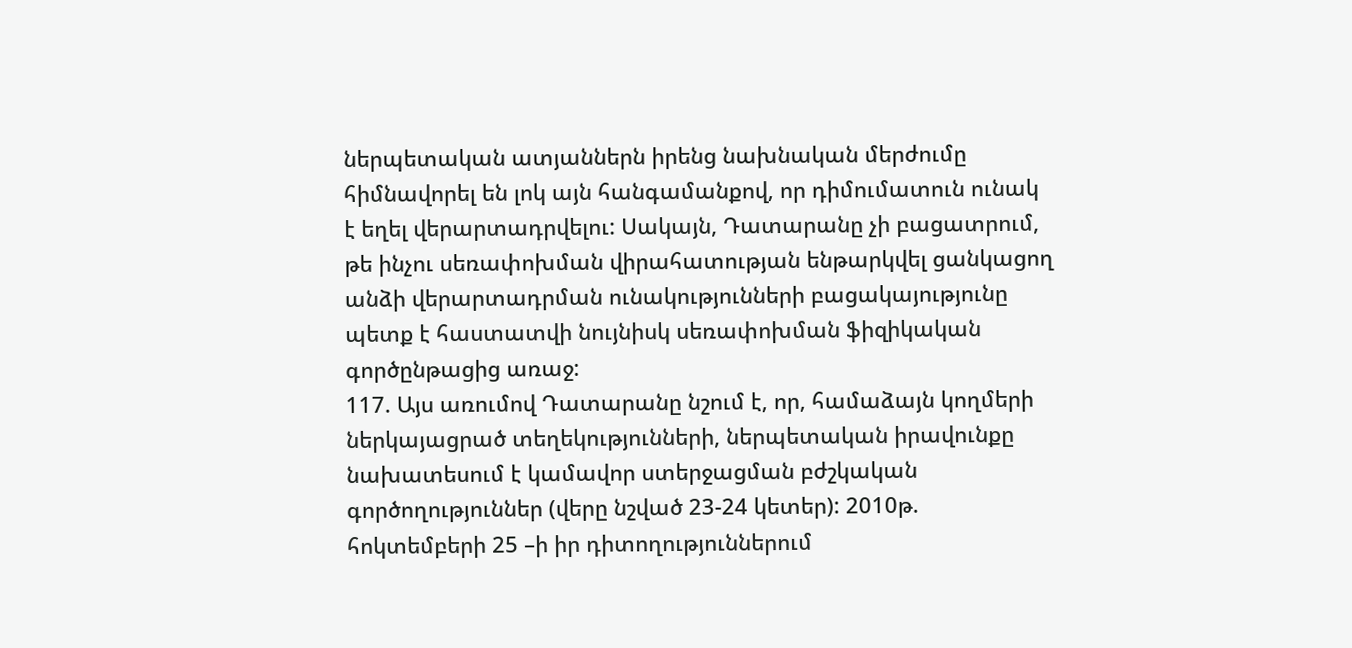ներպետական ատյաններն իրենց նախնական մերժումը հիմնավորել են լոկ այն հանգամանքով, որ դիմումատուն ունակ է եղել վերարտադրվելու: Սակայն, Դատարանը չի բացատրում, թե ինչու սեռափոխման վիրահատության ենթարկվել ցանկացող անձի վերարտադրման ունակությունների բացակայությունը պետք է հաստատվի նույնիսկ սեռափոխման ֆիզիկական գործընթացից առաջ:
117. Այս առումով Դատարանը նշում է, որ, համաձայն կողմերի ներկայացրած տեղեկությունների, ներպետական իրավունքը նախատեսում է կամավոր ստերջացման բժշկական գործողություններ (վերը նշված 23-24 կետեր): 2010թ. հոկտեմբերի 25 –ի իր դիտողություններում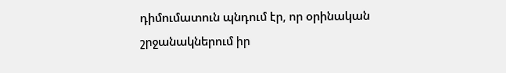դիմումատուն պնդում էր, որ օրինական շրջանակներում իր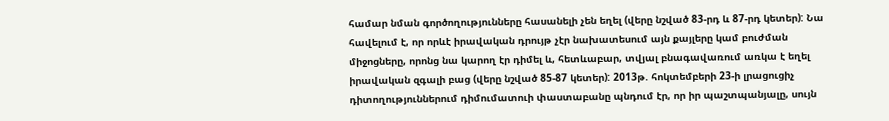համար նման գործողությունները հասանելի չեն եղել (վերը նշված 83-րդ և 87-րդ կետեր): Նա հավելում է, որ որևէ իրավական դրույթ չէր նախատեսում այն քայլերը կամ բուժման միջոցները, որոնց նա կարող էր դիմել և, հետևաբար, տվյալ բնագավառում առկա է եղել իրավական զգալի բաց (վերը նշված 85-87 կետեր): 2013թ. հոկտեմբերի 23-ի լրացուցիչ դիտողություններում դիմումատուի փաստաբանը պնդում էր, որ իր պաշտպանյալը, սույն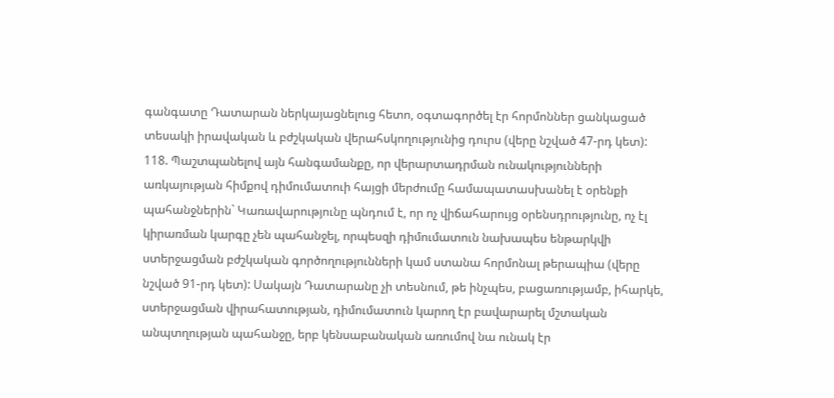գանգատը Դատարան ներկայացնելուց հետո, օգտագործել էր հորմոններ ցանկացած տեսակի իրավական և բժշկական վերահսկողությունից դուրս (վերը նշված 47-րդ կետ):
118. Պաշտպանելով այն հանգամանքը, որ վերարտադրման ունակությունների առկայության հիմքով դիմումատուի հայցի մերժումը համապատասխանել է օրենքի պահանջներին` Կառավարությունը պնդում է, որ ոչ վիճահարույց օրենսդրությունը, ոչ էլ կիրառման կարգը չեն պահանջել, որպեսզի դիմումատուն նախապես ենթարկվի ստերջացման բժշկական գործողությունների կամ ստանա հորմոնալ թերապիա (վերը նշված 91-րդ կետ): Սակայն Դատարանը չի տեսնում, թե ինչպես, բացառությամբ, իհարկե, ստերջացման վիրահատության, դիմումատուն կարող էր բավարարել մշտական անպտղության պահանջը, երբ կենսաբանական առումով նա ունակ էր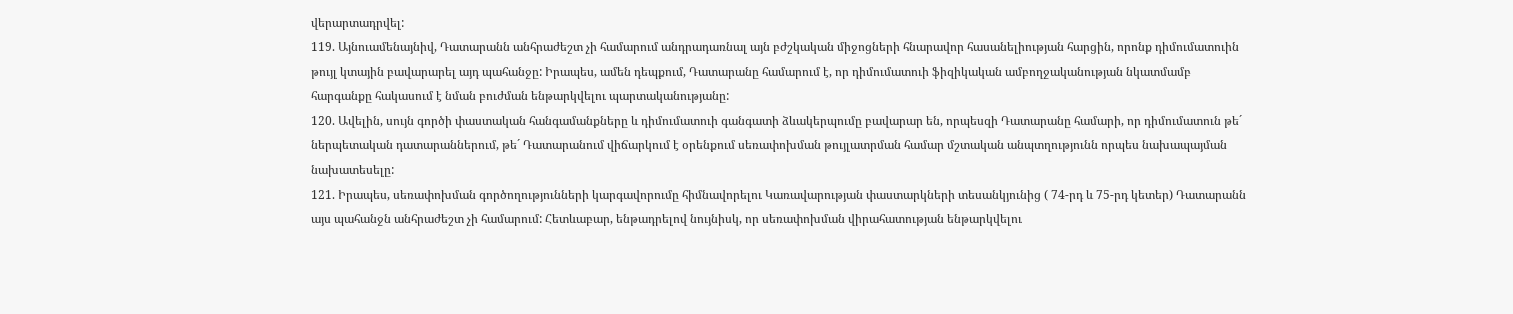վերարտադրվել:
119. Այնուամենայնիվ, Դատարանն անհրաժեշտ չի համարում անդրադառնալ այն բժշկական միջոցների հնարավոր հասանելիության հարցին, որոնք դիմումատուին թույլ կտային բավարարել այդ պահանջը: Իրապես, ամեն դեպքում, Դատարանը համարում է, որ դիմումատուի ֆիզիկական ամբողջականության նկատմամբ հարգանքը հակասում է նման բուժման ենթարկվելու պարտականությանը:
120. Ավելին, սույն գործի փաստական հանգամանքները և դիմումատուի գանգատի ձևակերպումը բավարար են, որպեսզի Դատարանը համարի, որ դիմումատուն թե´ ներպետական դատարաններում, թե´ Դատարանում վիճարկում է օրենքում սեռափոխման թույլատրման համար մշտական անպտղությունն որպես նախապայման նախատեսելը:
121. Իրապես, սեռափոխման գործողությունների կարգավորումը հիմնավորելու Կառավարության փաստարկների տեսանկյունից ( 74-րդ և 75-րդ կետեր) Դատարանն այս պահանջն անհրաժեշտ չի համարում: Հետևաբար, ենթադրելով նույնիսկ, որ սեռափոխման վիրահատության ենթարկվելու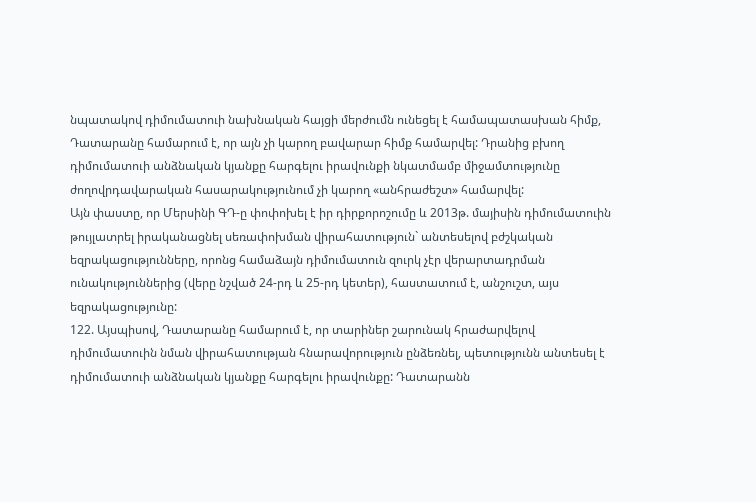նպատակով դիմումատուի նախնական հայցի մերժումն ունեցել է համապատասխան հիմք, Դատարանը համարում է, որ այն չի կարող բավարար հիմք համարվել: Դրանից բխող դիմումատուի անձնական կյանքը հարգելու իրավունքի նկատմամբ միջամտությունը ժողովրդավարական հասարակությունում չի կարող «անհրաժեշտ» համարվել:
Այն փաստը, որ Մերսինի ԳԴ-ը փոփոխել է իր դիրքորոշումը և 2013թ. մայիսին դիմումատուին թույլատրել իրականացնել սեռափոխման վիրահատություն` անտեսելով բժշկական եզրակացությունները, որոնց համաձայն դիմումատուն զուրկ չէր վերարտադրման ունակություններից (վերը նշված 24-րդ և 25-րդ կետեր), հաստատում է, անշուշտ, այս եզրակացությունը:
122. Այսպիսով, Դատարանը համարում է, որ տարիներ շարունակ հրաժարվելով դիմումատուին նման վիրահատության հնարավորություն ընձեռնել, պետությունն անտեսել է դիմումատուի անձնական կյանքը հարգելու իրավունքը: Դատարանն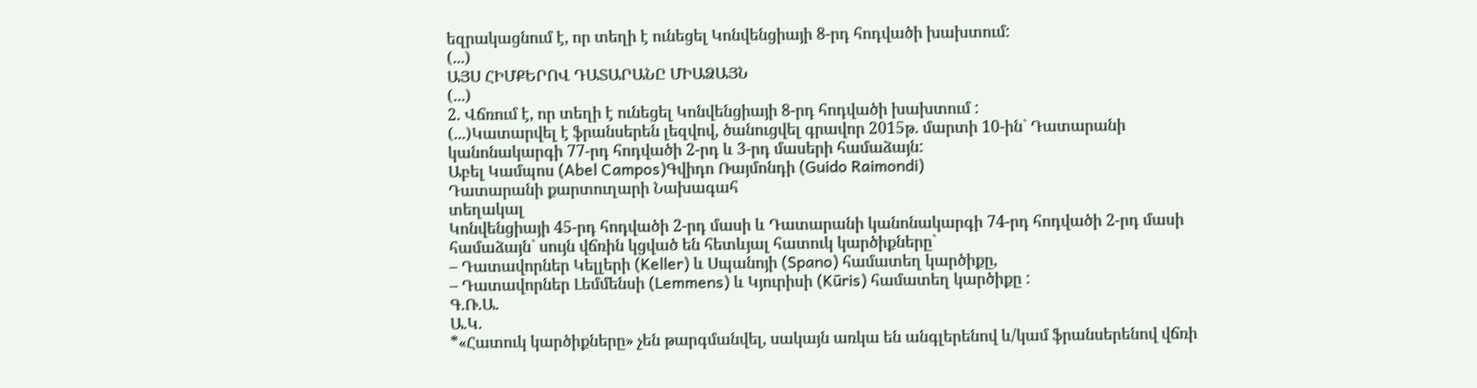եզրակացնում է, որ տեղի է ունեցել Կոնվենցիայի 8-րդ հոդվածի խախտում:
(...)
ԱՅՍ ՀԻՄՔԵՐՈՎ ԴԱՏԱՐԱՆԸ ՄԻԱՁԱՅՆ
(...)
2. Վճռում է, որ տեղի է ունեցել Կոնվենցիայի 8-րդ հոդվածի խախտում :
(...)Կատարվել է ֆրանսերեն լեզվով, ծանուցվել գրավոր 2015թ. մարտի 10-ին` Դատարանի կանոնակարգի 77-րդ հոդվածի 2-րդ և 3-րդ մասերի համաձայն:
Աբել Կամպոս (Abel Campos)Գվիդո Ռայմոնդի (Guido Raimondi)
Դատարանի քարտուղարի Նախագահ
տեղակալ
Կոնվենցիայի 45-րդ հոդվածի 2-րդ մասի և Դատարանի կանոնակարգի 74-րդ հոդվածի 2-րդ մասի համաձայն` սույն վճռին կցված են հետևյալ հատուկ կարծիքները`
– Դատավորներ Կելլերի (Keller) և Սպանոյի (Spano) համատեղ կարծիքը,
– Դատավորներ Լեմմենսի (Lemmens) և Կյուրիսի (Kūris) համատեղ կարծիքը :
Գ.Ռ.Ա.
Ա.Կ.
*«Հատուկ կարծիքները» չեն թարգմանվել, սակայն առկա են անգլերենով և/կամ ֆրանսերենով վճռի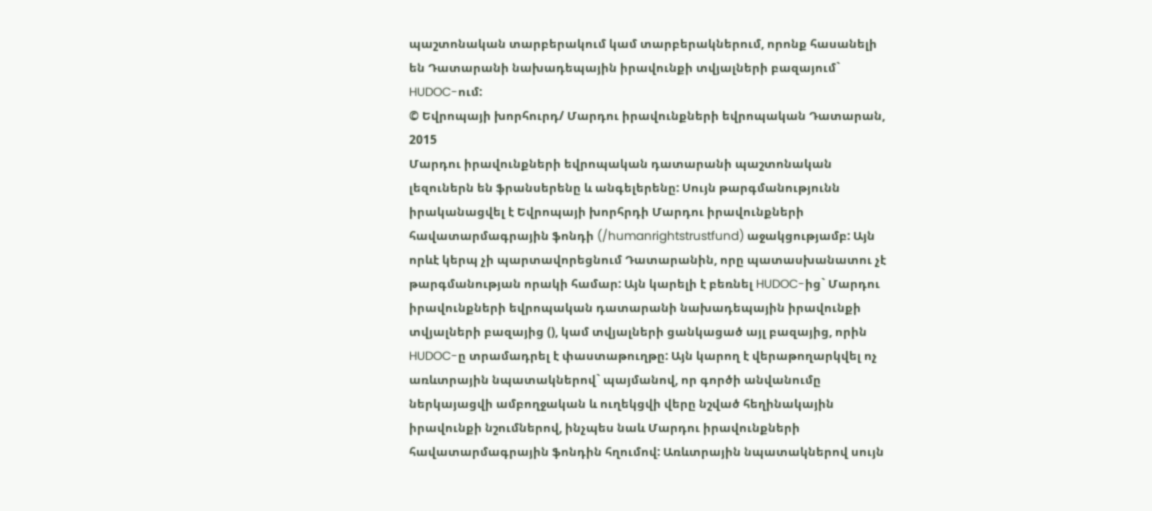պաշտոնական տարբերակում կամ տարբերակներում, որոնք հասանելի են Դատարանի նախադեպային իրավունքի տվյալների բազայում` HUDOC-ում:
© Եվրոպայի խորհուրդ/ Մարդու իրավունքների եվրոպական Դատարան, 2015
Մարդու իրավունքների եվրոպական դատարանի պաշտոնական լեզուներն են ֆրանսերենը և անգելերենը: Սույն թարգմանությունն իրականացվել է Եվրոպայի խորհրդի Մարդու իրավունքների հավատարմագրային ֆոնդի (/humanrightstrustfund) աջակցությամբ: Այն որևէ կերպ չի պարտավորեցնում Դատարանին, որը պատասխանատու չէ թարգմանության որակի համար: Այն կարելի է բեռնել HUDOC-ից` Մարդու իրավունքների եվրոպական դատարանի նախադեպային իրավունքի տվյալների բազայից (), կամ տվյալների ցանկացած այլ բազայից, որին HUDOC-ը տրամադրել է փաստաթուղթը: Այն կարող է վերաթողարկվել ոչ առևտրային նպատակներով` պայմանով, որ գործի անվանումը ներկայացվի ամբողջական և ուղեկցվի վերը նշված հեղինակային իրավունքի նշումներով, ինչպես նաև Մարդու իրավունքների հավատարմագրային ֆոնդին հղումով: Առևտրային նպատակներով սույն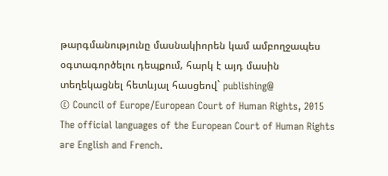թարգմանությունը մասնակիորեն կամ ամբողջապես օգտագործելու դեպքում, հարկ է այդ մասին տեղեկացնել հետևյալ հասցեով` publishing@
© Council of Europe/European Court of Human Rights, 2015
The official languages of the European Court of Human Rights are English and French.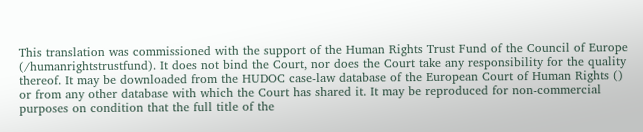This translation was commissioned with the support of the Human Rights Trust Fund of the Council of Europe (/humanrightstrustfund). It does not bind the Court, nor does the Court take any responsibility for the quality thereof. It may be downloaded from the HUDOC case-law database of the European Court of Human Rights () or from any other database with which the Court has shared it. It may be reproduced for non-commercial purposes on condition that the full title of the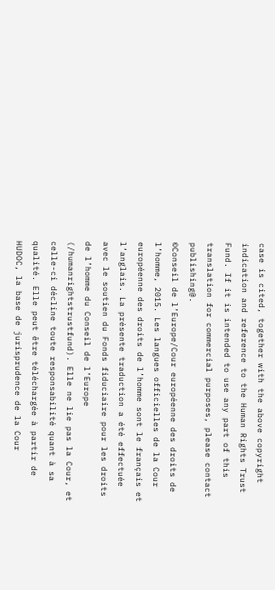case is cited, together with the above copyright indication and reference to the Human Rights Trust Fund. If it is intended to use any part of this translation for commercial purposes, please contact publishing@.
©Conseil de l’Europe/Cour européenne des droits de l’homme, 2015. Les langues officielles de la Cour européenne des droits de l’homme sont le français et l’anglais. La présente traduction a été effectuée avec le soutien du Fonds fiduciaire pour les droits de l’homme du Conseil de l’Europe (/humanrightstrustfund). Elle ne lie pas la Cour, et celle-ci décline toute responsabilité quant à sa qualité. Elle peut être téléchargée à partir de HUDOC, la base de jurisprudence de la Cour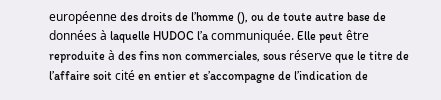européenne des droits de l’homme (), ou de toute autre base de données à laquelle HUDOC l’a communiquée. Elle peut être reproduite à des fins non commerciales, sous réserve que le titre de l’affaire soit cité en entier et s’accompagne de l’indication de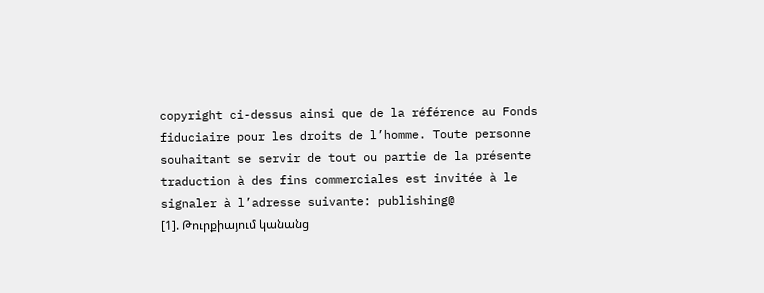copyright ci-dessus ainsi que de la référence au Fonds fiduciaire pour les droits de l’homme. Toute personne souhaitant se servir de tout ou partie de la présente traduction à des fins commerciales est invitée à le signaler à l’adresse suivante: publishing@
[1]. Թուրքիայում կանանց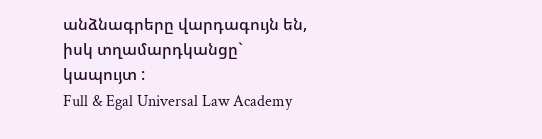անձնագրերը վարդագույն են, իսկ տղամարդկանցը` կապույտ :
Full & Egal Universal Law Academy